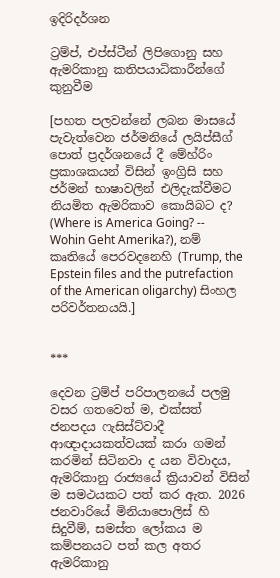ඉදිරිදර්ශන

ට්‍රම්ප්, එප්ස්ටීන් ලිපිගොනු සහ ඇමරිකානු කතිපයාධිකාරීන්ගේ කුනුවීම

[පහත පලවන්නේ ලබන මාසයේ පැවැත්වෙන ජර්මනියේ ලයිප්සීග් පොත් ප්‍රදර්ශනයේ දී මේහ්රිං ප්‍රකාශකයන් විසින් ඉංග්‍රිසි සහ ජර්මන් භාෂාවලින් එලිදැක්වීමට නියමිත ඇමරිකාව කොයිබට ද? (Where is America Going? -- Wohin Geht Amerika?), නම් කෘතියේ පෙරවදනෙහි (Trump, the Epstein files and the putrefaction of the American oligarchy) සිංහල පරිවර්තනයයි.]


***

දෙවන ට්‍රම්ප් පරිපාලනයේ පලමු වසර ගතවෙත් ම, එක්සත් ජනපදය ෆැසිස්ට්වාදී ආඥාදායකත්වයක් කරා ගමන් කරමින් සිටිනවා ද යන විවාදය, ඇමරිකානු රාජ්‍යයේ ක්‍රියාවන් විසින් ම සමථයකට පත් කර ඇත. 2026 ජනවාරියේ මිනියාපොලිස් හි සිදුවීම්, සමස්ත ලෝකය ම කම්පනයට පත් කල අතර ඇමරිකානු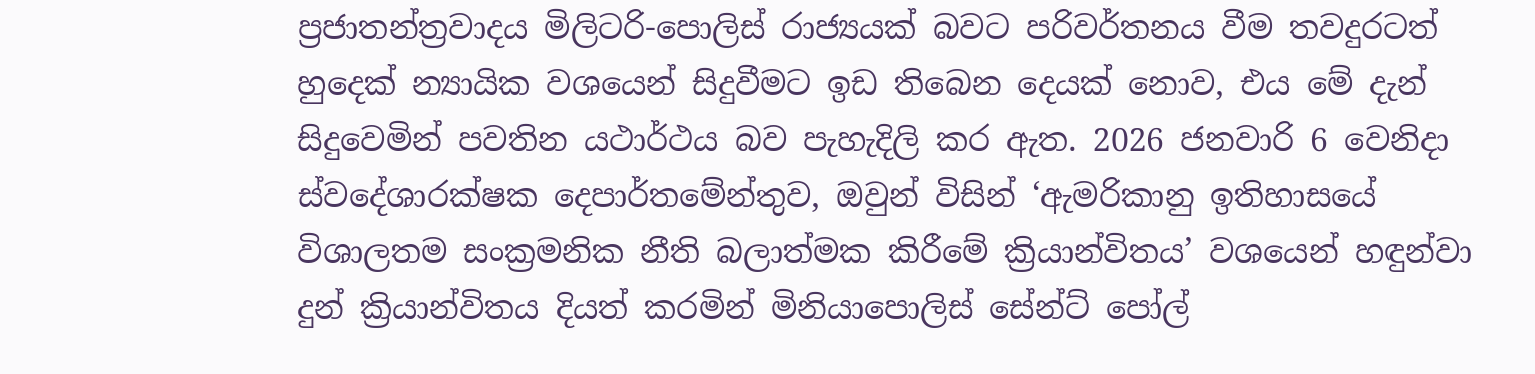ප්‍රජාතන්ත්‍රවාදය මිලිටරි-පොලිස් රාජ්‍යයක් බවට පරිවර්තනය වීම තවදුරටත් හුදෙක් න්‍යායික වශයෙන් සිදුවීමට ඉඩ තිබෙන දෙයක් නොව, එය මේ දැන් සිදුවෙමින් පවතින යථාර්ථය බව පැහැදිලි කර ඇත. 2026 ජනවාරි 6 වෙනිදා ස්වදේශාරක්ෂක දෙපාර්තමේන්තුව, ඔවුන් විසින් ‘ඇමරිකානු ඉතිහාසයේ විශාලතම සංක්‍රමනික නීති බලාත්මක කිරීමේ ක්‍රියාන්විතය’ වශයෙන් හඳුන්වා දුන් ක්‍රියාන්විතය දියත් කරමින් මිනියාපොලිස් සේන්ට් පෝල්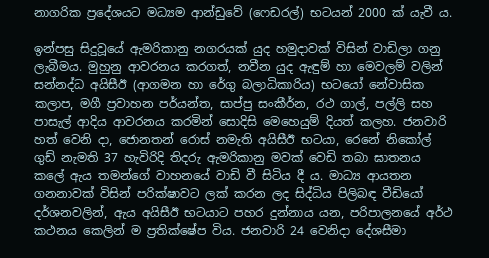නාගරික ප්‍රදේශයට මධ්‍යම ආන්ඩුවේ (ෆෙඩරල්) භටයන් 2000 ක් යැවී ය.

ඉන්පසු සිදුවූයේ ඇමරිකානු නගරයක් යුද හමුදාවක් විසින් වාඩිලා ගනු ලැබීමය. මුහුනු ආවරනය කරගත්, නවීන යුද ඇඳුම් හා මෙවලම් වලින් සන්නද්ධ අයිසීඊ (ආගමන හා රේගු බලාධිකාරිය) භටයෝ නේවාසික කලාප, මගී ප්‍රවාහන පර්යන්ත, සාප්පු සංකීර්න, රථ ගාල්, පල්ලි සහ පාසැල් ආදිය ආවරනය කරමින් සොදිසි මෙහෙයුම් දියත් කලහ. ජනවාරි හත් වෙනි දා, ජොනතන් රොස් නමැති අයිසීඊ භටයා, රෙනේ නිකෝල් ගුඩ් නැමති 37 හැවිරිදි තිදරු ඇමරිකානු මවක් වෙඩි තබා ඝාතනය කලේ ඇය තමන්ගේ වාහනයේ වාඩි වී සිටිය දී ය. මාධ්‍ය ආයතන ගනනාවක් විසින් පරික්ෂාවට ලක් කරන ලද සිද්ධිය පිලිබඳ වීඩියෝ දර්ශනවලින්, ඇය අයිසීඊ භටයාට පහර දුන්නාය යන, පරිපාලනයේ අර්ථ කථනය කෙලින් ම ප්‍රතික්ෂේප විය. ජනවාරි 24 වෙනිදා දේශසීමා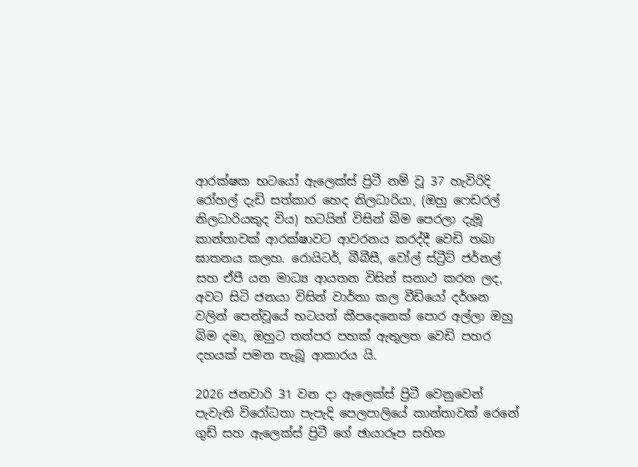ආරක්ෂක භටයෝ ඇලෙක්ස් ප්‍රිටී නම් වූ 37 හැවිරිදි රෝහල් දැඩි සත්කාර හෙද නිලධාරියා, (ඔහු ෆෙඩරල් නිලධාරියකුද විය) භටයින් විසින් බිම පෙරලා දැමූ කාන්තාවක් ආරක්ෂාවට ආවරනය කරද්දී වෙඩි තබා ඝාතනය කලහ. රොයිටර්, බීබීසී, වෝල් ස්ට්‍රීට් ජර්නල් සහ ඒපී යන මාධ්‍ය ආයතන විසින් සනාථ කරන ලද, අවට සිටි ජනයා විසින් වාර්තා කල වීඩියෝ දර්ශන වලින් පෙන්වූයේ භටයන් කීපදෙනෙක් පොර අල්ලා ඔහු බිම දමා, ඔහුට තත්පර පහක් ඇතුලත වෙඩි පහර දහයක් පමන තැබූ ආකාරය යි.

2026 ජනවාරි 31 වන දා ඇලෙක්ස් ප්‍රිටී වෙනුවෙන් පැවැති විරෝධතා පැපැදි පෙලපාලියේ කාන්තාවක් රෙනේ ගුඩ් සහ ඇලෙක්ස් ප්‍රිටී ගේ ඡායාරූප සහිත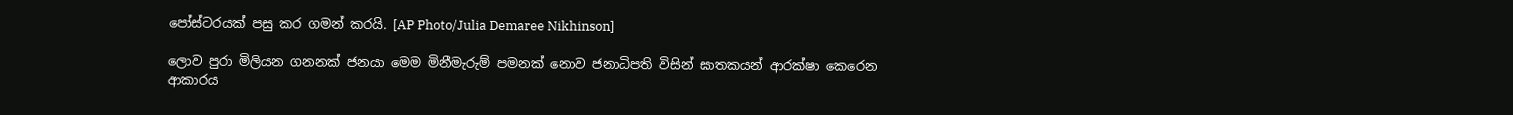පෝස්ටරයක් පසු කර ගමන් කරයි. [AP Photo/Julia Demaree Nikhinson]

ලොව පුරා මිලියන ගනනක් ජනයා මෙම මිනීමැරුම් පමනක් නොව ජනාධිපති විසින් ඝාතකයන් ආරක්ෂා කෙරෙන ආකාරය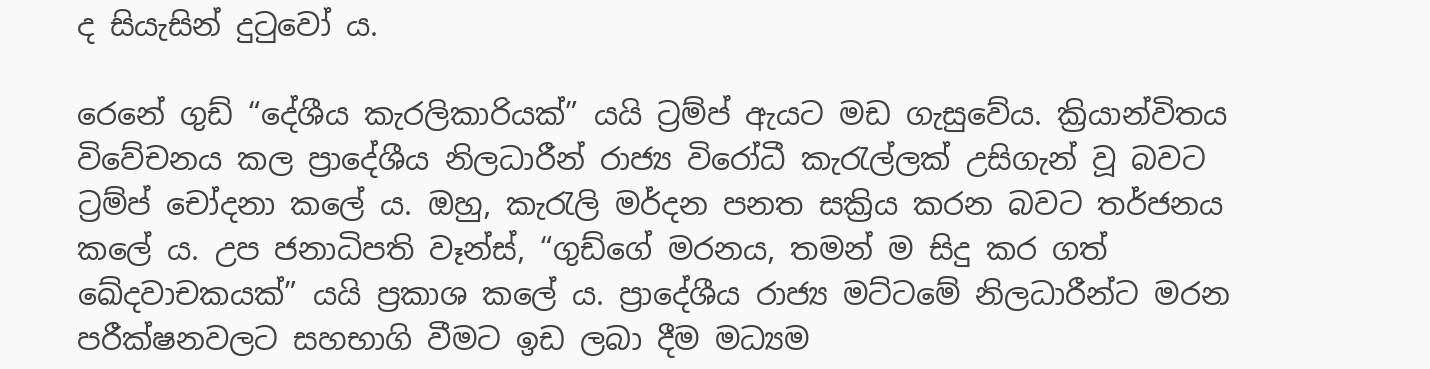ද සියැසින් දුටුවෝ ය.

රෙනේ ගුඩ් “දේශීය කැරලිකාරියක්” යයි ට්‍රම්ප් ඇයට මඩ ගැසුවේය. ක්‍රියාන්විතය විවේචනය කල ප්‍රාදේශීය නිලධාරීන් රාජ්‍ය විරෝධී කැරැල්ලක් උසිගැන් වූ බවට ට්‍රම්ප් චෝදනා කලේ ය. ඔහු, කැරැලි මර්දන පනත සක්‍රිය කරන බවට තර්ජනය කලේ ය. උප ජනාධිපති වෑන්ස්, “ගුඩ්ගේ මරනය, තමන් ම සිදු කර ගත් ඛේදවාචකයක්” යයි ප්‍රකාශ කලේ ය. ප්‍රාදේශීය රාජ්‍ය මට්ටමේ නිලධාරීන්ට මරන පරීක්ෂනවලට සහභාගි වීමට ඉඩ ලබා දීම මධ්‍යම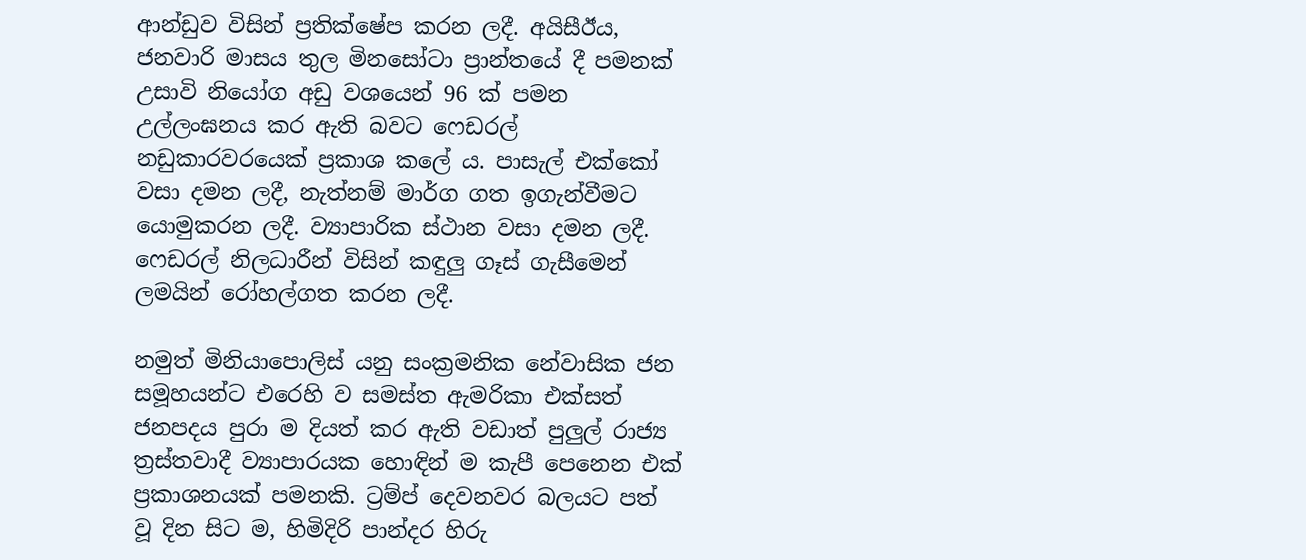ආන්ඩුව විසින් ප්‍රතික්ෂේප කරන ලදී. අයිසීඊය, ජනවාරි මාසය තුල මිනසෝටා ප්‍රාන්තයේ දී පමනක් උසාවි නියෝග අඩු වශයෙන් 96 ක් පමන උල්ලංඝනය කර ඇති බවට ෆෙඩරල් නඩුකාරවරයෙක් ප්‍රකාශ කලේ ය. පාසැල් එක්කෝ වසා දමන ලදී, නැත්නම් මාර්ග ගත ඉගැන්වීමට යොමුකරන ලදී. ව්‍යාපාරික ස්ථාන වසා දමන ලදී. ෆෙඩරල් නිලධාරීන් විසින් කඳුලු ගෑස් ගැසීමෙන් ලමයින් රෝහල්ගත කරන ලදී.

නමුත් මිනියාපොලිස් යනු සංක්‍රමනික නේවාසික ජන සමූහයන්ට එරෙහි ව සමස්ත ඇමරිකා එක්සත් ජනපදය පුරා ම දියත් කර ඇති වඩාත් පුලුල් රාජ්‍ය ත්‍රස්තවාදී ව්‍යාපාරයක හොඳින් ම කැපී පෙනෙන එක් ප්‍රකාශනයක් පමනකි. ට්‍රම්ප් දෙවනවර බලයට පත් වූ දින සිට ම, හිමිදිරි පාන්දර හිරු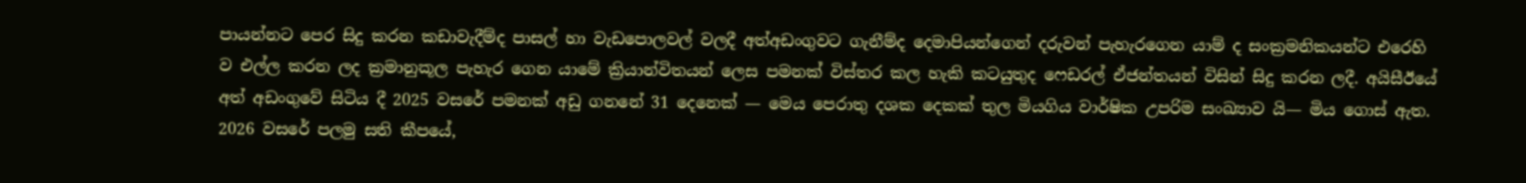පායන්නට පෙර සිදු කරන කඩාවැදීම්ද පාසල් හා වැඩපොලවල් වලදී අත්අඩංගුවට ගැනීම්ද දෙමාපියන්ගෙන් දරුවන් පැහැරගෙන යාම් ද සංක්‍රමනිකයන්ට එරෙහි ව එල්ල කරන ලද ක්‍රමානුකූල පැහැර ගෙන යාමේ ක්‍රියාන්විතයන් ලෙස පමනක් විස්තර කල හැකි කටයුතුද ෆෙඩරල් ඒජන්තයන් විසින් සිදු කරන ලදී. අයිසීඊයේ අත් අඩංගුවේ සිටිය දී 2025 වසරේ පමනක් අඩු ගනනේ 31 දෙනෙක් — මෙය පෙරාතු දශක දෙකක් තුල මියගිය වාර්ෂික උපරිම සංඛ්‍යාව යි— මිය ගොස් ඇත. 2026 වසරේ පලමු සති කීපයේ,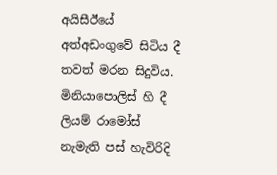අයිසීඊයේ අත්අඩංගුවේ සිටිය දී තවත් මරන සිදුවිය. මිනියාපොලිස් හි දී ලියම් රාමෝස් නැමැති පස් හැවිරිදි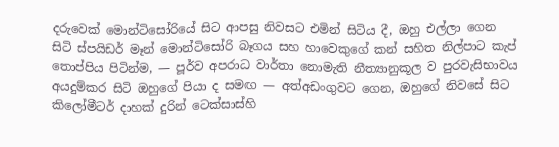දරුවෙක් මොන්ටිසෝරියේ සිට ආපසු නිවසට එමින් සිටිය දී, ඔහු එල්ලා ගෙන සිටි ස්පයිඩර් මෑන් මොන්ටිසෝරි බෑගය සහ හාවෙකුගේ කන් සහිත නිල්පාට කැප් තොප්පිය පිටින්ම, — පූර්ව අපරාධ වාර්තා නොමැති නීත්‍යානුකූල ව පුරවැසිභාවය අයදුම්කර සිටි ඔහුගේ පියා ද සමඟ — අත්අඩංගුවට ගෙන, ඔහුගේ නිවසේ සිට කිලෝමීටර් දාහක් දුරින් ටෙක්සාස්හි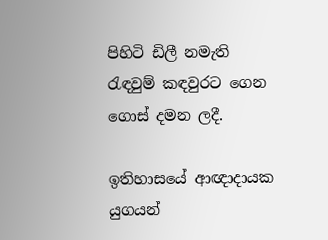පිහිටි ඩිලී නමැති රැඳවුම් කඳවුරට ගෙන ගොස් දමන ලදී.

ඉතිහාසයේ ආඥාදායක යුගයන්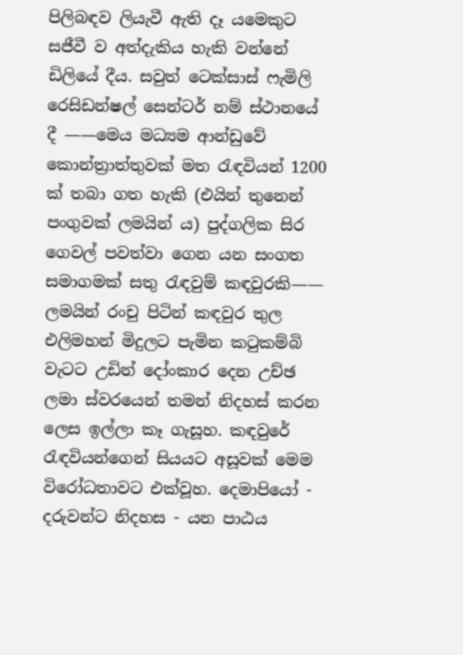පිලිබඳව ලියැවී ඇති දෑ යමෙකුට සජීවී ව අත්දැකිය හැකි වන්නේ ඩිලියේ දීය. සවුත් ටෙක්සාස් ෆැමිලි රෙසිඩන්ෂල් සෙන්ටර් නම් ස්ථානයේ දී ——මෙය මධ්‍යම ආන්ඩුවේ කොන්ත්‍රාත්තුවක් මත රැඳවියන් 1200 ක් තබා ගත හැකි (එයින් තුනෙන් පංගුවක් ලමයින්‍ ය) පුද්ගලික සිර ගෙවල් පවත්වා ගෙන යන සංගත සමාගමක් සතු රැඳවුම් කඳවුරකි—— ලමයින් රංචු පිටින් කඳවුර තුල එලිමහන් මිදුලට පැමින කටුකම්බි වැටට උඩින් දෝංකාර දෙන උච්ඡ ලමා ස්වරයෙන් තමන් නිදහස් කරන ලෙස ඉල්ලා කෑ ගැසූහ. කඳවුරේ රැඳවියන්ගෙන් සියයට අසූවක් මෙම විරෝධතාවට එක්වූහ. දෙමාපියෝ - දරුවන්ට නිදහස - යන පාඨය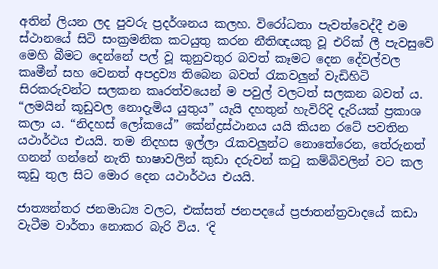අතින් ලියන ලද පුවරු ප්‍රදර්ශනය කලහ. විරෝධතා පැවත්වෙද්දී එම ස්ථානයේ සිටි සංක්‍රමනික කටයුතු කරන නීතිඥයකු වූ එරික් ලී පැවසුවේ මෙහි බීමට දෙන්නේ පල් වූ කුනුවතුර බවත් කෑමට දෙන දේවල්වල කෘමීන් සහ වෙනත් අපද්‍රව්‍ය තිබෙන බවත් රැකවලුන් වැඩිහිටි සිරකරුවන්ට සලකන කෘරත්වයෙන් ම පවුල් වලටත් සලකන බවත් ය. “ලමයින් කූඩුවල නොදැමිය යුතුය” යැයි දහතුන් හැවිරිදි දැරියක් ප්‍රකාශ කලා ය. “නිදහස් ලෝකයේ” කේන්ද්‍රස්ථානය යයි කියන රටේ පවතින යථාර්ථය එයයි. තම නිදහස ඉල්ලා රැකවලුන්ට නොතේරෙන, තේරුනත් ගනන් ගන්නේ නැති භාෂාවලින් කුඩා දරුවන් කටු කම්බිවලින් වට කල කූඩු තුල සිට මොර දෙන යථාර්ථය එයයි.

ජාත්‍යන්තර ජනමාධ්‍ය වලට, එක්සත් ජනපදයේ ප්‍රජාතන්ත්‍රවාදයේ කඩා වැටීම වාර්තා නොකර බැරි විය. ‘දි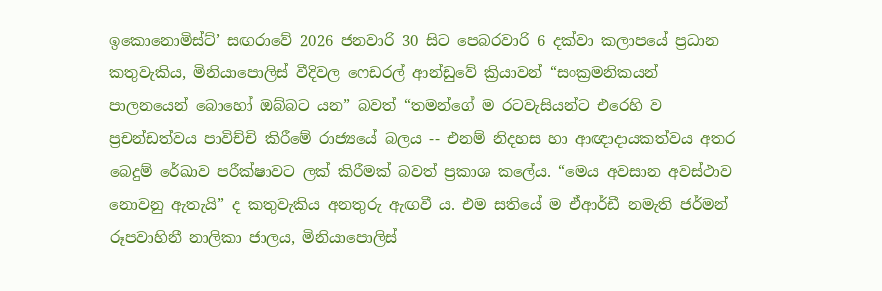ඉකොනොමිස්ට්’ සඟරාවේ 2026 ජනවාරි 30 සිට පෙබරවාරි 6 දක්වා කලාපයේ ප්‍රධාන කතුවැකිය, මිනියාපොලිස් වීදිවල ෆෙඩරල් ආන්ඩුවේ ක්‍රියාවන් “සංක්‍රමනිකයන් පාලනයෙන් බොහෝ ඔබ්බට යන” බවත් “තමන්ගේ ම රටවැසියන්ට එරෙහි ව ප්‍රචන්ඩත්වය පාවිච්චි කිරීමේ රාජ්‍යයේ බලය -- එනම් නිදහස හා ආඥාදායකත්වය අතර බෙදුම් රේඛාව පරීක්ෂාවට ලක් කිරීමක් බවත් ප්‍රකාශ කලේය. “මෙය අවසාන අවස්ථාව නොවනු ඇතැයි” ද කතුවැකිය අනතුරු ඇඟවී ය. එම සතියේ ම ඒආර්ඩී නමැති ජර්මන් රූපවාහිනී නාලිකා ජාලය, මිනියාපොලිස්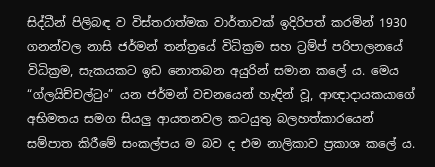සිද්ධීන් පිලිබඳ ව විස්තරාත්මක වාර්තාවක් ඉදිරිපත් කරමින් 1930 ගනන්වල නාසි ජර්මන් තන්ත්‍රයේ විධික්‍රම සහ ට්‍රම්ප් පරිපාලනයේ විධික්‍රම, සැකයකට ඉඩ නොතබන අයුරින් සමාන කලේ ය. මෙය “ග්ලයිච්චල්ටුං” යන ජර්මන් වචනයෙන් හැඳින් වූ, ආඥාදායකයාගේ අභිමතය සමග සියලු ආයතනවල කටයුතු බලහත්කාරයෙන් සම්පාත කිරීමේ සංකල්පය ම බව ද එම නාලිකාව ප්‍රකාශ කලේ ය.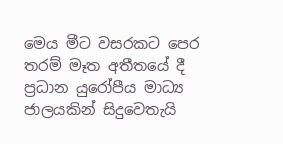මෙය මීට වසරකට පෙර තරම් මෑත අතීතයේ දී ප්‍රධාන යුරෝපීය මාධ්‍ය ජාලයකින් සිදුවෙතැයි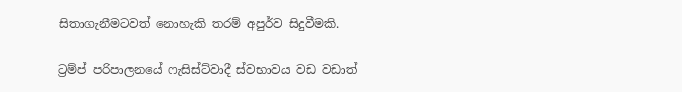සිතාගැනීමටවත් නොහැකි තරම් අපුර්ව සිදුවීමකි.

ට්‍රම්ප් පරිපාලනයේ ෆැසිස්ට්වාදී ස්වභාවය වඩ වඩාත්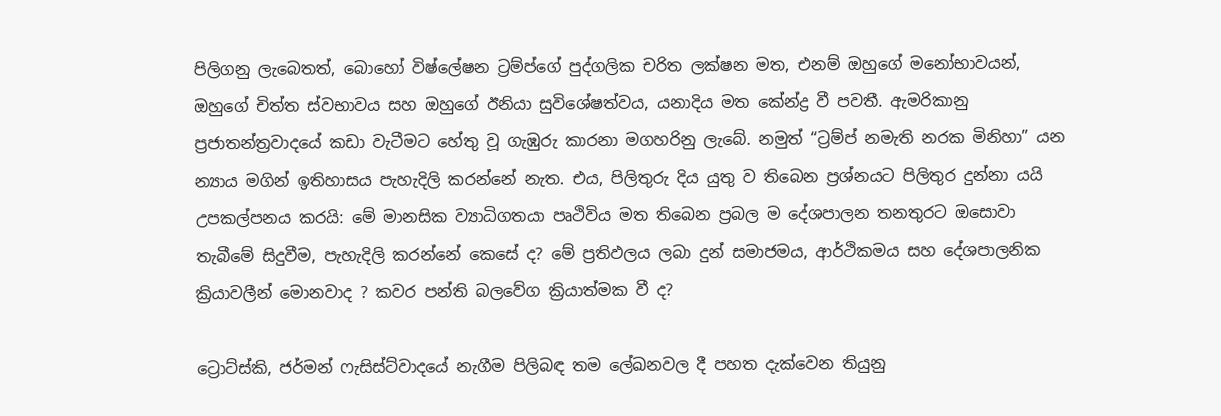පිලිගනු ලැබෙතත්, බොහෝ විෂ්ලේෂන ට්‍රම්ප්ගේ පුද්ගලික චරිත ලක්ෂන මත, එනම් ඔහුගේ මනෝභාවයන්, ඔහුගේ චිත්ත ස්වභාවය සහ ඔහුගේ ඊනියා සුවිශේෂත්වය, යනාදිය මත කේන්ද්‍ර වී පවතී. ඇමරිකානු ප්‍රජාතන්ත්‍රවාදයේ කඩා වැටීමට හේතු වූ ගැඹුරු කාරනා මගහරිනු ලැබේ. නමුත් “ට්‍රම්ප් නමැති නරක මිනිහා” යන න්‍යාය මගින් ඉතිහාසය පැහැදිලි කරන්නේ නැත. එය, පිලිතුරු දිය යුතු ව තිබෙන ප්‍රශ්නයට පිලිතුර දුන්නා යයි උපකල්පනය කරයි: මේ මානසික ව්‍යාධිගතයා පෘථිවිය මත තිබෙන ප්‍රබල ම දේශපාලන තනතුරට ඔසොවා තැබීමේ සිදුවීම, පැහැදිලි කරන්නේ කෙසේ ද? මේ ප්‍රතිඵලය ලබා දුන් සමාජමය, ආර්ථිකමය සහ දේශපාලනික ක්‍රියාවලීන් මොනවාද ? කවර පන්ති බලවේග ක්‍රියාත්මක වී ද?

ට්‍රොට්ස්කි, ජර්මන් ෆැසිස්ට්වාදයේ නැගීම පිලිබඳ තම ලේඛනවල දී පහත දැක්වෙන තියුනු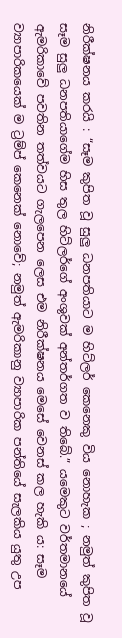නිරීක්ෂනය කරයි : “සෑම කුපිත වූ සුලු ධනපතියාට ම හිට්ලර් කෙනෙකු විය නොහැක ; නමුත් කුපිත වූ සෑම සුලු ධනපතියාගේම හිස තුල හිට්ලර්ගේ අංශුවක් අන්තර්ගත ව තිබේ.” යමෙකුට වර්තමානයේ ඇමරිකාවේ පවතින තත්වයට ගැලපෙන ලෙස එම නිරීක්ෂනය මෙසේ වෙනස් කල හැකි ය: සෑම ව්‍යාපාරිකයෙක් ම ට්‍රම්ප් කෙනෙක් නොවේ; නමුත් ඇමරිකානු ව්‍යාපාරික පන්තියේ සැලකිය යුතු උප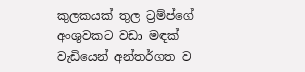කුලකයක් තුල ට්‍රම්ප්ගේ අංශුවකට වඩා මඳක් වැඩියෙන් අන්තර්ගත ව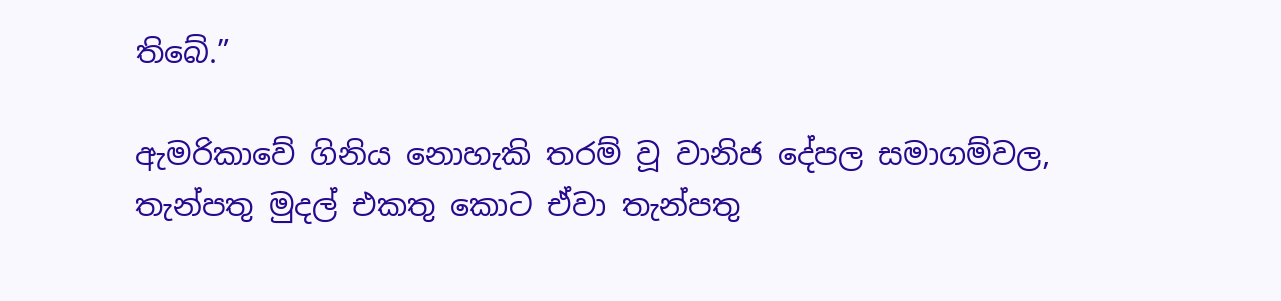තිබේ.”

ඇමරිකාවේ ගිනිය නොහැකි තරම් වූ වානිජ දේපල සමාගම්වල, තැන්පතු මුදල් එකතු කොට ඒවා තැන්පතු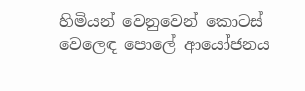හිමියන් වෙනුවෙන් කොටස් වෙලෙඳ පොලේ ආයෝජනය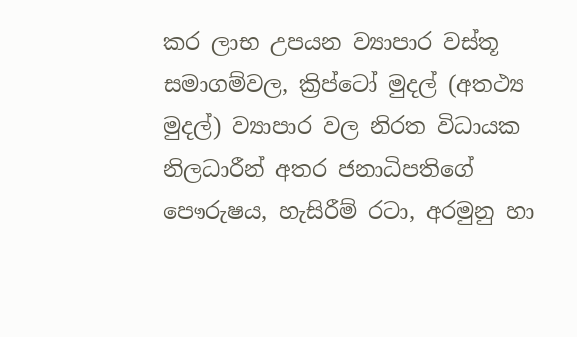කර ලාභ උපයන ව්‍යාපාර වස්තූ සමාගම්වල, ක්‍රිප්ටෝ මුදල් (අතථ්‍ය මුදල්) ව්‍යාපාර වල නිරත විධායක නිලධාරීන් අතර ජනාධිපතිගේ පෞරුෂය, හැසිරීම් රටා, අරමුනු හා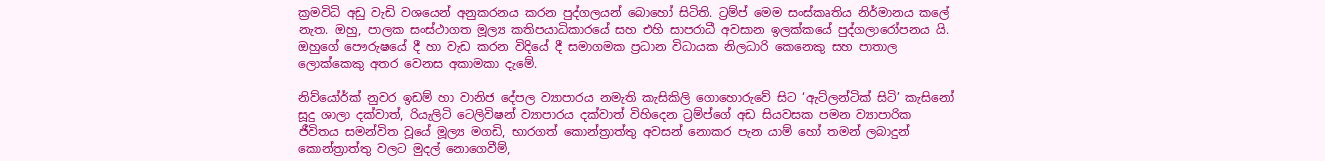ක්‍රමවිධි අඩු වැඩි වශයෙන් අනුකරනය කරන පුද්ගලයන් බොහෝ සිටිති. ට්‍රම්ප් මෙම සංස්කෘතිය නිර්මානය කලේ නැත. ඔහු, පාලක සංස්ථාගත මූල්‍ය කතිපයාධිකාරයේ සහ එහි සාපරාධී අවසාන ඉලක්කයේ පුද්ගලාරෝපනය යි. ඔහුගේ පෞරුෂයේ දී හා වැඩ කරන විදියේ දී සමාගමක ප්‍රධාන විධායක නිලධාරි කෙනෙකු සහ පාතාල ලොක්කෙකු අතර වෙනස අකාමකා දැමේ.

නිව්යෝර්ක් නුවර ඉඩම් හා වානිජ දේපල ව්‍යාපාරය නමැති කැසිකිලි ගොහොරුවේ සිට ‘ඇට්ලන්ටික් සිටි’ කැසිනෝ සූදු ශාලා දක්වාත්, රියැලිටි ටෙලිවිෂන් ව්‍යාපාරය දක්වාත් විහිදෙන ට්‍රම්ප්ගේ අඩ සියවසක පමන ව්‍යාපාරික ජීවිතය සමන්විත වූයේ මූල්‍ය මගඩි, භාරගත් කොන්ත්‍රාත්තු අවසන් නොකර පැන යාම් හෝ තමන් ලබාදුන් කොන්ත්‍රාත්තු වලට මුදල් නොගෙවීම්,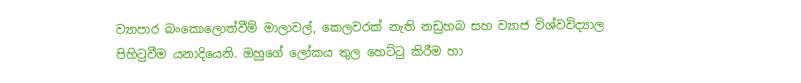ව්‍යාපාර බංකොලොත්වීම් මාලාවල්, කෙලවරක් නැති නඩුහබ සහ ව්‍යාජ විශ්වවිද්‍යාල පිහිටුවීම යනාදියෙනි. ඔහුගේ ලෝකය තුල හෙට්ටු කිරීම හා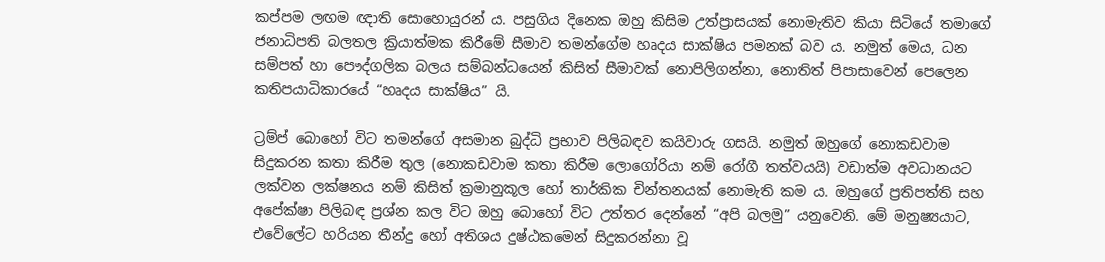කප්පම ලඟම ඥාති සොහොයුරන් ය. පසුගිය දිනෙක ඔහු කිසිම උත්ප්‍රාසයක් නොමැතිව කියා සිටියේ තමාගේ ජනාධිපති බලතල ක්‍රියාත්මක කිරීමේ සීමාව තමන්ගේම හෘදය සාක්ෂිය පමනක් බව ය. නමුත් මෙය, ධන සම්පත් හා පෞද්ගලික බලය සම්බන්ධයෙන් කිසිත් සීමාවක් නොපිලිගන්නා, නොතිත් පිපාසාවෙන් පෙලෙන කතිපයාධිකාරයේ “හෘදය සාක්ෂිය” යි.

ට්‍රම්ප් බොහෝ විට තමන්ගේ අසමාන බුද්ධි ප්‍රභාව පිලිබඳව කයිවාරු ගසයි. නමුත් ඔහුගේ නොකඩවාම සිදුකරන කතා කිරීම තුල (නොකඩවාම කතා කිරීම ලොගෝරියා නම් රෝගී තත්වයයි) වඩාත්ම අවධානයට ලක්වන ලක්ෂනය නම් කිසිත් ක්‍රමානුකූල හෝ තාර්කික චින්තනයක් නොමැති කම ය. ඔහුගේ ප්‍රතිපත්ති සහ අපේක්ෂා පිලිබඳ ප්‍රශ්න කල විට ඔහු බොහෝ විට උත්තර දෙන්නේ “අපි බලමු” යනුවෙනි. මේ මනුෂ්‍යයාට, එවේලේට හරියන තීන්දු හෝ අතිශය දුෂ්ඨකමෙන් සිදුකරන්නා වූ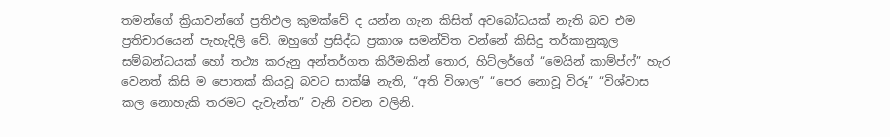තමන්ගේ ක්‍රියාවන්ගේ ප්‍රතිඵල කුමක්වේ ද යන්න ගැන කිසිත් අවබෝධයක් නැති බව එම ප්‍රතිචාරයෙන් පැහැදිලි වේ. ඔහුගේ ප්‍රසිද්ධ ප්‍රකාශ සමන්විත වන්නේ කිසිදු තර්කානුකූල සම්බන්ධයක් හෝ තථ්‍ය කරුනු අන්තර්ගත කිරීමකින් තොර, හිට්ලර්ගේ “මෙයින් කාම්ප්ෆ්” හැර වෙනත් කිසි ම පොතක් කියවූ බවට සාක්ෂි නැති, “අති විශාල” “පෙර නොවූ විරූ” “විශ්වාස කල නොහැකි තරමට දැවැන්ත” වැනි වචන වලිනි.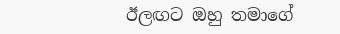ඊලඟට ඔහු තමාගේ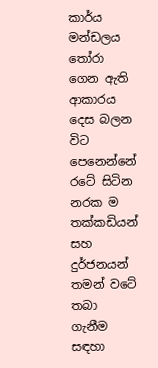කාර්ය මන්ඩලය තෝරා ගෙන ඇති ආකාරය දෙස බලන විට පෙනෙන්නේ රටේ සිටින නරක ම තක්කඩියන් සහ දුර්ජනයන් තමන් වටේ තබා ගැනීම සඳහා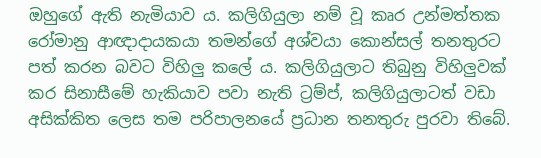ඔහුගේ ඇති නැමියාව ය. කලිගියුලා නම් වූ කෘර උන්මත්තක රෝමානු ආඥාදායකයා තමන්ගේ අශ්වයා කොන්සල් තනතුරට පත් කරන බවට විහිලු කලේ ය. කලිගියුලාට තිබුනු විහිලුවක් කර සිනාසීමේ හැකියාව පවා නැති ට්‍රම්ප්, කලිගියුලාටත් වඩා අසික්කිත ලෙස තම පරිපාලනයේ ප්‍රධාන තනතුරු පුරවා තිබේ.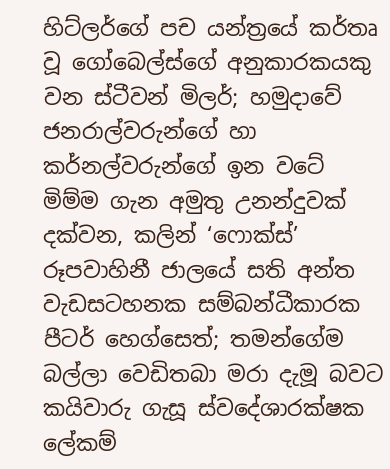හිට්ලර්ගේ පච යන්ත්‍රයේ කර්තෘ වූ ගෝබෙල්ස්ගේ අනුකාරකයකු වන ස්ටීවන් මිලර්; හමුදාවේ ජනරාල්වරුන්ගේ හා කර්නල්වරුන්ගේ ඉන වටේ මිම්ම ගැන අමුතු උනන්දුවක් දක්වන, කලින් ‘ෆොක්ස්’ රූපවාහිනී ජාලයේ සති අන්ත වැඩසටහනක සම්බන්ධීකාරක පීටර් හෙග්සෙත්; තමන්ගේම බල්ලා වෙඩිතබා මරා දැමූ බවට කයිවාරු ගැසූ ස්වදේශාරක්ෂක ලේකම්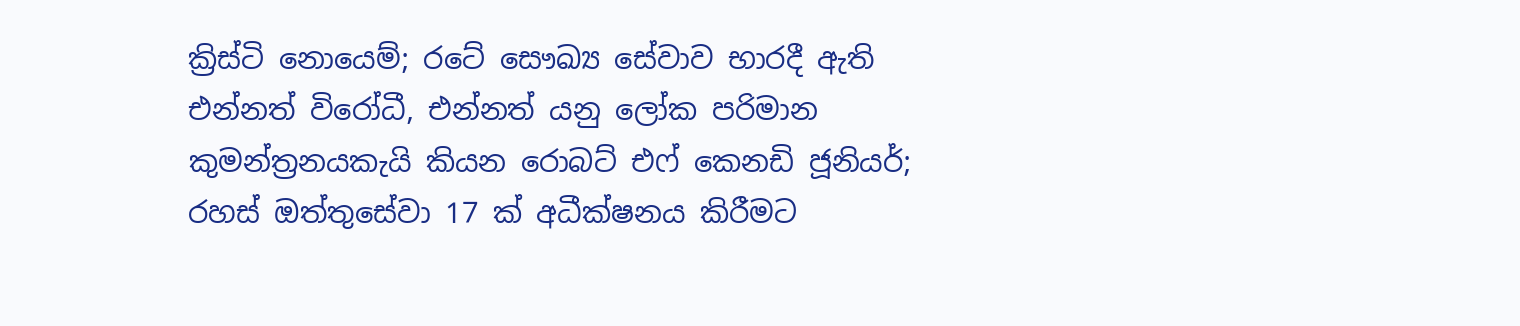ක්‍රිස්ටි නොයෙම්; රටේ සෞඛ්‍ය සේවාව භාරදී ඇති එන්නත් විරෝධී, එන්නත් යනු ලෝක පරිමාන කුමන්ත්‍රනයකැයි කියන රොබට් එෆ් කෙනඩි ජූනියර්; රහස් ඔත්තුසේවා 17 ක් අධීක්ෂනය කිරීමට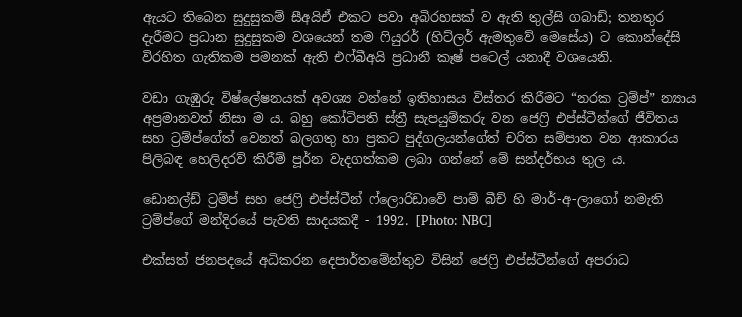ඇයට තිබෙන සුදුසුකම් සීඅයිඒ එකට පවා අබිරහසක් ව ඇති තුල්සි ගබාඩ්; තනතුර දැරීමට ප්‍රධාන සුදුසුකම වශයෙන් තම ෆියුරර් (හිට්ලර් ඇමතුවේ මෙසේය) ට කොන්දේසි විරහිත ගැතිකම පමනක් ඇති එෆ්බීඅයි ප්‍රධානී කෑෂ් පටෙල් යනාදී වශයෙනි.

වඩා ගැඹුරු විෂ්ලේෂනයක් අවශ්‍ය වන්නේ ඉතිහාසය විස්තර කිරීමට “නරක ට්‍රම්ප්” න්‍යාය අප්‍රමානවත් නිසා ම ය. බහු කෝටිපති ස්ත්‍රී සැපයුම්කරු වන ජෙෆ්‍රි එප්ස්ටීන්ගේ ජීවිතය සහ ට්‍රම්ප්ගේත් වෙනත් බලගතු හා ප්‍රකට පුද්ගලයන්ගේත් චරිත සම්පාත වන ආකාරය පිලිබඳ හෙලිදරව් කිරීම් පූර්න වැදගත්කම ලබා ගන්නේ මේ සන්දර්භය තුල ය.

ඩොනල්ඩ් ට්‍රම්ප් සහ ජෙෆ්‍රි එප්ස්ටීන් ෆ්ලොරිඩාවේ පාම් බීච් හි මාර්-අ-ලාගෝ නමැති ට්‍රම්ප්ගේ මන්දිරයේ පැවති සාදයකදී - 1992. [Photo: NBC]

එක්සත් ජනපදයේ අධිකරන දෙපාර්තමේන්තුව විසින් ජෙෆ්‍රි එප්ස්ටීන්ගේ අපරාධ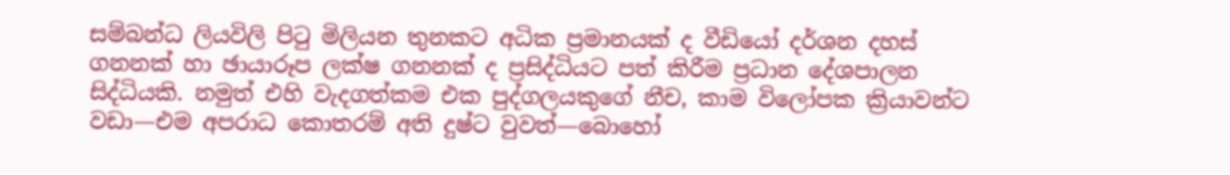සම්බන්ධ ලියවිලි පිටු මිලියන තුනකට අධික ප්‍රමානයක් ද වීඩියෝ දර්ශන දහස් ගනනක් හා ඡායාරූප ලක්ෂ ගනනක් ද ප්‍රසිද්ධියට පත් කිරීම ප්‍රධාන දේශපාලන සිද්ධියකි. නමුත් එහි වැදගත්කම එක පුද්ගලයකුගේ නීච, කාම විලෝපක ක්‍රියාවන්ට වඩා—එම අපරාධ කොතරම් අති දුෂ්ට වුවත්—බොහෝ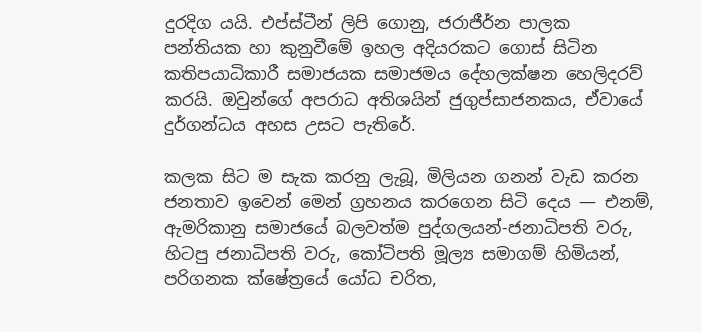දුරදිග යයි. එප්ස්ටීන් ලිපි ගොනු, ජරාජීර්න පාලක පන්තියක හා කුනුවීමේ ඉහල අදියරකට ගොස් සිටින කතිපයාධිකාරී සමාජයක සමාජමය දේහලක්ෂන හෙලිදරව් කරයි. ඔවුන්ගේ අපරාධ අතිශයින් ජුගුප්සාජනකය, ඒවායේ දුර්ගන්ධය අහස උසට පැතිරේ.

කලක සිට ම සැක කරනු ලැබූ, මිලියන ගනන් වැඩ කරන ජනතාව ඉවෙන් මෙන් ග්‍රහනය කරගෙන සිටි දෙය — එනම්, ඇමරිකානු සමාජයේ බලවත්ම පුද්ගලයන්-ජනාධිපති වරු, හිටපු ජනාධිපති වරු, කෝටිපති මූල්‍ය සමාගම් හිමියන්, පරිගනක ක්ෂේත්‍රයේ යෝධ චරිත,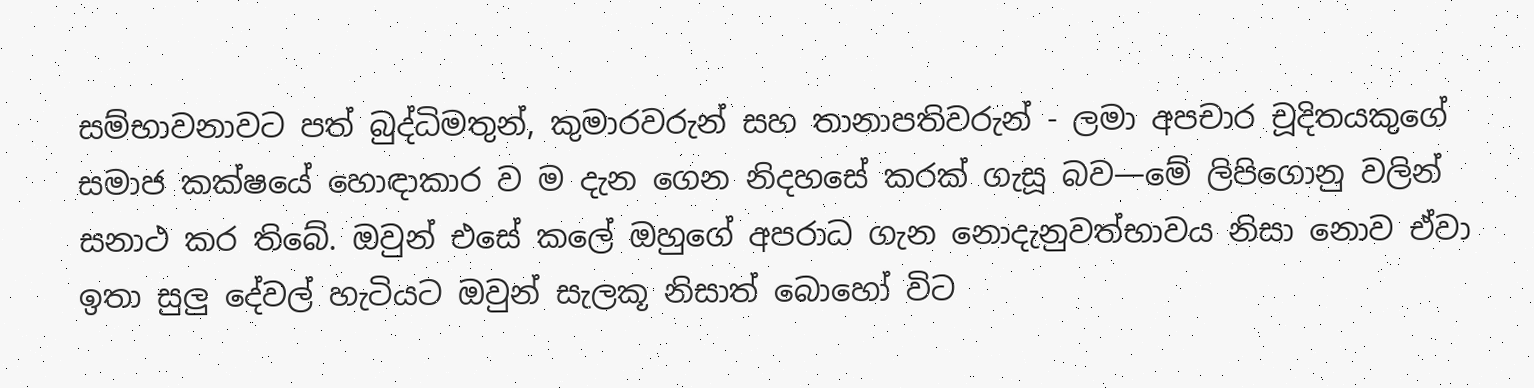සම්භාවනාවට පත් බුද්ධිමතුන්, කුමාරවරුන් සහ තානාපතිවරුන් - ලමා අපචාර චූදිතයකුගේ සමාජ කක්ෂයේ හොඳාකාර ව ම දැන ගෙන නිදහසේ කරක් ගැසූ බව—මේ ලිපිගොනු වලින් සනාථ කර තිබේ. ඔවුන් එසේ කලේ ඔහුගේ අපරාධ ගැන නොදැනුවත්භාවය නිසා නොව ඒවා ඉතා සුලු දේවල් හැටියට ඔවුන් සැලකූ නිසාත් බොහෝ විට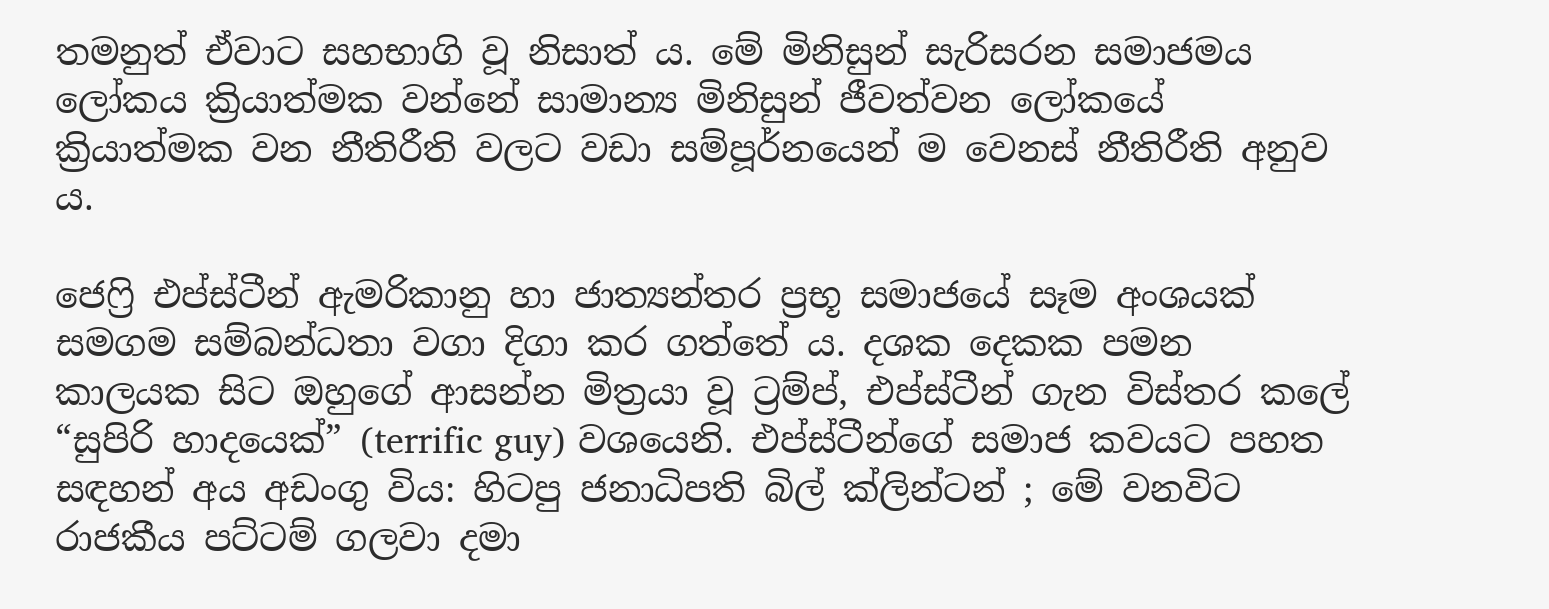තමනුත් ඒවාට සහභාගි වූ නිසාත්‍ ය. මේ මිනිසුන් සැරිසරන සමාජමය ලෝකය ක්‍රියාත්මක වන්නේ සාමාන්‍ය මිනිසුන් ජීවත්වන ලෝකයේ ක්‍රියාත්මක වන නීතිරීති වලට වඩා සම්පූර්නයෙන් ම වෙනස් නීතිරීති අනුව ය.

ජෙෆ්‍රි එප්ස්ටීන් ඇමරිකානු හා ජාත්‍යන්තර ප්‍රභූ සමාජයේ සෑම අංශයක් සමගම සම්බන්ධතා වගා දිගා කර ගත්තේ ය. දශක දෙකක පමන කාලයක සිට ඔහුගේ ආසන්න මිත්‍රයා වූ ට්‍රම්ප්, එප්ස්ටීන් ගැන විස්තර කලේ “සුපිරි හාදයෙක්” (terrific guy) වශයෙනි. එප්ස්ටීන්ගේ සමාජ කවයට පහත සඳහන් අය අඩංගු විය: හිටපු ජනාධිපති බිල් ක්ලින්ටන් ; මේ වනවිට රාජකීය පට්ටම් ගලවා දමා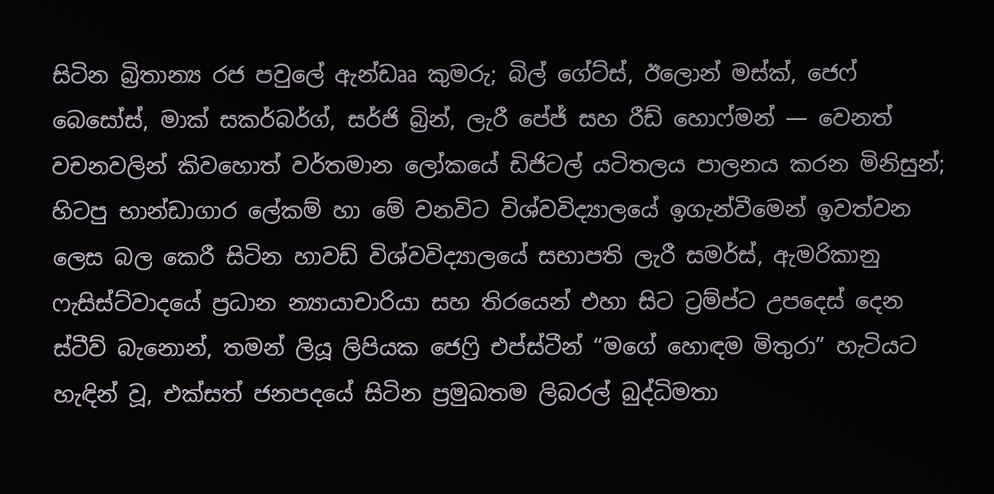සිටින බ්‍රිතාන්‍ය රජ පවුලේ ඇන්ඩෲ කුමරු; බිල් ගේට්ස්, ඊලොන් මස්ක්, ජෙෆ් බෙසෝස්, මාක් සකර්බර්ග්, සර්ජි බ්‍රින්, ලැරී පේජ් සහ රීඩ් හොෆ්මන් — වෙනත් වචනවලින් කිවහොත් වර්තමාන ලෝකයේ ඩිජිටල් යටිතලය පාලනය කරන මිනිසුන්; හිටපු භාන්ඩාගාර ලේකම් හා මේ වනවිට විශ්වවිද්‍යාලයේ ඉගැන්වීමෙන් ඉවත්වන ලෙස බල කෙරී සිටින හාවඩ් විශ්වවිද්‍යාලයේ සභාපති ලැරී සමර්ස්, ඇමරිකානු ෆැසිස්ට්වාදයේ ප්‍රධාන න්‍යායාචාරියා සහ තිරයෙන් එහා සිට ට්‍රම්ප්ට උපදෙස් දෙන ස්ටීව් බැනොන්, තමන් ලියූ ලිපියක ජෙෆ්‍රි එප්ස්ටීන් “මගේ හොඳම මිතුරා” හැටියට හැඳින් වූ, එක්සත් ජනපදයේ සිටින ප්‍රමුඛතම ලිබරල් බුද්ධිමතා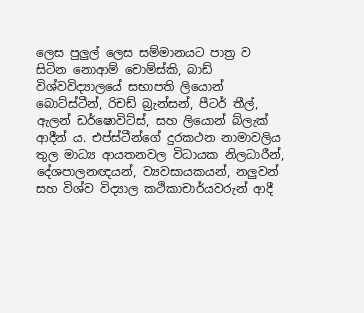ලෙස පුලුල් ලෙස සම්මානයට පාත්‍ර ව සිටින නොආම් චොම්ස්කි, බාඩ් විශ්වවිද්‍යාලයේ සභාපති ලියොන් බොට්ස්ටීන්, රිචඩ් බ්‍රැන්සන්, පීටර් තීල්, ඇලන් ඩර්ෂොවිට්ස්, සහ ලියොන් බ්ලැක් ආදීන් ය. එප්ස්ටීන්ගේ දුරකථන නාමාවලිය තුල මාධ්‍ය ආයතනවල විධායක නිලධාරීන්, දේශපාලනඥයන්, ව්‍යවසායකයන්, නලුවන් සහ විශ්ව විද්‍යාල කථිකාචාර්යවරුන් ආදී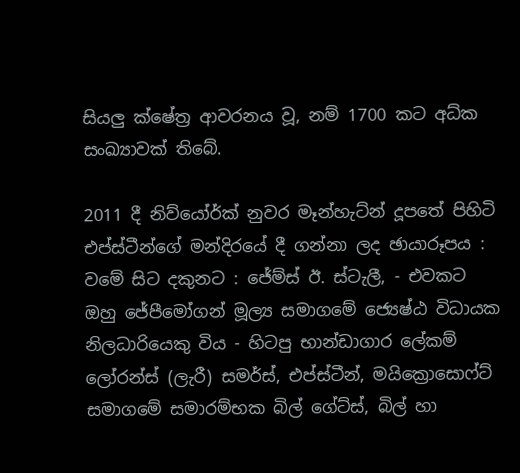සියලු ක්ෂේත්‍ර ආවරනය වූ, නම් 1700 කට අධ්ක සංඛ්‍යාවක් තිබේ.

2011 දී නිව්යෝර්ක් නුවර මෑන්හැට්න් දූපතේ පිහිටි එප්ස්ටීන්ගේ මන්දිරයේ දී ගන්නා ලද ඡායාරූපය : වමේ සිට දකුනට : ජේම්ස් ඊ. ස්ටැලී, - එවකට ඔහු ජේපීමෝගන් මූල්‍ය සමාගමේ ජ්‍යෙෂ්ඨ විධායක නිලධාරියෙකු විය - හිටපු භාන්ඩාගාර ලේකම් ලෝරන්ස් (ලැරී) සමර්ස්, එප්ස්ටීන්, මයික්‍රොසොෆ්ට් සමාගමේ සමාරම්භක බිල් ගේට්ස්, බිල් හා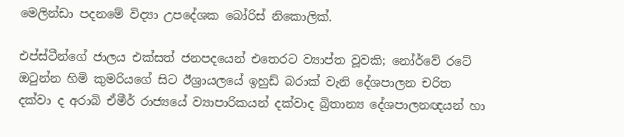මෙලින්ඩා පදනමේ විද්‍යා උපදේශක බෝරිස් නිකොලික්.

එප්ස්ටීන්ගේ ජාලය එක්සත් ජනපදයෙන් එතෙරට ව්‍යාප්ත වූවකි; නෝර්වේ රටේ ඔටුන්න හිමි කුමරියගේ සිට ඊශ්‍රායලයේ ඉහුඩ් බරාක් වැනි දේශපාලන චරිත දක්වා ද අරාබි ඒමීර් රාජ්‍යයේ ව්‍යාපාරිකයන් දක්වාද බ්‍රිතාන්‍ය දේශපාලනඥයන් හා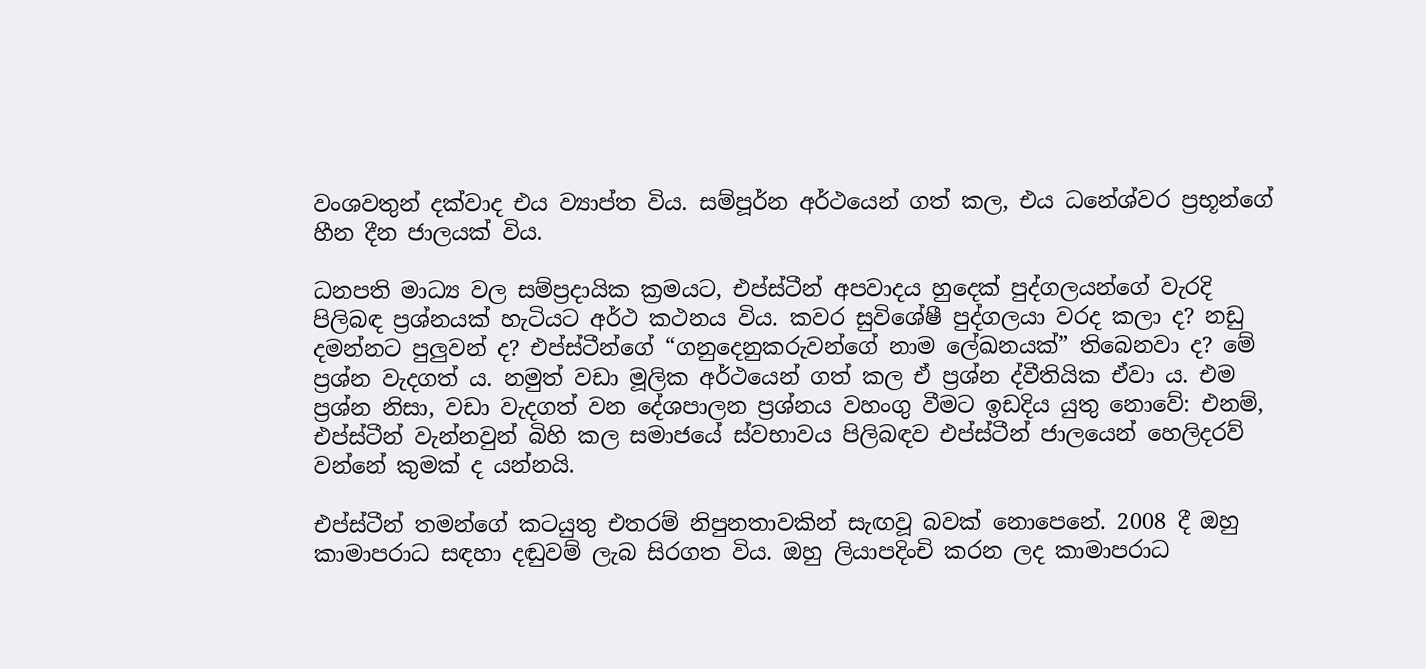වංශවතුන් දක්වාද එය ව්‍යාප්ත විය. සම්පූර්න අර්ථයෙන් ගත් කල, එය ධනේශ්වර ප්‍රභූන්ගේ හීන දීන ජාලයක් විය.

ධනපති මාධ්‍ය වල සම්ප්‍රදායික ක්‍රමයට, එප්ස්ටීන් අපවාදය හුදෙක් පුද්ගලයන්ගේ වැරදි පිලිබඳ ප්‍රශ්නයක් හැටියට අර්ථ කථනය විය. කවර සුවිශේෂී පුද්ගලයා වරද කලා ද? නඩු දමන්නට පුලුවන් ද? එප්ස්ටීන්ගේ “ගනුදෙනුකරුවන්ගේ නාම ලේඛනයක්” තිබෙනවා ද? මේ ප්‍රශ්න වැදගත්‍ ය. නමුත් වඩා මූලික අර්ථයෙන් ගත් කල ඒ ප්‍රශ්න ද්වීතියික ඒවා ය. එම ප්‍රශ්න නිසා, වඩා වැදගත් වන දේශපාලන ප්‍රශ්නය වහංගු වීමට ඉඩදිය යුතු නොවේ: එනම්, එප්ස්ටීන් වැන්නවුන් බිහි කල සමාජයේ ස්වභාවය පිලිබඳව එප්ස්ටීන් ජාලයෙන් හෙලිදරව් වන්නේ කුමක් ද යන්නයි.

එප්ස්ටීන් තමන්ගේ කටයුතු එතරම් නිපුනතාවකින් සැඟවූ බවක් නොපෙනේ. 2008 දී ඔහු කාමාපරාධ සඳහා දඬුවම් ලැබ සිරගත විය. ඔහු ලියාපදිංචි කරන ලද කාමාපරාධ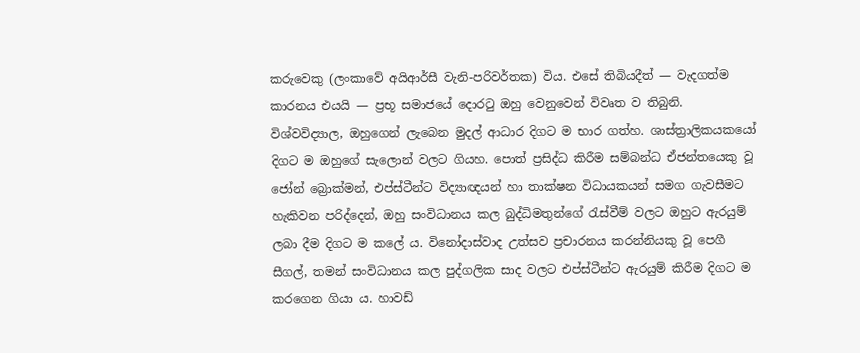කරුවෙකු (ලංකාවේ අයිආර්සී වැනි-පරිවර්තක) විය. එසේ තිබියදීත් — වැදගත්ම කාරනය එයයි — ප්‍රභූ සමාජයේ දොරටු ඔහු වෙනුවෙන් විවෘත ව තිබුනි. විශ්වවිද්‍යාල, ඔහුගෙන් ලැබෙන මුදල් ආධාර දිගට ම භාර ගත්හ. ශාස්ත්‍රාලිකයකයෝ දිගට ම ඔහුගේ සැලොන් වලට ගියහ. පොත් ප්‍රසිද්ධ කිරීම සම්බන්ධ ඒජන්තයෙකු වූ ජෝන් බ්‍රොක්මන්, එප්ස්ටීන්ට විද්‍යාඥයන් හා තාක්ෂන විධායකයන් සමග ගැවසීමට හැකිවන පරිද්දෙන්, ඔහු සංවිධානය කල බුද්ධිමතුන්ගේ රැස්වීම් වලට ඔහුට ඇරයුම් ලබා දීම දිගට ම කලේ ය. විනෝදාස්වාද උත්සව ප්‍රචාරනය කරන්නියකු වූ පෙගී සීගල්, තමන් සංවිධානය කල පුද්ගලික සාද වලට එප්ස්ටීන්ට ඇරයුම් කිරීම දිගට ම කරගෙන ගියා ය. හාවඩ්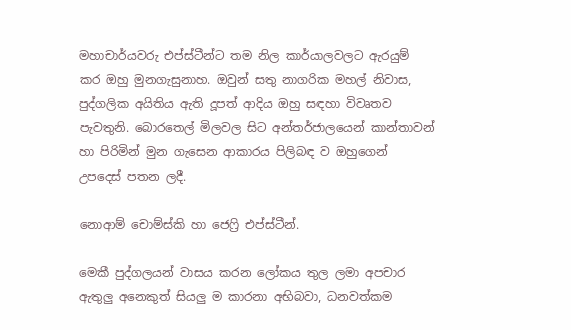මහාචාර්යවරු එප්ස්ටීන්ට තම නිල කාර්යාලවලට ඇරයුම් කර ඔහු මුනගැසුනාහ. ඔවුන් සතු නාගරික මහල් නිවාස, පුද්ගලික අයිතිය ඇති දූපත් ආදිය ඔහු සඳහා විවෘතව පැවතුනි. බොරතෙල් මිලවල සිට අන්තර්ජාලයෙන් කාන්තාවන් හා පිරිමින් මුන ගැසෙන ආකාරය පිලිබඳ ව ඔහුගෙන් උපදෙස් පතන ලදී.

නොආම් චොම්ස්කි හා ජෙෆ්‍රි එප්ස්ටීන්.

මෙකී පුද්ගලයන් වාසය කරන ලෝකය තුල ලමා අපචාර ඇතුලු අනෙකුත් සියලු ම කාරනා අභිබවා, ධනවත්කම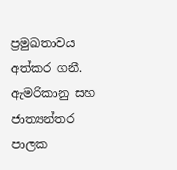ප්‍රමුඛතාවය අත්කර ගනී. ඇමරිකානු සහ ජාත්‍යන්තර පාලක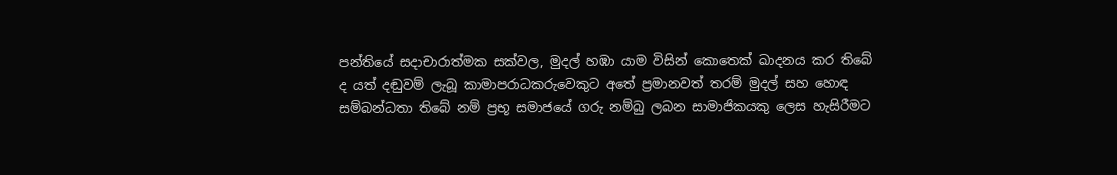පන්තියේ සදාචාරාත්මක සක්වල, මුදල් හඹා යාම විසින් කොතෙක් ඛාදනය කර තිබේ ද යත් දඬුවම් ලැබූ කාමාපරාධකරුවෙකුට අතේ ප්‍රමානවත් තරම් මුදල් සහ හොඳ සම්බන්ධතා තිබේ නම් ප්‍රභූ සමාජයේ ගරු නම්බු ලබන සාමාජිකයකු ලෙස හැසිරීමට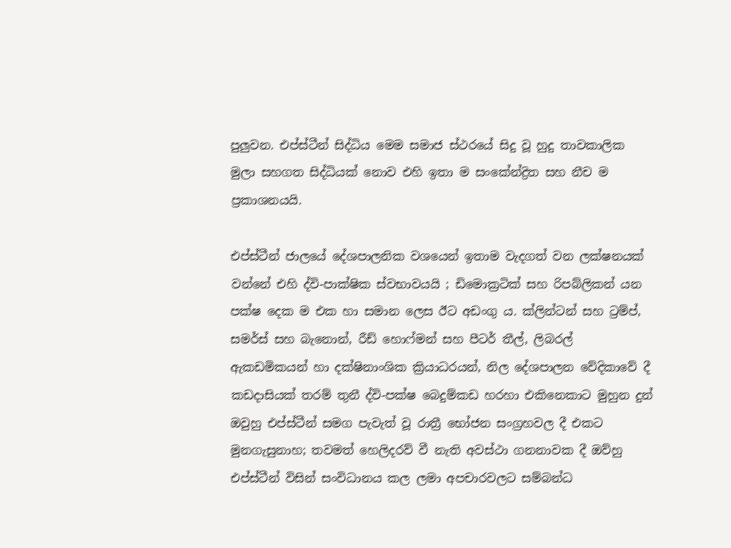පුලුවන. එප්ස්ටීන් සිද්ධිය මෙම සමාජ ස්ථරයේ සිදු වූ හුදු තාවකාලික මුලා සහගත සිද්ධියක් නොව එහි ඉතා ම සංකේන්ද්‍රිත සහ නීච ම ප්‍රකාශනයයි.

එප්ස්ටීන් ජාලයේ දේශපාලනික වශයෙන් ඉතාම වැදගත් වන ලක්ෂනයක් වන්නේ එහි ද්වි-පාක්ෂික ස්වභාවයයි ; ඩිමොක්‍රටික් සහ රිපබ්ලිකන් යන පක්ෂ දෙක ම එක හා සමාන ලෙස ඊට අඩංගු ය. ක්ලින්ටන් සහ ට්‍රම්ප්, සමර්ස් සහ බැනොන්, රීඩ් හොෆ්මන් සහ පීටර් තීල්, ලිබරල් ඇකඩමිකයන් හා දක්ෂිනාංශික ක්‍රියාධරයන්, නිල දේශපාලන වේදිකාවේ දී කඩදාසියක් තරම් තුනී ද්වි-පක්ෂ බෙදුම්කඩ හරහා එකිනෙකාට මුහුන දුන් ඔවුහු එප්ස්ටීන් සමග පැවැත් වූ රාත්‍රී භෝජන සංග්‍රහවල දී එකට මුනගැසුනාහ; තවමත් හෙලිදරව් වී නැති අවස්ථා ගනනාවක දී ඔව්හු එප්ස්ටීන් විසින් සංවිධානය කල ලමා අපචාරවලට සම්බන්ධ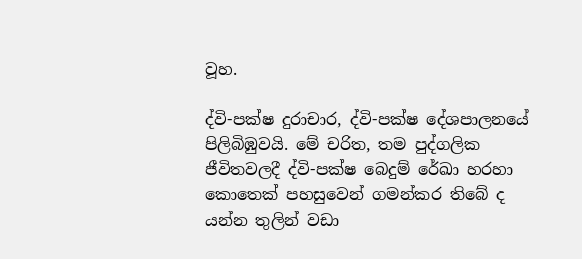වූහ.

ද්වි-පක්ෂ දුරාචාර, ද්වි-පක්ෂ දේශපාලනයේ පිලිබිඹුවයි. මේ චරිත, තම පුද්ගලික ජීවිතවලදී ද්වි-පක්ෂ බෙදුම් රේඛා හරහා කොතෙක් පහසුවෙන් ගමන්කර තිබේ ද යන්න තුලින් වඩා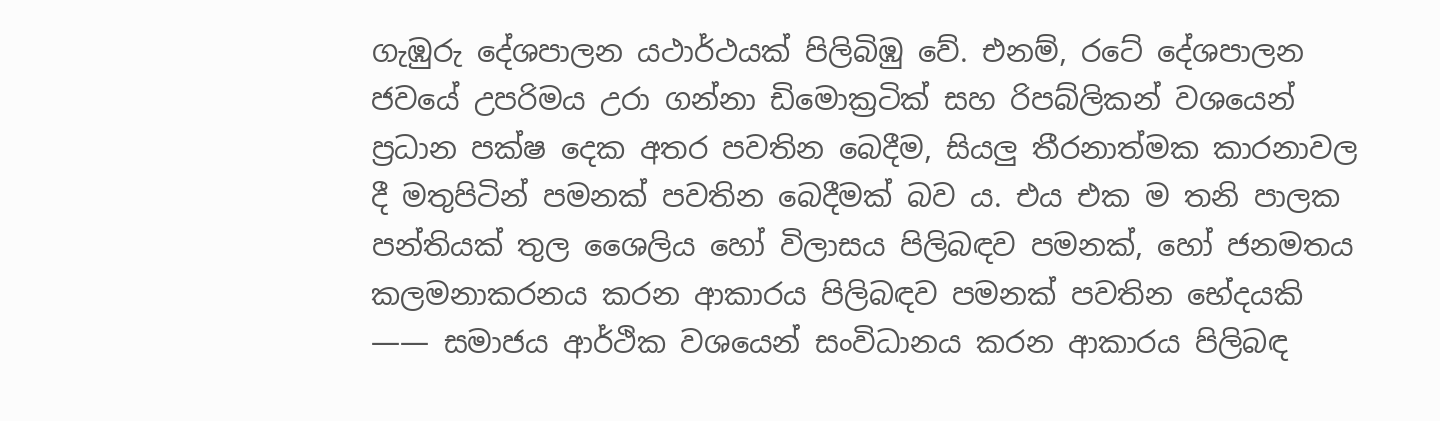ගැඹුරු දේශපාලන යථාර්ථයක් පිලිබිඹු වේ. එනම්, රටේ දේශපාලන ජවයේ උපරිමය උරා ගන්නා ඩිමොක්‍රටික් සහ රිපබ්ලිකන් වශයෙන් ප්‍රධාන පක්ෂ දෙක අතර පවතින බෙදීම, සියලු තීරනාත්මක කාරනාවල දී මතුපිටින් පමනක් පවතින බෙදීමක් බව ය. එය එක ම තනි පාලක පන්තියක් තුල ශෛලිය හෝ විලාසය පිලිබඳව පමනක්, හෝ ජනමතය කලමනාකරනය කරන ආකාරය පිලිබඳව පමනක් පවතින භේදයකි —— සමාජය ආර්ථික වශයෙන් සංවිධානය කරන ආකාරය පිලිබඳ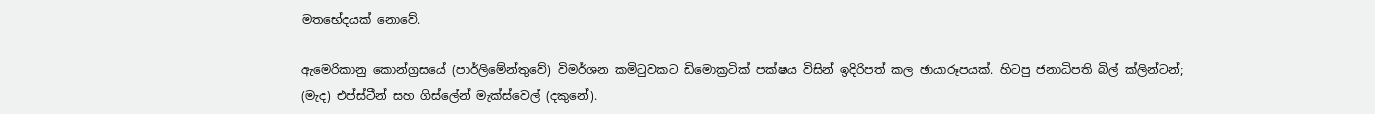මතභේදයක් නොවේ.

ඇමෙරිකානු කොන්ග්‍රසයේ (පාර්ලිමේන්තුවේ) විමර්ශන කමිටුවකට ඩිමොක්‍රටික් පක්ෂය විසින් ඉදිරිපත් කල ඡායාරූපයක්. හිටපු ජනාධිපති බිල් ක්ලින්ටන්; (මැද) එප්ස්ටීන් සහ ගිස්ලේන් මැක්ස්වෙල් (දකුනේ).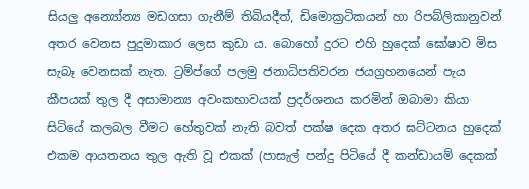සියලු අන්‍යෝන්‍ය මඩගසා ගැනීම් තිබියදීත්, ඩිමොක්‍රටිකයන් හා රිපබ්ලිකානුවන් අතර වෙනස පුදුමාකාර ලෙස කුඩා ය. බොහෝ දුරට එහි හුදෙක් ඝෝෂාව මිස සැබෑ වෙනසක් නැත. ට්‍රම්ප්ගේ පලමු ජනාධිපතිවරන ජයග්‍රහනයෙන් පැය කීපයක් තුල දී අසාමාන්‍ය අවංකභාවයක් ප්‍රදර්ශනය කරමින් ඔබාමා කියා සිටියේ කලබල වීමට හේතුවක් නැති බවත් පක්ෂ දෙක අතර ඝට්ටනය හුදෙක් එකම ආයතනය තුල ඇති වූ එකක් (පාසැල් පන්දු පිටියේ දී කන්ඩායම් දෙකක්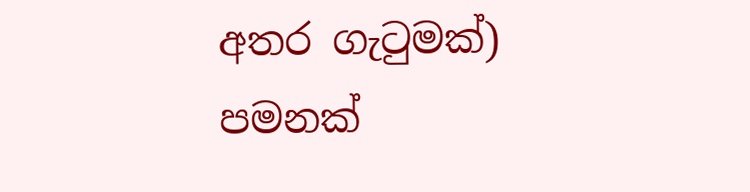අතර ගැටුමක්) පමනක්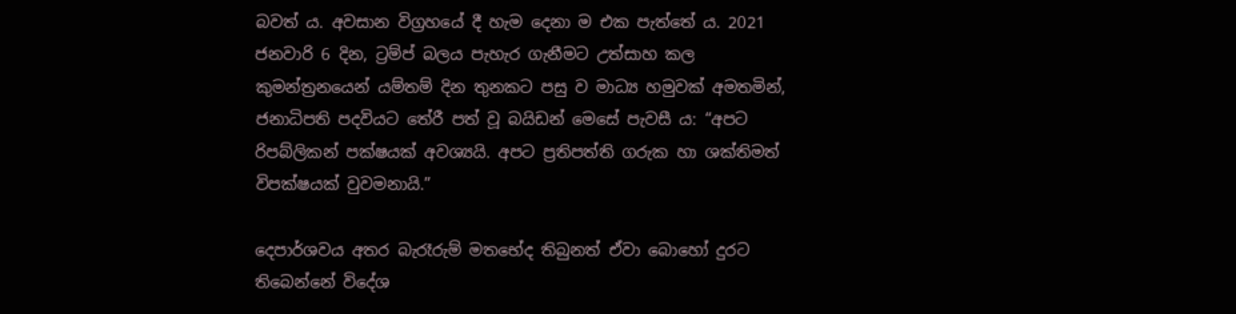බවත්‍ ය. අවසාන විග්‍රහයේ දී හැම දෙනා ම එක පැත්තේ ය. 2021 ජනවාරි 6 දින, ට්‍රම්ප් බලය පැහැර ගැනීමට උත්සාහ කල කුමන්ත්‍රනයෙන් යම්තම් දින තුනකට පසු ව මාධ්‍ය හමුවක් අමතමින්, ජනාධිපති පදවියට තේරී පත් වූ බයිඩන් මෙසේ පැවසී ය: “අපට රිපබ්ලිකන් පක්ෂයක් අවශ්‍යයි. අපට ප්‍රතිපත්ති ගරුක හා ශක්තිමත් විපක්ෂයක් වුවමනායි.”

දෙපාර්ශවය අතර බැරෑරුම් මතභේද තිබුනත් ඒවා බොහෝ දුරට තිබෙන්නේ විදේශ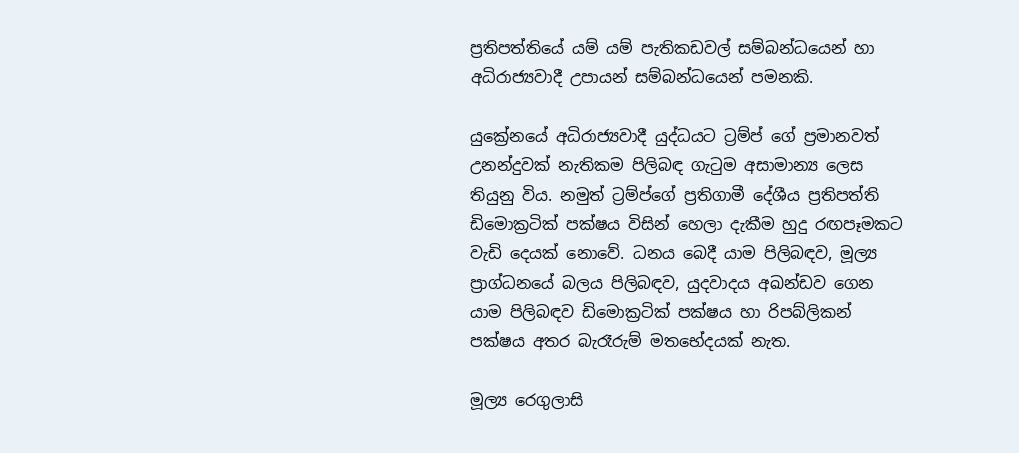ප්‍රතිපත්තියේ යම් යම් පැතිකඩවල් සම්බන්ධයෙන් හා අධිරාජ්‍යවාදී උපායන් සම්බන්ධයෙන් පමනකි.

යුක්‍රේනයේ අධිරාජ්‍යවාදී යුද්ධයට ට්‍රම්ප් ගේ ප්‍රමානවත් උනන්දුවක් නැතිකම පිලිබඳ ගැටුම අසාමාන්‍ය ලෙස තියුනු විය. නමුත් ට්‍රම්ප්ගේ ප්‍රතිගාමී දේශීය ප්‍රතිපත්ති ඩිමොක්‍රටික් පක්ෂය විසින් හෙලා දැකීම හුදු රඟපෑමකට වැඩි දෙයක් නොවේ. ධනය බෙදී යාම පිලිබඳව, මූල්‍ය ප්‍රාග්ධනයේ බලය පිලිබඳව, යුදවාදය අඛන්ඩව ගෙන යාම පිලිබඳව ඩිමොක්‍රටික් පක්ෂය හා රිපබ්ලිකන් පක්ෂය අතර බැරෑරුම් මතභේදයක් නැත.

මූල්‍ය රෙගුලාසි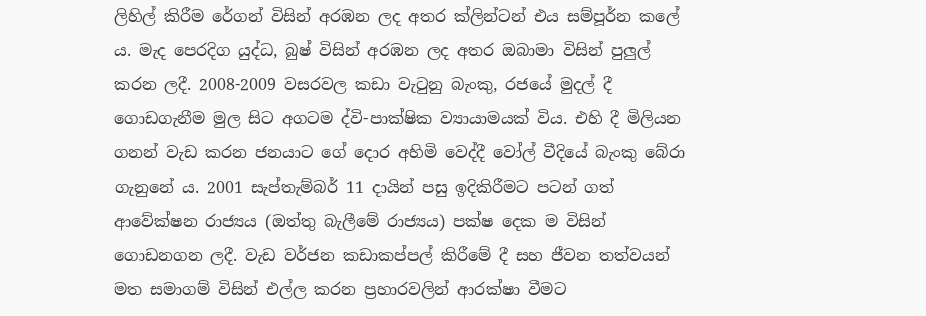ලිහිල් කිරීම රේගන් විසින් අරඹන ලද අතර ක්ලින්ටන් එය සම්පූර්න කලේ ය. මැද පෙරදිග යුද්ධ, බුෂ් විසින් අරඹන ලද අතර ඔබාමා විසින් පුලුල් කරන ලදී. 2008-2009 වසරවල කඩා වැටුනු බැංකු, රජයේ මුදල් දී ගොඩගැනීම මුල සිට අගටම ද්වි-පාක්ෂික ව්‍යායාමයක් විය. එහි දී මිලියන ගනන් වැඩ කරන ජනයාට ගේ දොර අහිමි වෙද්දී වෝල් වීදියේ බැංකු බේරා ගැනුනේ ය. 2001 සැප්තැම්බර් 11 දායින් පසු ඉදිකිරීමට පටන් ගත් ආවේක්ෂන රාජ්‍යය (ඔත්තු බැලීමේ රාජ්‍යය) පක්ෂ දෙක ම විසින් ගොඩනගන ලදී. වැඩ වර්ජන කඩාකප්පල් කිරීමේ දී සහ ජීවන තත්වයන් මත සමාගම් විසින් එල්ල කරන ප්‍රහාරවලින් ආරක්ෂා වීමට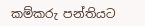කම්කරු පන්තියට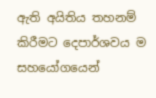ඇති අයිතිය තහනම් කිරීමට දෙපාර්ශවය ම සහයෝගයෙන්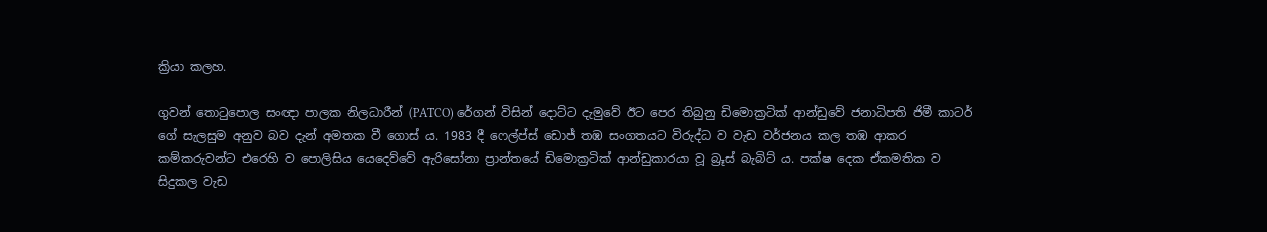ක්‍රියා කලහ.

ගුවන් තොටුපොල සංඥා පාලක නිලධාරීන් (PATCO) රේගන් විසින් දොට්ට දැමුවේ ඊට පෙර තිබුනු ඩිමොක්‍රටික් ආන්ඩුවේ ජනාධිපති ජිමී කාටර් ගේ සැලසුම අනුව බව දැන් අමතක වී ගොස්‍ ය. 1983 දී ෆෙල්ප්ස් ඩොජ් තඹ සංගතයට විරුද්ධ ව වැඩ වර්ජනය කල තඹ ආකර කම්කරුවන්ට එරෙහි ව පොලිසිය යෙදෙව්වේ ඇරිසෝනා ප්‍රාන්තයේ ඩිමොක්‍රටික් ආන්ඩුකාරයා වූ බ්‍රූස් බැබිට් ය. පක්ෂ දෙක ඒකමතික ව සිදුකල වැඩ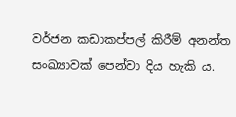වර්ජන කඩාකප්පල් කිරීම් අනන්ත සංඛ්‍යාවක් පෙන්වා දිය හැකි ය.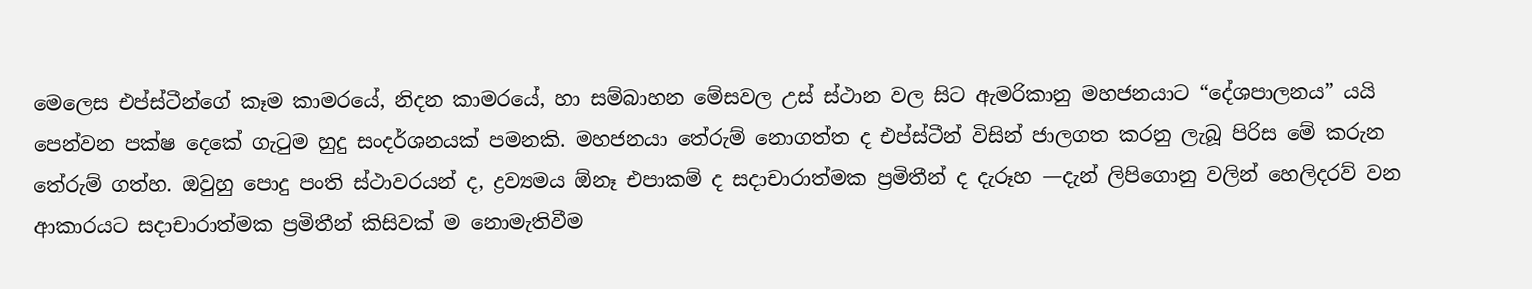මෙලෙස එප්ස්ටීන්ගේ කෑම කාමරයේ, නිදන කාමරයේ, හා සම්බාහන මේසවල උස් ස්ථාන වල සිට ඇමරිකානු මහජනයාට “දේශපාලනය” යයි පෙන්වන පක්ෂ දෙකේ ගැටුම හුදු සංදර්ශනයක් පමනකි. මහජනයා තේරුම් නොගත්ත ද එප්ස්ටීන් විසින් ජාලගත කරනු ලැබූ පිරිස මේ කරුන තේරුම් ගත්හ. ඔවුහු පොදු පංති ස්ථාවරයන් ද, ද්‍රව්‍යමය ඕනෑ එපාකම් ද සදාචාරාත්මක ප්‍රමිතීන් ද දැරූහ —දැන් ලිපිගොනු වලින් හෙලිදරව් වන ආකාරයට සදාචාරාත්මක ප්‍රමිතීන් කිසිවක් ම නොමැතිවීම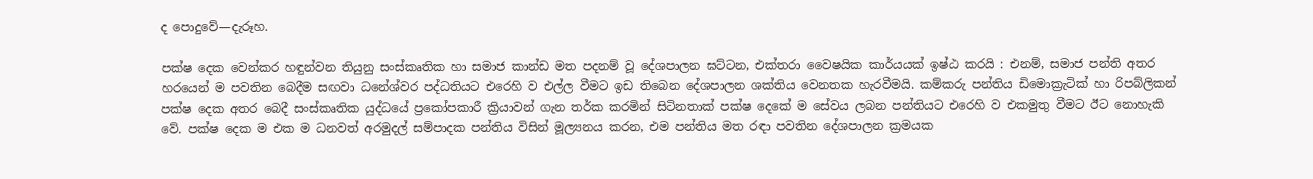ද පොදුවේ—දැරූහ.

පක්ෂ දෙක වෙන්කර හඳුන්වන තියුනු සංස්කෘතික හා සමාජ කාන්ඩ මත පදනම් වූ දේශපාලන ඝට්ටන, එක්තරා වෛෂයික කාර්යයක් ඉෂ්ඨ කරයි : එනම්, සමාජ පන්ති අතර හරයෙන් ම පවතින බෙදීම සඟවා ධනේශ්වර පද්ධතියට එරෙහි ව එල්ල වීමට ඉඩ තිබෙන දේශපාලන ශක්තිය වෙනතක හැරවීමයි. කම්කරු පන්තිය ඩිමොක්‍රැටික් හා රිපබ්ලිකන් පක්ෂ දෙක අතර බෙදී සංස්කෘතික යුද්ධයේ ප්‍රකෝපකාරී ක්‍රියාවන් ගැන තර්ක කරමින් සිටිනතාක් පක්ෂ දෙකේ ම සේවය ලබන පන්තියට එරෙහි ව එකමුතු වීමට ඊට නොහැකි වේ. පක්ෂ දෙක ම එක ම ධනවත් අරමුදල් සම්පාදක පන්තිය විසින් මූල්‍යනය කරන, එම පන්තිය මත රඳා පවතින දේශපාලන ක්‍රමයක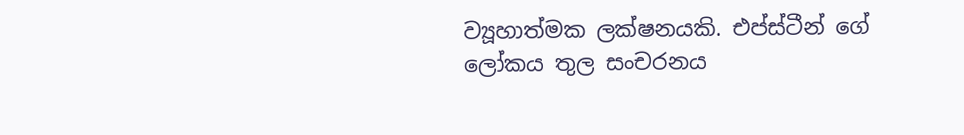ව්‍යූහාත්මක ලක්ෂනයකි. එප්ස්ටීන් ගේ ලෝකය තුල සංචරනය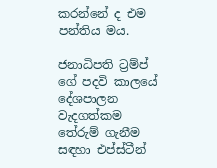කරන්නේ ද එම පන්තිය මය.

ජනාධිපති ට්‍රම්ප් ගේ පදවි කාලයේ දේශපාලන වැදගත්කම තේරුම් ගැනීම සඳහා එප්ස්ටීන්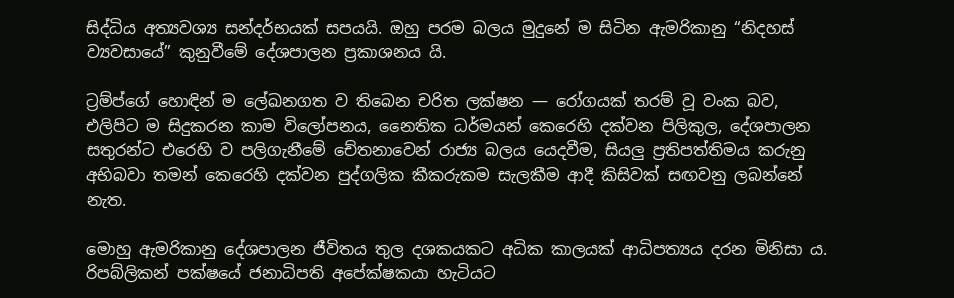සිද්ධිය අත්‍යවශ්‍ය සන්දර්භයක් සපයයි. ඔහු පරම බලය මුදුනේ ම සිටින ඇමරිකානු “නිදහස් ව්‍යවසායේ” කුනුවීමේ දේශපාලන ප්‍රකාශනය යි.

ට්‍රම්ප්ගේ හොඳින් ම ලේඛනගත ව තිබෙන චරිත ලක්ෂන — රෝගයක් තරම් වූ වංක බව, එලිපිට ම සිදුකරන කාම විලෝපනය, නෛතික ධර්මයන් කෙරෙහි දක්වන පිලිකුල, දේශපාලන සතුරන්ට එරෙහි ව පලිගැනීමේ චේතනාවෙන් රාජ්‍ය බලය යෙදවීම, සියලු ප්‍රතිපත්තිමය කරුනු අභිබවා තමන් කෙරෙහි දක්වන පුද්ගලික කීකරුකම සැලකීම ආදී කිසිවක් සඟවනු ලබන්නේ නැත.

මොහු ඇමරිකානු දේශපාලන ජීවිතය තුල දශකයකට අධික කාලයක් ආධිපත්‍යය දරන මිනිසා ය. රිපබ්ලිකන් පක්ෂයේ ජනාධිපති අපේක්ෂකයා හැටියට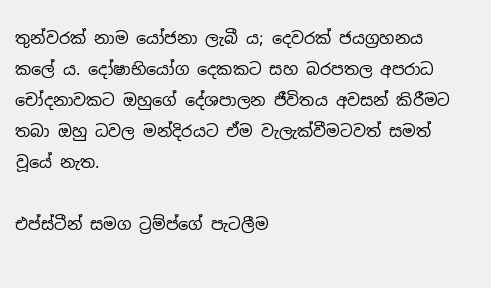තුන්වරක් නාම යෝජනා ලැබී ය; දෙවරක් ජයග්‍රහනය කලේ ය. දෝෂාභියෝග දෙකකට සහ බරපතල අපරාධ චෝදනාවකට ඔහුගේ දේශපාලන ජීවිතය අවසන් කිරීමට තබා ඔහු ධවල මන්දිරයට ඒම වැලැක්වීමටවත් සමත් වූයේ නැත.

එප්ස්ටීන් සමග ට්‍රම්ප්ගේ පැටලීම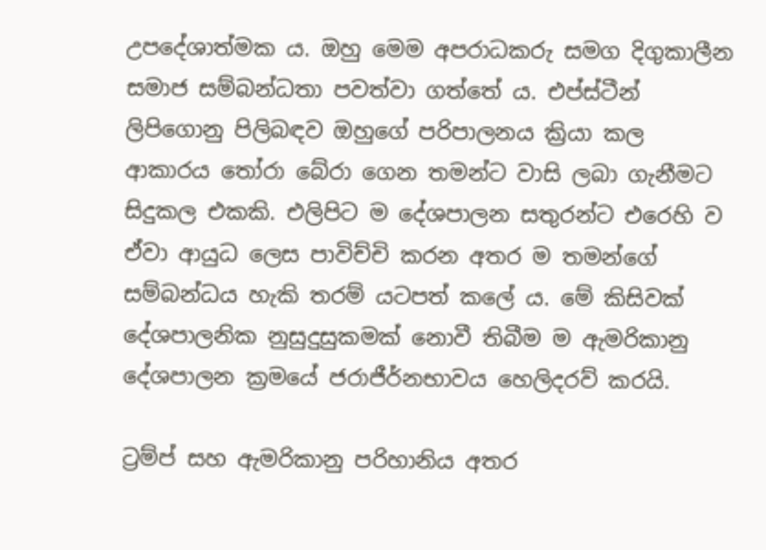උපදේශාත්මක ය. ඔහු මෙම අපරාධකරු සමග දිගුකාලීන සමාජ සම්බන්ධතා පවත්වා ගත්තේ ය. එප්ස්ටීන් ලිපිගොනු පිලිබඳව ඔහුගේ පරිපාලනය ක්‍රියා කල ආකාරය තෝරා බේරා ගෙන තමන්ට වාසි ලබා ගැනීමට සිදුකල එකකි. එලිපිට ම දේශපාලන සතුරන්ට එරෙහි ව ඒවා ආයුධ ලෙස පාවිච්චි කරන අතර ම තමන්ගේ සම්බන්ධය හැකි තරම් යටපත් කලේ ය. මේ කිසිවක් දේශපාලනික නුසුදුසුකමක් නොවී තිබීම ම ඇමරිකානු දේශපාලන ක්‍රමයේ ජරාජීර්නභාවය හෙලිදරව් කරයි.

ට්‍රම්ප් සහ ඇමරිකානු පරිහානිය අතර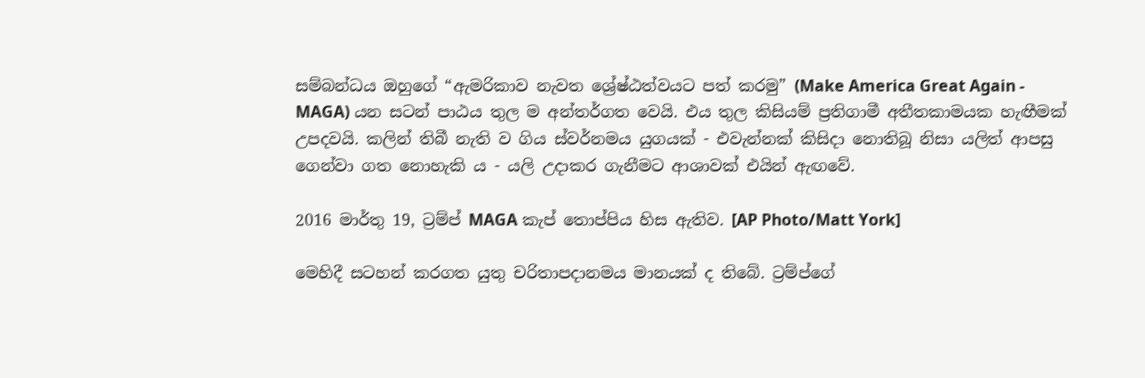සම්බන්ධය ඔහුගේ “ඇමරිකාව නැවත ශ්‍රේෂ්ඨත්වයට පත් කරමු” (Make America Great Again - MAGA) යන සටන් පාඨය තුල ම අන්තර්ගත වෙයි. එය තුල කිසියම් ප්‍රතිගාමී අතීතකාමයක හැඟීමක් උපදවයි. කලින් තිබී නැති ව ගිය ස්වර්නමය යුගයක් - එවැන්නක් කිසිදා නොතිබූ නිසා යලිත් ආපසු ගෙන්වා ගත නොහැකි ය - යලි උදාකර ගැනීමට ආශාවක් එයින් ඇඟවේ.

2016 මාර්තු 19, ට්‍රම්ප් MAGA කැප් තොප්පිය හිස ඇතිව. [AP Photo/Matt York]

මෙහිදී සටහන් කරගත යුතු චරිතාපදානමය මානයක් ද තිබේ. ට්‍රම්ප්ගේ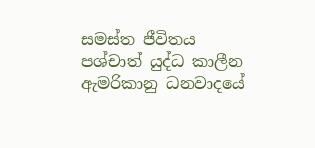සමස්ත ජීවිතය පශ්චාත් යුද්ධ කාලීන ඇමරිකානු ධනවාදයේ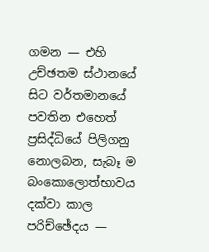ගමන — එහි උච්ඡතම ස්ථානයේ සිට වර්තමානයේ පවතින එහෙත් ප්‍රසිද්ධියේ පිලිගනු නොලබන, සැබෑ ම බංකොලොත්භාවය දක්වා කාල පරිච්ඡේදය —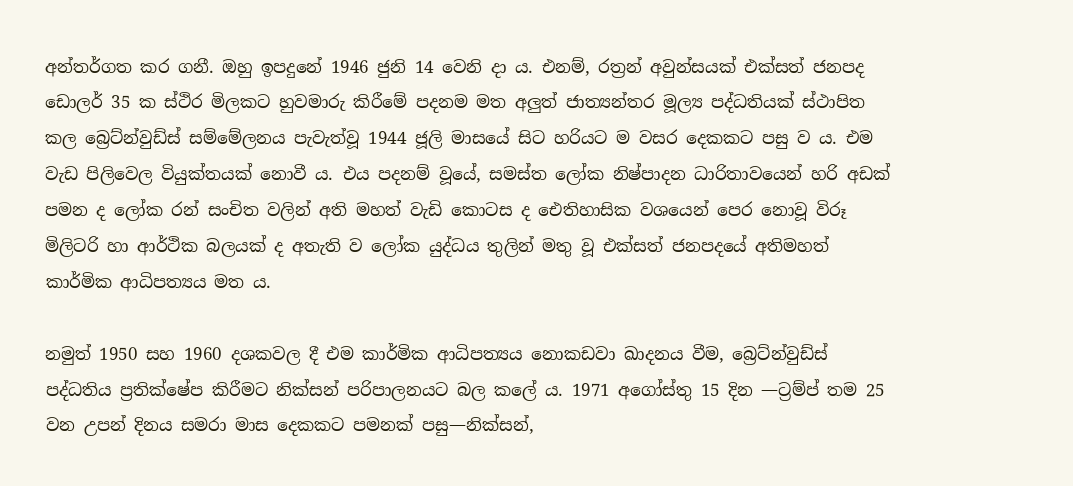අන්තර්ගත කර ගනී. ඔහු ඉපදුනේ 1946 ජුනි 14 වෙනි දා ය. එනම්, රත්‍රන් අවුන්සයක් එක්සත් ජනපද ඩොලර් 35 ක ස්ථිර මිලකට හුවමාරු කිරීමේ පදනම මත අලුත් ජාත්‍යන්තර මූල්‍ය පද්ධතියක් ස්ථාපිත කල බ්‍රෙට්න්වුඩ්ස් සම්මේලනය පැවැත්වූ 1944 ජූලි මාසයේ සිට හරියට ම වසර දෙකකට පසු ව ය. එම වැඩ පිලිවෙල වියුක්තයක් නොවී ය. එය පදනම් වූයේ, සමස්ත ලෝක නිෂ්පාදන ධාරිතාවයෙන් හරි අඩක් පමන ද ලෝක රන් සංචිත වලින් අති මහත් වැඩි කොටස ද ඓතිහාසික වශයෙන් පෙර නොවූ විරූ මිලිටරි හා ආර්ථික බලයක් ද අතැති ව ලෝක යුද්ධය තුලින් මතු වූ එක්සත් ජනපදයේ අතිමහත් කාර්මික ආධිපත්‍යය මත ය.

නමුත් 1950 සහ 1960 දශකවල දී එම කාර්මික ආධිපත්‍යය නොකඩවා ඛාදනය වීම, බ්‍රෙට්න්වුඩ්ස් පද්ධතිය ප්‍රතික්ෂේප කිරීමට නික්සන් පරිපාලනයට බල කලේ ය. 1971 අගෝස්තු 15 දින —ට්‍රම්ප් තම 25 වන උපන් දිනය සමරා මාස දෙකකට පමනක් පසු—නික්සන්,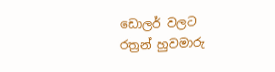ඩොලර් වලට රත්‍රන් හුවමාරු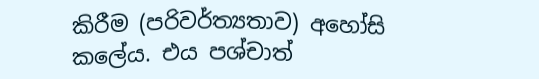කිරීම (පරිවර්ත්‍යතාව) අහෝසි කලේය. එය පශ්චාත්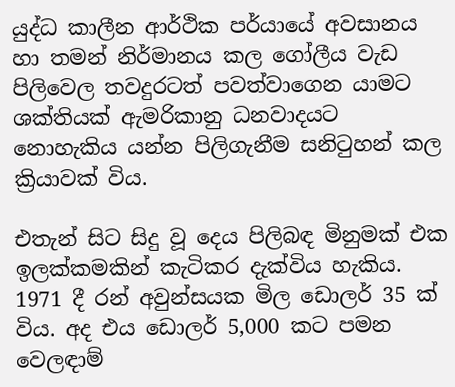යුද්ධ කාලීන ආර්ථික පර්යායේ අවසානය හා තමන් නිර්මානය කල ගෝලීය වැඩ පිලිවෙල තවදුරටත් පවත්වාගෙන යාමට ශක්තියක් ඇමරිකානු ධනවාදයට නොහැකිය යන්න පිලිගැනීම සනිටුහන් කල ක්‍රියාවක් විය.

එතැන් සිට සිදු වූ දෙය පිලිබඳ මිනුමක් එක ඉලක්කමකින් කැටිකර දැක්විය හැකිය. 1971 දී රන් අවුන්සයක මිල ඩොලර් 35 ක් විය. අද එය ඩොලර් 5,000 කට පමන වෙලඳාම්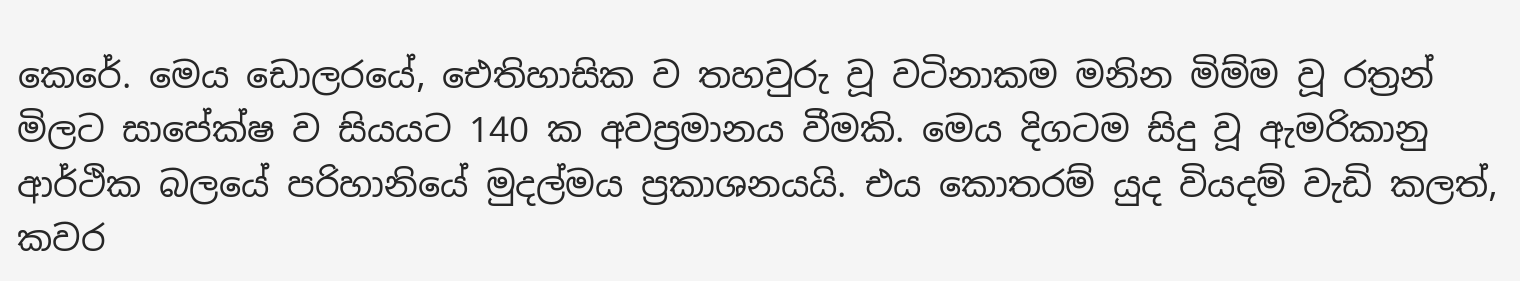කෙරේ. මෙය ඩොලරයේ, ඓතිහාසික ව තහවුරු වූ වටිනාකම මනින මිම්ම වූ රත්‍රන් මිලට සාපේක්ෂ ව සියයට 140 ක අවප්‍රමානය වීමකි. මෙය දිගටම සිදු වූ ඇමරිකානු ආර්ථික බලයේ පරිහානියේ මුදල්මය ප්‍රකාශනයයි. එය කොතරම් යුද වියදම් වැඩි කලත්, කවර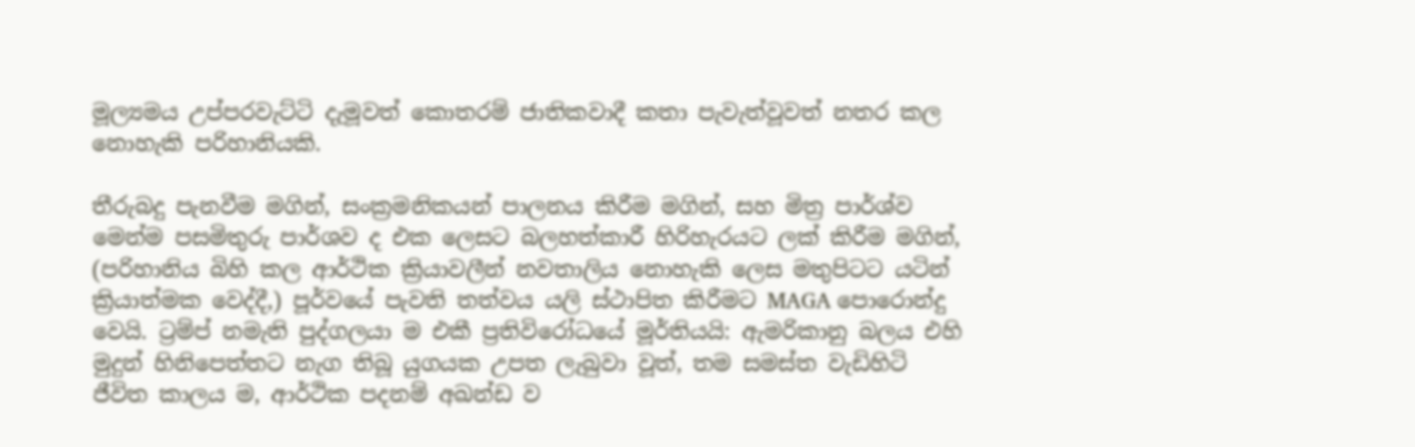මූල්‍යමය උප්පරවැට්ටි දැමූවත් කොතරම් ජාතිකවාදී කතා පැවැත්වූවත් නතර කල නොහැකි පරිහානියකි.

තීරුබදු පැනවීම මගින්, සංක්‍රමනිකයන් පාලනය කිරීම මගින්, සහ මිත්‍ර පාර්ශ්ව මෙන්ම පසමිතුරු පාර්ශව ද එක ලෙසට බලහත්කාරී හිරිහැරයට ලක් කිරීම මගින්, (පරිහානිය බිහි කල ආර්ථික ක්‍රියාවලීන් නවතාලිය නොහැකි ලෙස මතුපිටට යටින් ක්‍රියාත්මක වෙද්දී,) පූර්වයේ පැවති තත්වය යලි ස්ථාපිත කිරීමට MAGA පොරොන්දු වෙයි. ට්‍රම්ප් නමැති පුද්ගලයා ම එකී ප්‍රතිවිරෝධයේ මූර්තියයි: ඇමරිකානු බලය එහි මුදුන් හිනිපෙත්තට නැග තිබූ යුගයක උපත ලැබුවා වූත්, තම සමස්ත වැඩිහිටි ජීවිත කාලය ම, ආර්ථික පදනම් අඛන්ඩ ව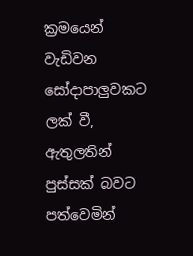ක්‍රමයෙන් වැඩිවන සෝදාපාලුවකට ලක් වී, ඇතුලතින් පුස්සක් බවට පත්වෙමින්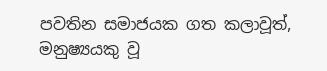පවතින සමාජයක ගත කලාවූත්, මනුෂ්‍යයකු වූ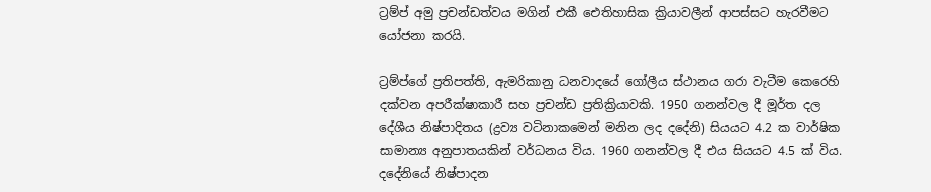ට්‍රම්ප් අමු ප්‍රචන්ඩත්වය මගින් එකී ඓතිහාසික ක්‍රියාවලීන් ආපස්සට හැරවීමට යෝජනා කරයි.

ට්‍රම්ප්ගේ ප්‍රතිපත්ති, ඇමරිකානු ධනවාදයේ ගෝලීය ස්ථානය ගරා වැටීම කෙරෙහි දක්වන අපරීක්ෂාකාරී සහ ප්‍රචන්ඩ ප්‍රතික්‍රියාවකි. 1950 ගනන්වල දී මූර්ත දල දේශීය නිෂ්පාදිතය (ද්‍රව්‍ය වටිනාකමෙන් මනින ලද දදේනි) සියයට 4.2 ක වාර්ෂික සාමාන්‍ය අනුපාතයකින් වර්ධනය විය. 1960 ගනන්වල දී එය සියයට 4.5 ක් විය. දදේනියේ නිෂ්පාදන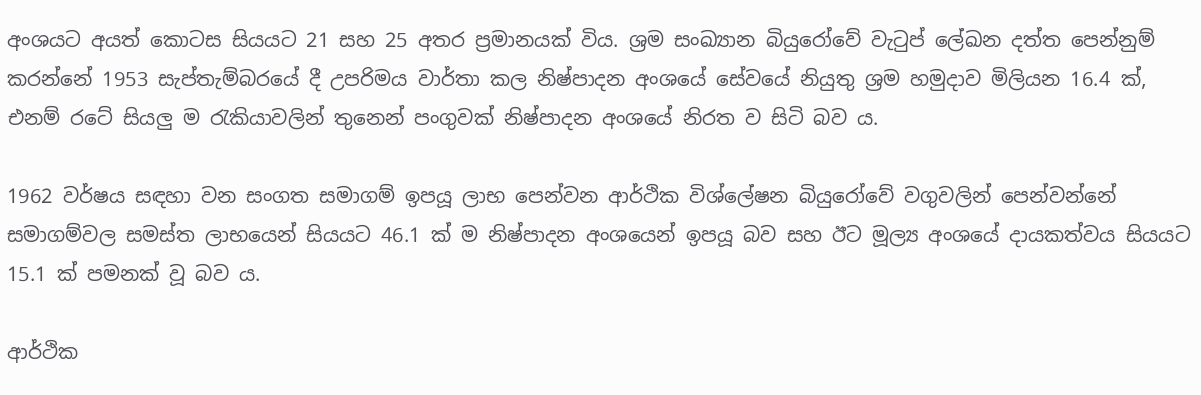අංශයට අයත් කොටස සියයට 21 සහ 25 අතර ප්‍රමානයක් විය. ශ්‍රම සංඛ්‍යාන බියුරෝවේ වැටුප් ලේඛන දත්ත පෙන්නුම් කරන්නේ 1953 සැප්තැම්බරයේ දී උපරිමය වාර්තා කල නිෂ්පාදන අංශයේ සේවයේ නියුතු ශ්‍රම හමුදාව මිලියන 16.4 ක්, එනම් රටේ සියලු ම රැකියාවලින් තුනෙන් පංගුවක් නිෂ්පාදන අංශයේ නිරත ව සිටි බව ය.

1962 වර්ෂය සඳහා වන සංගත සමාගම් ඉපයූ ලාභ පෙන්වන ආර්ථික විශ්ලේෂන බියුරෝවේ වගුවලින් පෙන්වන්නේ සමාගම්වල සමස්ත ලාභයෙන් සියයට 46.1 ක් ම නිෂ්පාදන අංශයෙන් ඉපයූ බව සහ ඊට මූල්‍ය අංශයේ දායකත්වය සියයට 15.1 ක් පමනක් වූ බව ය.

ආර්ථික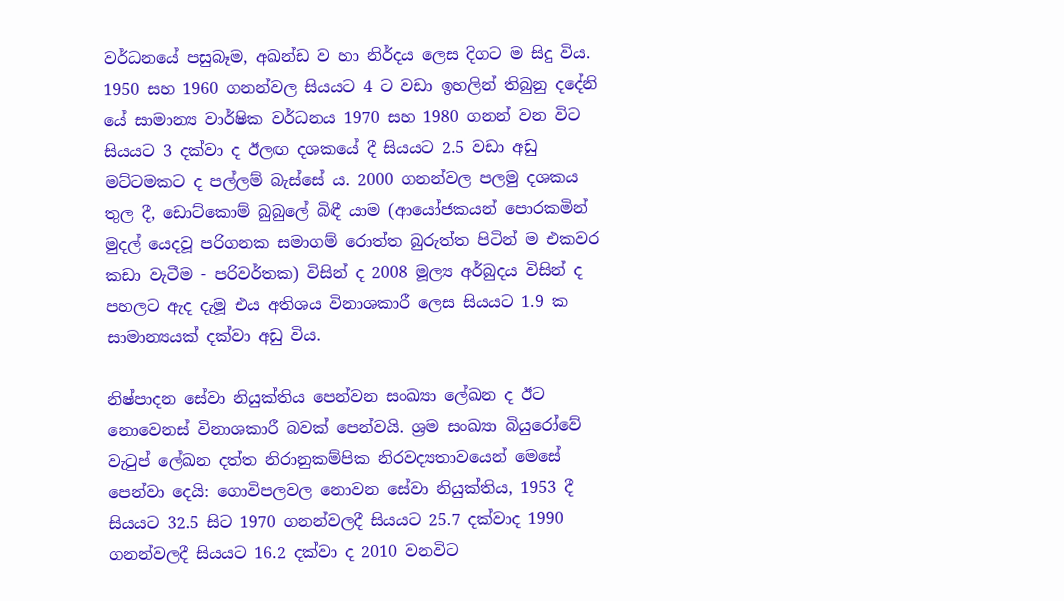වර්ධනයේ පසුබෑම, අඛන්ඩ ව හා නිර්දය ලෙස දිගට ම සිදු විය. 1950 සහ 1960 ගනන්වල සියයට 4 ට වඩා ඉහලින් තිබුනු දදේනි යේ සාමාන්‍ය වාර්ෂික වර්ධනය 1970 සහ 1980 ගනන් වන විට සියයට 3 දක්වා ද ඊලඟ දශකයේ දී සියයට 2.5 වඩා අඩු මට්ටමකට ද පල්ලම් බැස්සේ ය. 2000 ගනන්වල පලමු දශකය තුල දී, ඩොට්කොම් බුබුලේ බිඳී යාම (ආයෝජකයන් පොරකමින් මුදල් යෙදවූ පරිගනක සමාගම් රොත්ත බුරුත්ත පිටින් ම එකවර කඩා වැටීම - පරිවර්තක) විසින් ද 2008 මූල්‍ය අර්බුදය විසින් ද පහලට ඇද දැමූ එය අතිශය විනාශකාරී ලෙස සියයට 1.9 ක සාමාන්‍යයක් දක්වා අඩු විය.

නිෂ්පාදන සේවා නියුක්තිය පෙන්වන සංඛ්‍යා ලේඛන ද ඊට නොවෙනස් විනාශකාරී බවක් පෙන්වයි. ශ්‍රම සංඛ්‍යා බියුරෝවේ වැටුප් ලේඛන දත්ත නිරානුකම්පික නිරවද්‍යතාවයෙන් මෙසේ පෙන්වා දෙයි: ගොවිපලවල නොවන සේවා නියුක්තිය, 1953 දී සියයට 32.5 සිට 1970 ගනන්වලදී සියයට 25.7 දක්වාද 1990 ගනන්වලදී සියයට 16.2 දක්වා ද 2010 වනවිට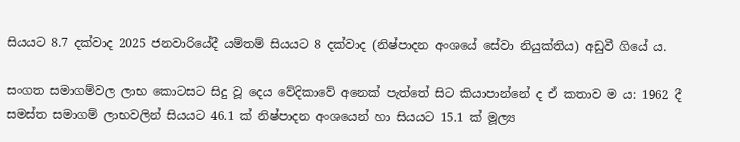සියයට 8.7 දක්වාද 2025 ජනවාරියේදී යම්තම් සියයට 8 දක්වාද (නිෂ්පාදන අංශයේ සේවා නියුක්තිය) අඩුවී ගියේ ය.

සංගත සමාගම්වල ලාභ කොටසට සිදු වූ දෙය වේදිකාවේ අනෙක් පැත්තේ සිට කියාපාන්නේ ද ඒ කතාව ම ය: 1962 දී සමස්ත සමාගම් ලාභවලින් සියයට 46.1 ක් නිෂ්පාදන අංශයෙන් හා සියයට 15.1 ක් මූල්‍ය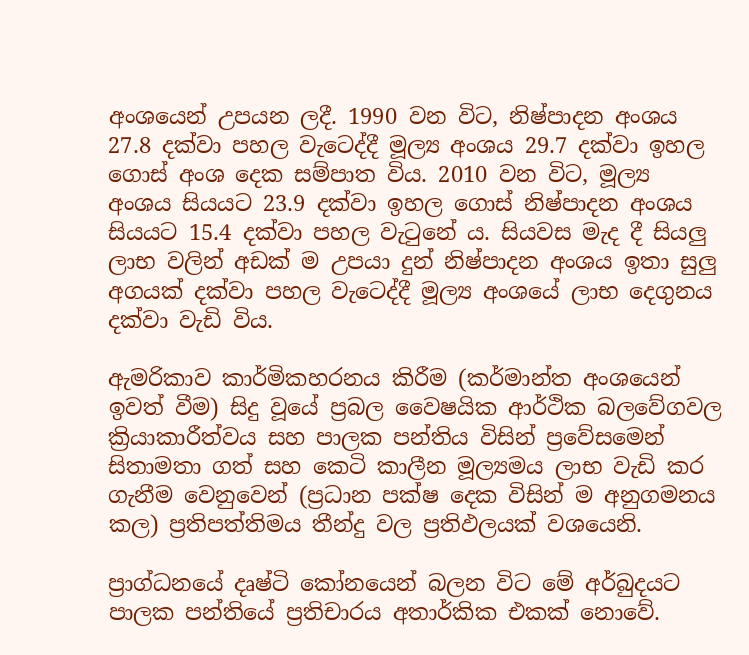අංශයෙන් උපයන ලදී. 1990 වන විට, නිෂ්පාදන අංශය 27.8 දක්වා පහල වැටෙද්දී මූල්‍ය අංශය 29.7 දක්වා ඉහල ගොස් අංශ දෙක සම්පාත විය. 2010 වන විට, මූල්‍ය අංශය සියයට 23.9 දක්වා ඉහල ගොස් නිෂ්පාදන අංශය සියයට 15.4 දක්වා පහල වැටුනේ ය. සියවස මැද දී සියලු ලාභ වලින් අඩක් ම උපයා දුන් නිෂ්පාදන අංශය ඉතා සුලු අගයක් දක්වා පහල වැටෙද්දී මූල්‍ය අංශයේ ලාභ දෙගුනය දක්වා වැඩි විය.

ඇමරිකාව කාර්මිකහරනය කිරීම (කර්මාන්ත අංශයෙන් ඉවත් වීම) සිදු වූයේ ප්‍රබල වෛෂයික ආර්ථික බලවේගවල ක්‍රියාකාරීත්වය සහ පාලක පන්තිය විසින් ප්‍රවේසමෙන් සිතාමතා ගත් සහ කෙටි කාලීන මූල්‍යමය ලාභ වැඩි කර ගැනීම වෙනුවෙන් (ප්‍රධාන පක්ෂ දෙක විසින් ම අනුගමනය කල) ප්‍රතිපත්තිමය තීන්දු වල ප්‍රතිඵලයක් වශයෙනි.

ප්‍රාග්ධනයේ දෘෂ්ටි කෝනයෙන් බලන විට මේ අර්බුදයට පාලක පන්තියේ ප්‍රතිචාරය අතාර්කික එකක් නොවේ.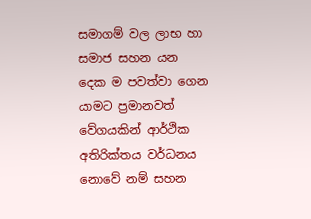සමාගම් වල ලාභ හා සමාජ සහන යන දෙක ම පවත්වා ගෙන යාමට ප්‍රමානවත් වේගයකින් ආර්ථික අතිරික්තය වර්ධනය නොවේ නම් සහන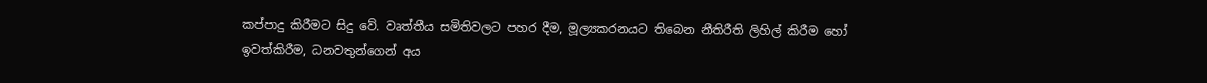කප්පාදු කිරීමට සිදු වේ. වෘත්තීය සමිතිවලට පහර දීම, මූල්‍යකරනයට තිබෙන නීතිරීති ලිහිල් කිරීම හෝ ඉවත්කිරීම, ධනවතුන්ගෙන් අය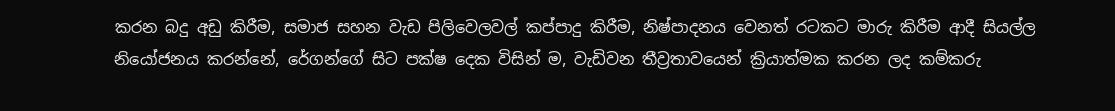කරන බදු අඩු කිරීම, සමාජ සහන වැඩ පිලිවෙලවල් කප්පාදු කිරීම, නිෂ්පාදනය වෙනත් රටකට මාරු කිරීම ආදී සියල්ල නියෝජනය කරන්නේ, රේගන්ගේ සිට පක්ෂ දෙක විසින් ම, වැඩිවන තීව්‍රතාවයෙන් ක්‍රියාත්මක කරන ලද කම්කරු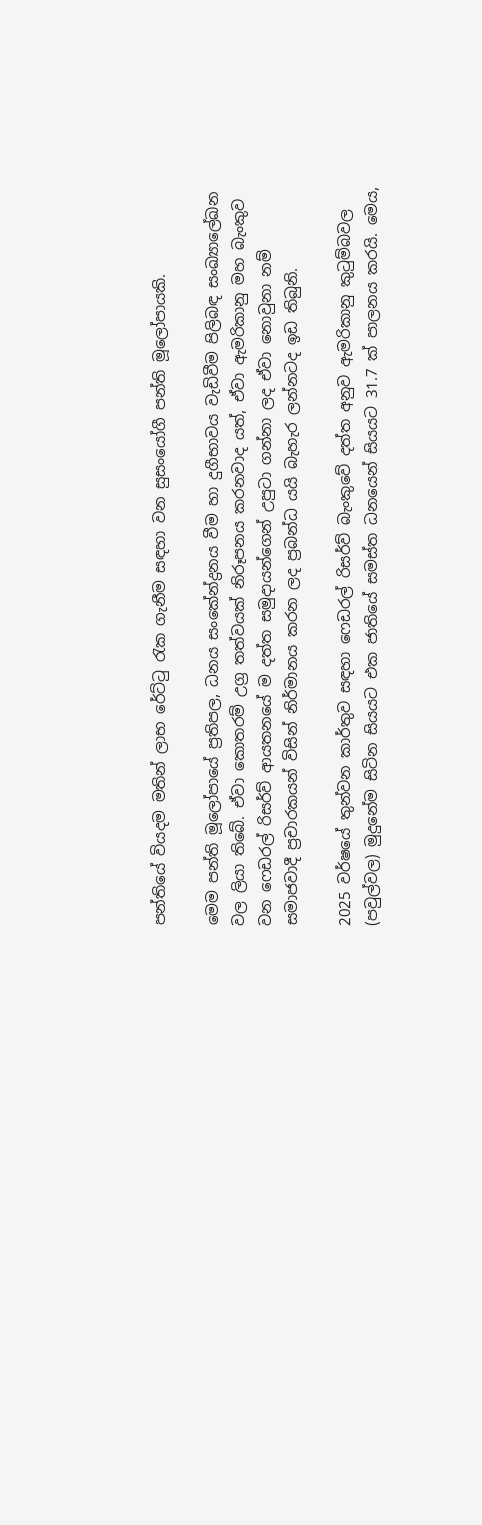පන්තියේ වියදම මතින් ලාභ රේට්ටු රැක ගැනීම සඳහා වන සුසංයෝගී පන්ති මූලෝපායකි.

මෙම පන්ති මූලෝපායේ ප්‍රතිපල, ධනය සංකේන්ද්‍රනය වීම හා දුගීභාවය වැඩිවීම පිලිබඳ සංඛ්‍යාලේඛන වල ලියා තිබේ. ඒවා කොතරම් උග්‍ර තත්වයක් නිරූපනය කරනවාද යත්, ඒවා ඇමරිකානු මහ බැංකුව වන ෆෙඩරල් රිසර්ව් ආයතනයේ ම දත්ත සමුදායන්ගෙන් උපුටා ගන්නා ලද ඒවා නොවුනා නම් සමාජවාදී ප්‍රචාරකයන් විසින් නිර්මානය කරන ලද ප්‍රබන්ධ යයි බැහැර ලන්නටද ඉඩ තිබුනි.

2025 වර්ෂයේ තුන්වන කාර්තුව සඳහා ෆෙඩරල් රිසර්ව් බැංකුවේ දත්ත අනුව ඇමරිකානු කුටුම්බවල (පවුල්වල) මුදුනේම සිටින සියයට එක ජාතියේ සමස්ත ධනයෙන් සියයට 31.7 ක් පාලනය කරයි. මෙය,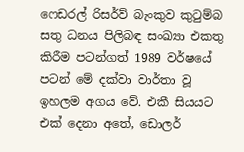ෆෙඩරල් රිසර්ව් බැංකුව කුටුම්බ සතු ධනය පිලිබඳ සංඛ්‍යා එකතු කිරීම පටන්ගත් 1989 වර්ෂයේ පටන් මේ දක්වා වාර්තා වූ ඉහලම අගය වේ. එකී සියයට එක් දෙනා අතේ, ඩොලර්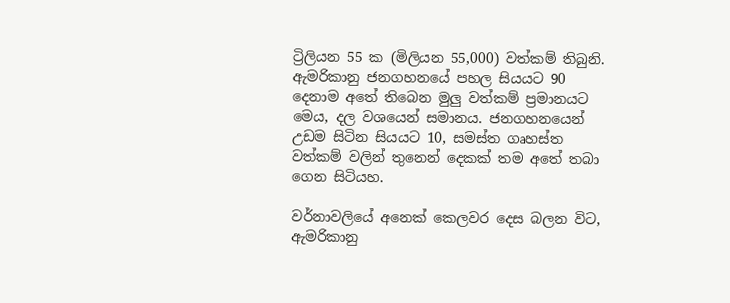ට්‍රිලියන 55 ක (මිලියන 55,000) වත්කම් තිබුනි. ඇමරිකානු ජනගහනයේ පහල සියයට 90 දෙනාම අතේ තිබෙන මුලු වත්කම් ප්‍රමානයට මෙය, දල වශයෙන් සමානය. ජනගහනයෙන් උඩම සිටින සියයට 10, සමස්ත ගෘහස්ත වත්කම් වලින් තුනෙන් දෙකක් තම අතේ තබා ගෙන සිටියහ.

වර්නාවලියේ අනෙක් කෙලවර දෙස බලන විට, ඇමරිකානු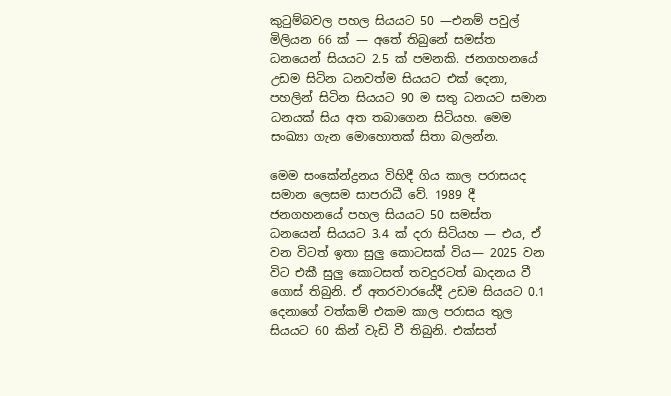කුටුම්බවල පහල සියයට 50 —එනම් පවුල් මිලියන 66 ක් — අතේ තිබුනේ සමස්ත ධනයෙන් සියයට 2.5 ක් පමනකි. ජනගහනයේ උඩම සිටින ධනවත්ම සියයට එක් දෙනා, පහලින් සිටින සියයට 90 ම සතු ධනයට සමාන ධනයක් සිය අත තබාගෙන සිටියහ. මෙම සංඛ්‍යා ගැන මොහොතක් සිතා බලන්න.

මෙම සංකේන්ද්‍රනය විහිදී ගිය කාල පරාසයද සමාන ලෙසම සාපරාධී වේ. 1989 දී ජනගහනයේ පහල සියයට 50 සමස්ත ධනයෙන් සියයට 3.4 ක් දරා සිටියහ — එය, ඒ වන විටත් ඉතා සුලු කොටසක් විය— 2025 වන විට එකී සුලු කොටසත් තවදුරටත් ඛාදනය වී ගොස් තිබුනි. ඒ අතරවාරයේදී උඩම සියයට 0.1 දෙනාගේ වත්කම් එකම කාල පරාසය තුල සියයට 60 කින් වැඩි වී තිබුනි. එක්සත්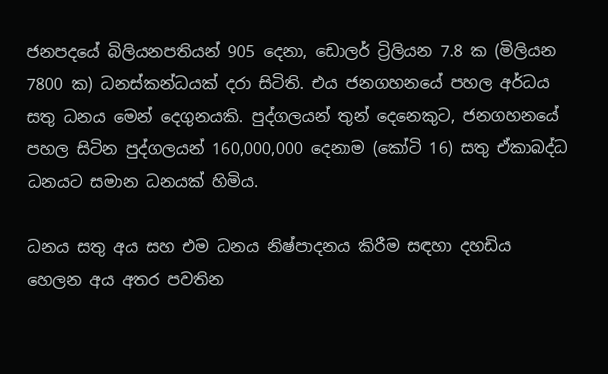ජනපදයේ බිලියනපතියන් 905 දෙනා, ඩොලර් ට්‍රිලියන 7.8 ක (මිලියන 7800 ක) ධනස්කන්ධයක් දරා සිටිති. එය ජනගහනයේ පහල අර්ධය සතු ධනය මෙන් දෙගුනයකි. පුද්ගලයන් තුන් දෙනෙකුට, ජනගහනයේ පහල සිටින පුද්ගලයන් 160,000,000 දෙනාම (කෝටි 16) සතු ඒකාබද්ධ ධනයට සමාන ධනයක් හිමිය.

ධනය සතු අය සහ එම ධනය නිෂ්පාදනය කිරීම සඳහා දහඩිය හෙලන අය අතර පවතින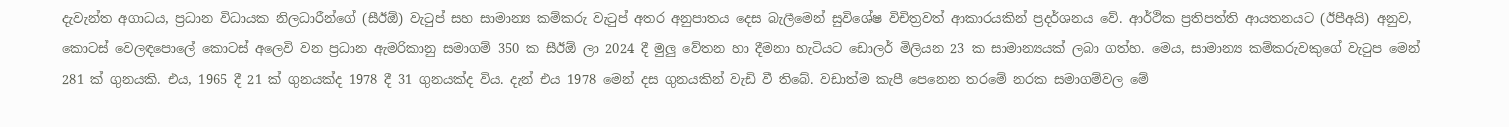දැවැන්ත අගාධය, ප්‍රධාන විධායක නිලධාරීන්ගේ (සීඊඕ) වැටුප් සහ සාමාන්‍ය කම්කරු වැටුප් අතර අනුපාතය දෙස බැලීමෙන් සුවිශේෂ විචිත්‍රවත් ආකාරයකින් ප්‍රදර්ශනය වේ. ආර්ථික ප්‍රතිපත්ති ආයතනයට (ඊපීඅයි) අනුව, කොටස් වෙලඳපොලේ කොටස් අලෙවි වන ප්‍රධාන ඇමරිකානු සමාගම් 350 ක සීඊඕ ලා 2024 දී මුලු වේතන හා දීමනා හැටියට ඩොලර් මිලියන 23 ක සාමාන්‍යයක් ලබා ගත්හ. මෙය, සාමාන්‍ය කම්කරුවකුගේ වැටුප මෙන් 281 ක් ගුනයකි. එය, 1965 දී 21 ක් ගුනයක්ද 1978 දී 31 ගුනයක්ද විය. දැන් එය 1978 මෙන් දස ගුනයකින් වැඩි වී තිබේ. වඩාත්ම කැපී පෙනෙන තරමේ නරක සමාගම්වල මේ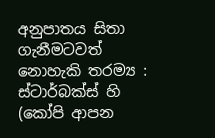අනුපාතය සිතා ගැනීමටවත් නොහැකි තරම්‍ය : ස්ටාර්බක්ස් හි (කෝපි ආපන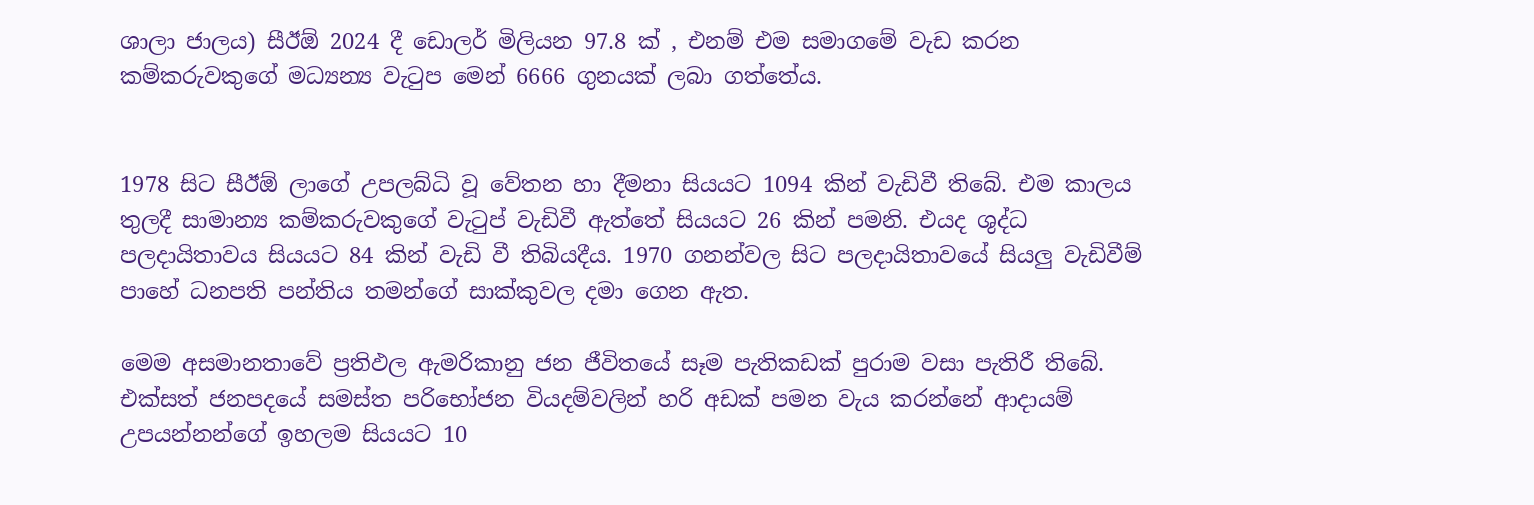ශාලා ජාලය) සීඊඕ 2024 දී ඩොලර් මිලියන 97.8 ක් , එනම් එම සමාගමේ වැඩ කරන කම්කරුවකුගේ මධ්‍යන්‍ය වැටුප මෙන් 6666 ගුනයක් ලබා ගත්තේය.


1978 සිට සීඊඕ ලාගේ උපලබ්ධි වූ වේතන හා දීමනා සියයට 1094 කින් වැඩිවී තිබේ. එම කාලය තුලදී සාමාන්‍ය කම්කරුවකුගේ වැටුප් වැඩිවී ඇත්තේ සියයට 26 කින් පමනි. එයද ශුද්ධ පලදායිතාවය සියයට 84 කින් වැඩි වී තිබියදීය. 1970 ගනන්වල සිට පලදායිතාවයේ සියලු වැඩිවීම් පාහේ ධනපති පන්තිය තමන්ගේ සාක්කුවල දමා ගෙන ඇත.

මෙම අසමානතාවේ ප්‍රතිඵල ඇමරිකානු ජන ජීවිතයේ සෑම පැතිකඩක් පුරාම වසා පැතිරී තිබේ. එක්සත් ජනපදයේ සමස්ත පරිභෝජන වියදම්වලින් හරි අඩක් පමන වැය කරන්නේ ආදායම් උපයන්නන්ගේ ඉහලම සියයට 10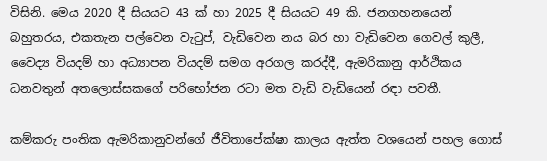විසිනි. මෙය 2020 දී සියයට 43 ක් හා 2025 දී සියයට 49 කි. ජනගහනයෙන් බහුතරය, එකතැන පල්වෙන වැටුප්, වැඩිවෙන නය බර හා වැඩිවෙන ගෙවල් කුලී, වෛද්‍ය වියදම් හා අධ්‍යාපන වියදම් සමග අරගල කරද්දී, ඇමරිකානු ආර්ථිකය ධනවතුන් අතලොස්සකගේ පරිභෝජන රටා මත වැඩි වැඩියෙන් රඳා පවතී.

කම්කරු පංතික ඇමරිකානුවන්ගේ ජීවිතාපේක්ෂා කාලය ඇත්ත වශයෙන් පහල ගොස්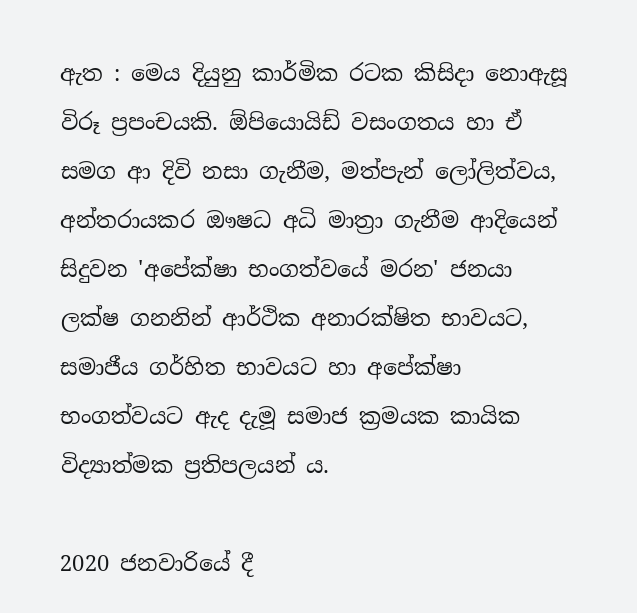ඇත : මෙය දියුනු කාර්මික රටක කිසිදා නොඇසූ විරූ ප්‍රපංචයකි. ඕපියොයිඩ් වසංගතය හා ඒ සමග ආ දිවි නසා ගැනීම, මත්පැන් ලෝලිත්වය, අන්තරායකර ඖෂධ අධි මාත්‍රා ගැනීම ආදියෙන් සිදුවන 'අපේක්ෂා භංගත්වයේ මරන' ජනයා ලක්ෂ ගනනින් ආර්ථික අනාරක්ෂිත භාවයට, සමාජීය ගර්හිත භාවයට හා අපේක්ෂා භංගත්වයට ඇද දැමූ සමාජ ක්‍රමයක කායික විද්‍යාත්මක ප්‍රතිපලයන්‍ ය.

2020 ජනවාරියේ දී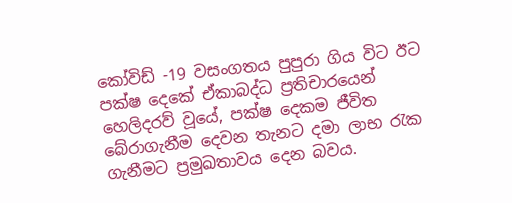කෝවිඩ් -19 වසංගතය පුපුරා ගිය විට ඊට පක්ෂ දෙකේ ඒකාබද්ධ ප්‍රතිචාරයෙන් හෙලිදරව් වූයේ, පක්ෂ දෙකම ජීවිත බේරාගැනීම දෙවන තැනට දමා ලාභ රැක ගැනීමට ප්‍රමුඛතාවය දෙන බවය.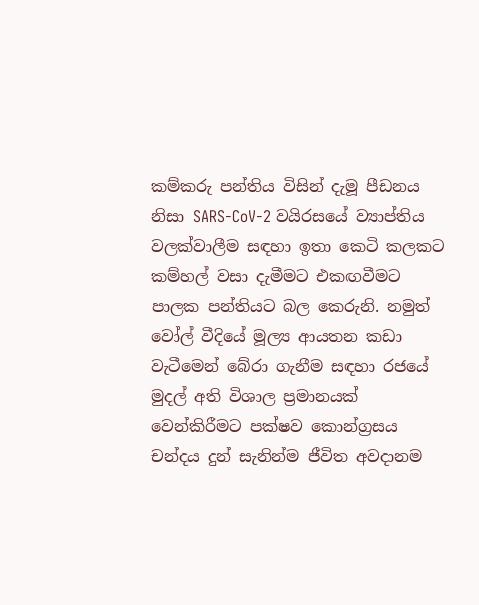කම්කරු පන්තිය විසින් දැමූ පීඩනය නිසා SARS-CoV-2 වයිරසයේ ව්‍යාප්තිය වලක්වාලීම සඳහා ඉතා කෙටි කලකට කම්හල් වසා දැමීමට එකඟවීමට පාලක පන්තියට බල කෙරුනි. නමුත් වෝල් වීදියේ මූල්‍ය ආයතන කඩා වැටීමෙන් බේරා ගැනීම සඳහා රජයේ මුදල් අති විශාල ප්‍රමානයක් වෙන්කිරීමට පක්ෂව කොන්ග්‍රසය චන්දය දුන් සැනින්ම ජීවිත අවදානම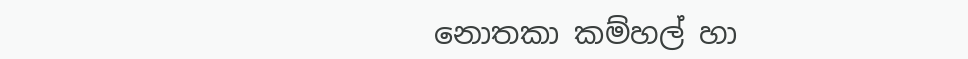නොතකා කම්හල් හා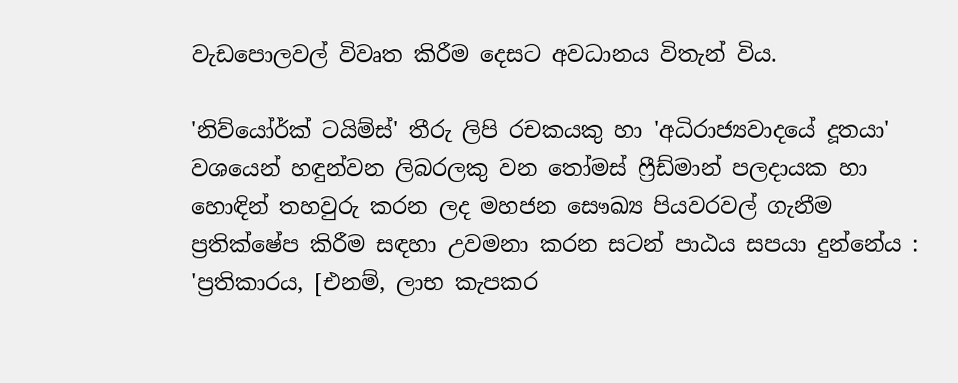වැඩපොලවල් විවෘත කිරීම දෙසට අවධානය විතැන් විය.

'නිව්යෝර්ක් ටයිම්ස්' තීරු ලිපි රචකයකු හා 'අධිරාජ්‍යවාදයේ දූතයා' වශයෙන් හඳුන්වන ලිබරලකු වන තෝමස් ෆ්‍රීඩ්මාන් පලදායක හා හොඳින් තහවුරු කරන ලද මහජන සෞඛ්‍ය පියවරවල් ගැනීම ප්‍රතික්ෂේප කිරීම සඳහා උවමනා කරන සටන් පාඨය සපයා දුන්නේය : 'ප්‍රතිකාරය, [එනම්, ලාභ කැපකර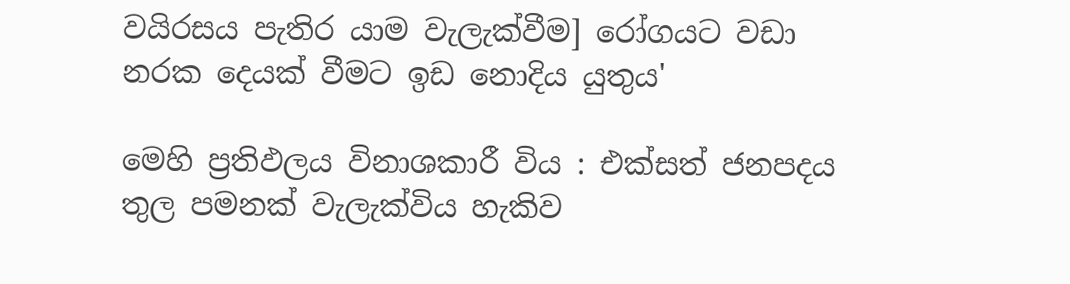වයිරසය පැතිර යාම වැලැක්වීම] රෝගයට වඩා නරක දෙයක් වීමට ඉඩ නොදිය යුතුය'

මෙහි ප්‍රතිඵලය විනාශකාරී විය : එක්සත් ජනපදය තුල පමනක් වැලැක්විය හැකිව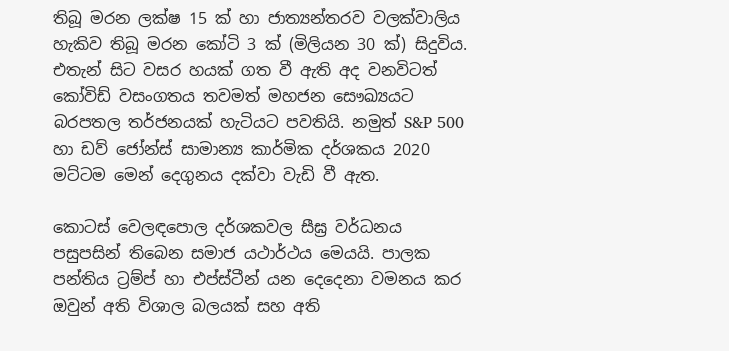තිබූ මරන ලක්ෂ 15 ක් හා ජාත්‍යන්තරව වලක්වාලිය හැකිව තිබූ මරන කෝටි 3 ක් (මිලියන 30 ක්) සිදුවිය. එතැන් සිට වසර හයක් ගත වී ඇති අද වනවිටත් කෝවිඩ් වසංගතය තවමත් මහජන සෞඛ්‍යයට බරපතල තර්ජනයක් හැටියට පවතියි. නමුත් S&P 500 හා ඩව් ජෝන්ස් සාමාන්‍ය කාර්මික දර්ශකය 2020 මට්ටම මෙන් දෙගුනය දක්වා වැඩි වී ඇත.

කොටස් වෙලඳපොල දර්ශකවල සීඝ්‍ර වර්ධනය පසුපසින් තිබෙන සමාජ යථාර්ථය මෙයයි. පාලක පන්තිය ට්‍රම්ප් හා එප්ස්ටීන් යන දෙදෙනා වමනය කර ඔවුන් අති විශාල බලයක් සහ අති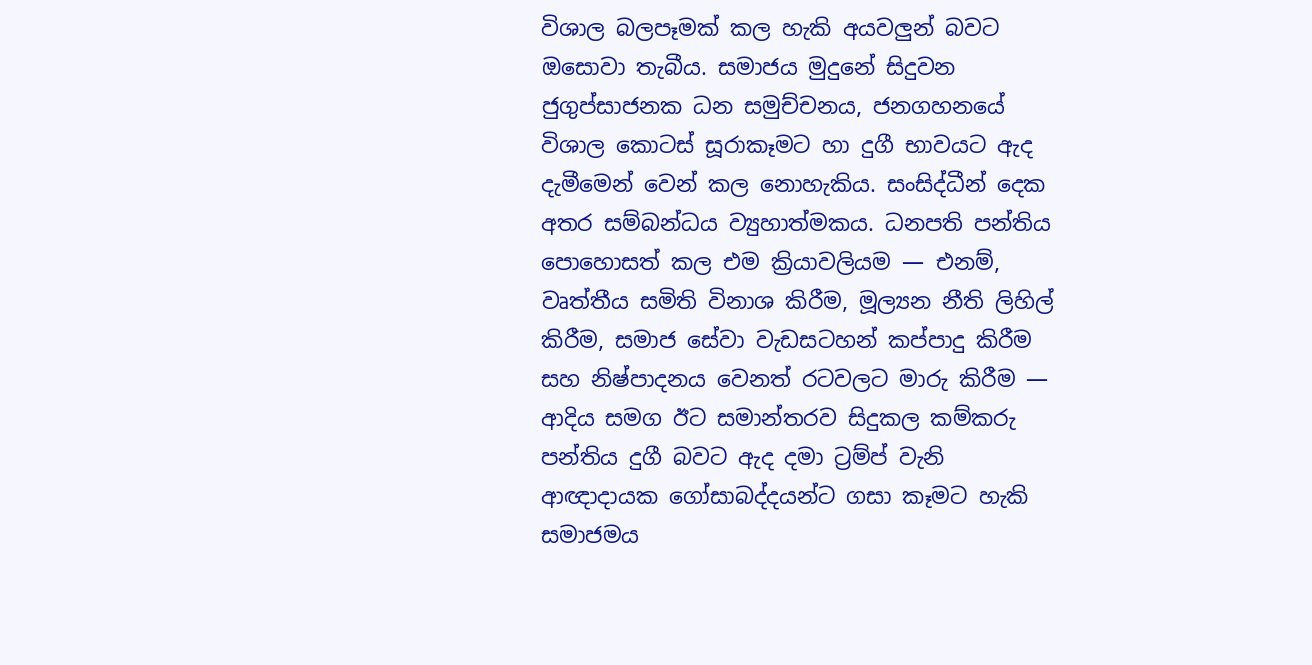විශාල බලපෑමක් කල හැකි අයවලුන් බවට ඔසොවා තැබීය. සමාජය මුදුනේ සිදුවන ජුගුප්සාජනක ධන සමුච්චනය, ජනගහනයේ විශාල කොටස් සූරාකෑමට හා දුගී භාවයට ඇද දැමීමෙන් වෙන් කල නොහැකිය. සංසිද්ධීන් දෙක අතර සම්බන්ධය ව්‍යුහාත්මකය. ධනපති පන්තිය පොහොසත් කල එම ක්‍රියාවලියම — එනම්, වෘත්තීය සමිති විනාශ කිරීම, මූල්‍යන නීති ලිහිල් කිරීම, සමාජ සේවා වැඩසටහන් කප්පාදු කිරීම සහ නිෂ්පාදනය වෙනත් රටවලට මාරු කිරීම — ආදිය සමග ඊට සමාන්තරව සිදුකල කම්කරු පන්තිය දුගී බවට ඇද දමා ට්‍රම්ප් වැනි ආඥාදායක ගෝසාබද්දයන්ට ගසා කෑමට හැකි සමාජමය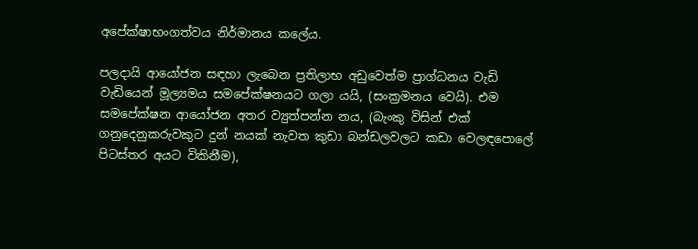අපේක්ෂාභංගත්වය නිර්මානය කලේය.

පලදායි ආයෝජන සඳහා ලැබෙන ප්‍රතිලාභ අඩුවෙත්ම ප්‍රාග්ධනය වැඩි වැඩියෙන් මූල්‍යමය සමපේක්ෂනයට ගලා යයි, (සංක්‍රමනය වෙයි). එම සමපේක්ෂන ආයෝජන අතර ව්‍යුත්පන්න නය, (බැංකු විසින් එක් ගනුදෙනුකරුවකුට දුන් නයක් නැවත කුඩා බන්ඩලවලට කඩා වෙලඳපොලේ පිටස්තර අයට විකිනීම),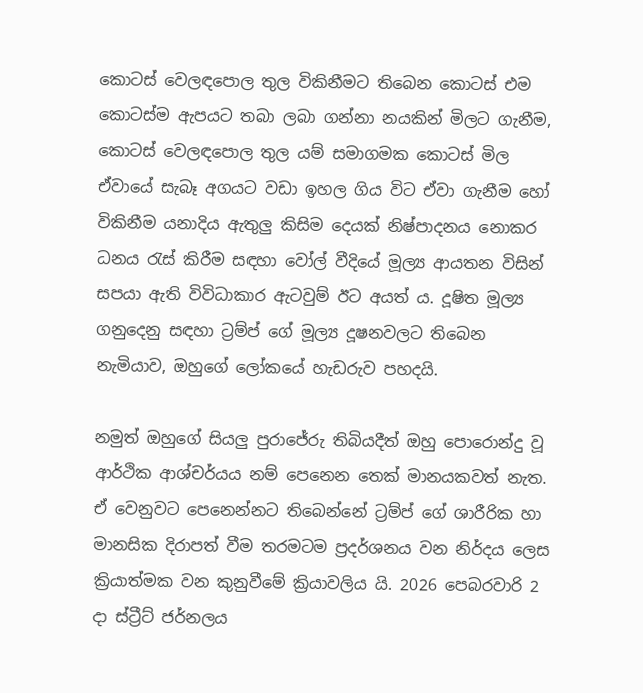කොටස් වෙලඳපොල තුල විකිනීමට තිබෙන කොටස් එම කොටස්ම ඇපයට තබා ලබා ගන්නා නයකින් මිලට ගැනීම, කොටස් වෙලඳපොල තුල යම් සමාගමක කොටස් මිල ඒවායේ සැබෑ අගයට වඩා ඉහල ගිය විට ඒවා ගැනීම හෝ විකිනීම යනාදිය ඇතුලු කිසිම දෙයක් නිෂ්පාදනය නොකර ධනය රැස් කිරීම සඳහා වෝල් වීදියේ මූල්‍ය ආයතන විසින් සපයා ඇති විවිධාකාර ඇටවුම් ඊට අයත්‍ ය. දූෂිත මූල්‍ය ගනුදෙනු සඳහා ට්‍රම්ප් ගේ මූල්‍ය දූෂනවලට තිබෙන නැමියාව, ඔහුගේ ලෝකයේ හැඩරුව පහදයි.

නමුත් ඔහුගේ සියලු පුරාජේරු තිබියදීත් ඔහු පොරොන්දු වූ ආර්ථික ආශ්චර්යය නම් පෙනෙන තෙක් මානයකවත් නැත. ඒ වෙනුවට පෙනෙන්නට තිබෙන්නේ ට්‍රම්ප් ගේ ශාරීරික හා මානසික දිරාපත් වීම තරමටම ප්‍රදර්ශනය වන නිර්දය ලෙස ක්‍රියාත්මක වන කුනුවීමේ ක්‍රියාවලිය යි. 2026 පෙබරවාරි 2 දා ස්ට්‍රීට් ජර්නලය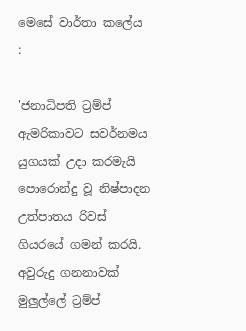මෙසේ වාර්තා කලේය :

'ජනාධිපති ට්‍රම්ප් ඇමරිකාවට සවර්නමය යුගයක් උදා කරමැයි පොරොන්දු වූ නිෂ්පාදන උත්පාතය රිවස් ගියරයේ ගමන් කරයි. අවුරුදු ගනනාවක් මුලුල්ලේ ට්‍රම්ප්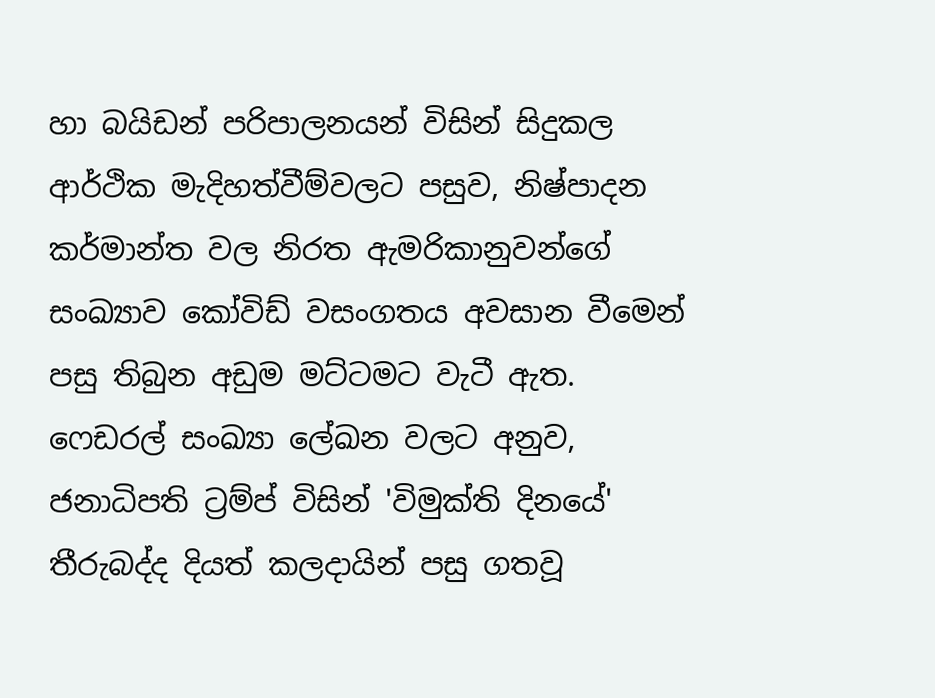හා බයිඩන් පරිපාලනයන් විසින් සිදුකල ආර්ථික මැදිහත්වීම්වලට පසුව, නිෂ්පාදන කර්මාන්ත වල නිරත ඇමරිකානුවන්ගේ සංඛ්‍යාව කෝවිඩ් වසංගතය අවසාන වීමෙන් පසු තිබුන අඩුම මට්ටමට වැටී ඇත. ෆෙඩරල් සංඛ්‍යා ලේඛන වලට අනුව, ජනාධිපති ට්‍රම්ප් විසින් 'විමුක්ති දිනයේ' තීරුබද්ද දියත් කලදායින් පසු ගතවූ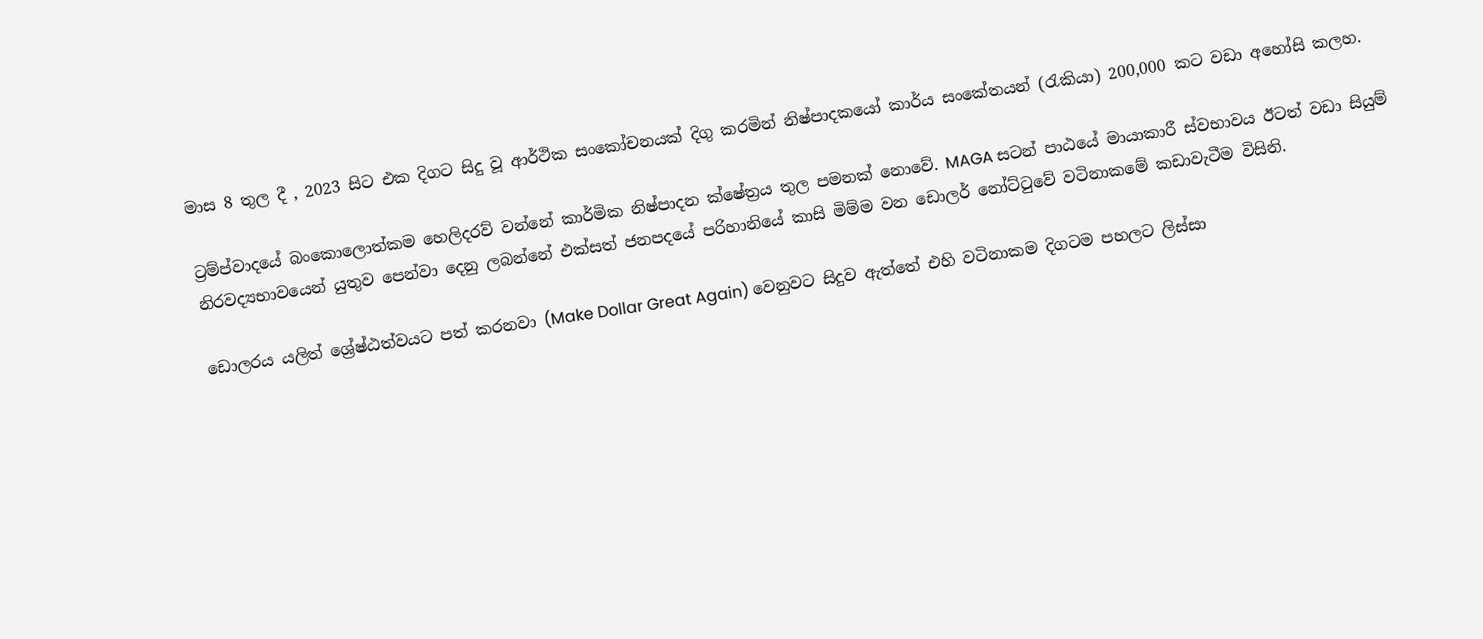මාස 8 තුල දී , 2023 සිට එක දිගට සිදු වූ ආර්ථික සංකෝචනයක් දිගු කරමින් නිෂ්පාදකයෝ කාර්ය සංකේතයන් (රැකියා) 200,000 කට වඩා අහෝසි කලහ.

ට්‍රම්ප්වාදයේ බංකොලොත්කම හෙලිදරව් වන්නේ කාර්මික නිෂ්පාදන ක්ෂේත්‍රය තුල පමනක් නොවේ. MAGA සටන් පාඨයේ මායාකාරී ස්වභාවය ඊටත් වඩා සියුම් නිරවද්‍යභාවයෙන් යුතුව පෙන්වා දෙනු ලබන්නේ එක්සත් ජනපදයේ පරිහානියේ කාසි මිම්ම වන ඩොලර් නෝට්ටුවේ වටිනාකමේ කඩාවැටීම විසිනි.

ඩොලරය යලිත් ශ්‍රේෂ්ඨත්වයට පත් කරනවා (Make Dollar Great Again) වෙනුවට සිදුව ඇත්තේ එහි වටිනාකම දිගටම පහලට ලිස්සා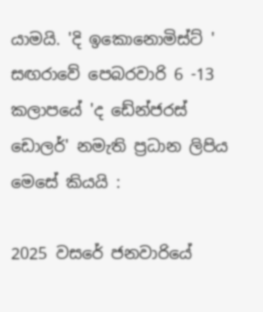යාමයි. 'දි ඉකොනොමිස්ට් ' සඟරාවේ පෙබරවාරි 6 -13 කලාපයේ 'ද ඩේන්ජරස් ඩොලර්' නමැති ප්‍රධාන ලිපිය මෙසේ කියයි :

2025 වසරේ ජනවාරියේ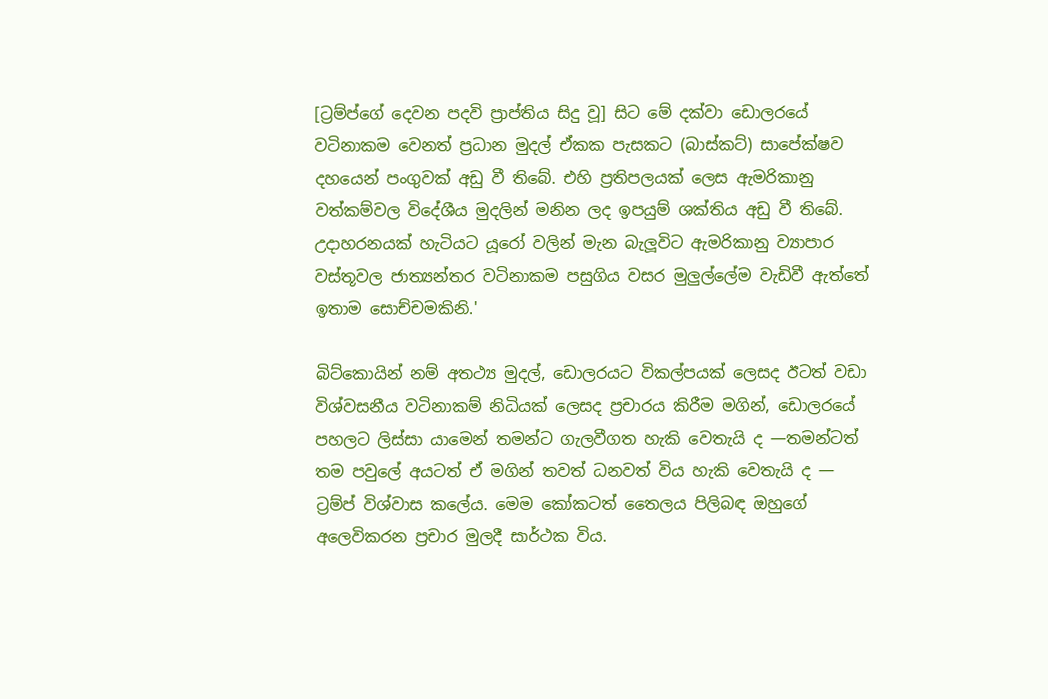[ට්‍රම්ප්ගේ දෙවන පදවි ප්‍රාප්තිය සිදු වූ] සිට මේ දක්වා ඩොලරයේ වටිනාකම වෙනත් ප්‍රධාන මුදල් ඒකක පැසකට (බාස්කට්) සාපේක්ෂව දහයෙන් පංගුවක් අඩු වී තිබේ. එහි ප්‍රතිපලයක් ලෙස ඇමරිකානු වත්කම්වල විදේශීය මුදලින් මනින ලද ඉපයුම් ශක්තිය අඩු වී තිබේ. උදාහරනයක් හැටියට යූරෝ වලින් මැන බැලූවිට ඇමරිකානු ව්‍යාපාර වස්තූවල ජාත්‍යන්තර වටිනාකම පසුගිය වසර මුලුල්ලේම වැඩිවී ඇත්තේ ඉතාම සොච්චමකිනි.'

බිට්කොයින් නම් අතථ්‍ය මුදල්, ඩොලරයට විකල්පයක් ලෙසද ඊටත් වඩා විශ්වසනීය වටිනාකම් නිධියක් ලෙසද ප්‍රචාරය කිරීම මගින්, ඩොලරයේ පහලට ලිස්සා යාමෙන් තමන්ට ගැලවීගත හැකි වෙතැයි ද —තමන්ටත් තම පවුලේ අයටත් ඒ මගින් තවත් ධනවත් විය හැකි වෙතැයි ද — ට්‍රම්ප් විශ්වාස කලේය. මෙම කෝකටත් තෛලය පිලිබඳ ඔහුගේ අලෙවිකරන ප්‍රචාර මුලදී සාර්ථක විය.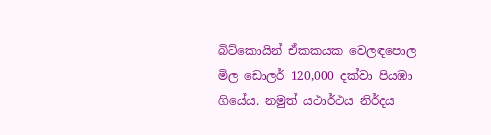බිට්කොයින් ඒකකයක වෙලඳපොල මිල ඩොලර් 120,000 දක්වා පියඹා ගියේය. නමුත් යථාර්ථය නිර්දය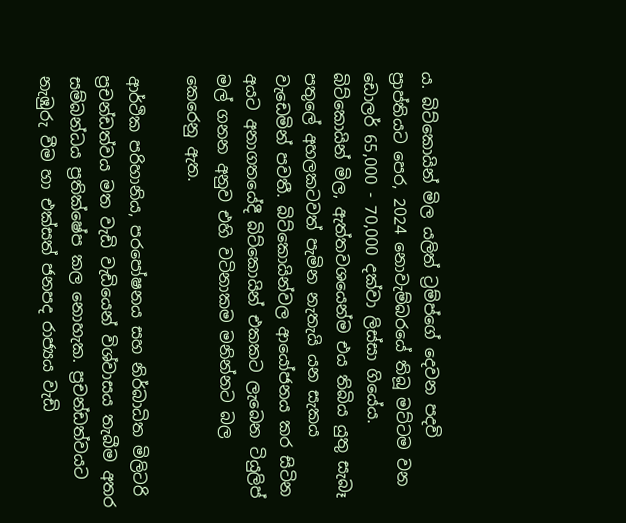ය. බිට්කොයින් මිල යලිත් ට්‍රම්ප්ගේ දෙවන පදවි ප්‍රාප්තියට පෙර, 2024 නොවැම්බරයේ තිබූ මට්ටම වන ඩොලර් 65,000 - 70,000 දක්වා ලිස්සා ගියේය. බිට්කොයින් මිල, ඇත්තවශයෙන්ම එය තිබිය යුතු සැබෑ පතුලේ අහලකටවත් පැමින නැතැයි යන සැකය වැඩෙමින් පවතී. බිට්කොයින්වල ආයෝජනය කර සිටින අයට අනාගතයේදී බිට්කොයින් එකකට ලැබෙන ටියුලිප් මල් ගනන අනුව එහි වටිනාකම මනින්නට බල කෙරෙනු ඇත.

ආර්ථික පරිහානිය, පරපෝෂනය සහ නිර්බාධිත මිලිටරි ප්‍රචන්ඩත්වය මත වැඩි වැඩියෙන් විශ්වාසය තැබීම අතර සම්බන්ධය ප්‍රතික්ෂේප කල නොහැක. ප්‍රචන්ඩත්වයට නැඹුරු වීම හා එක්සත් ජනපද රාජ්‍යය වැඩි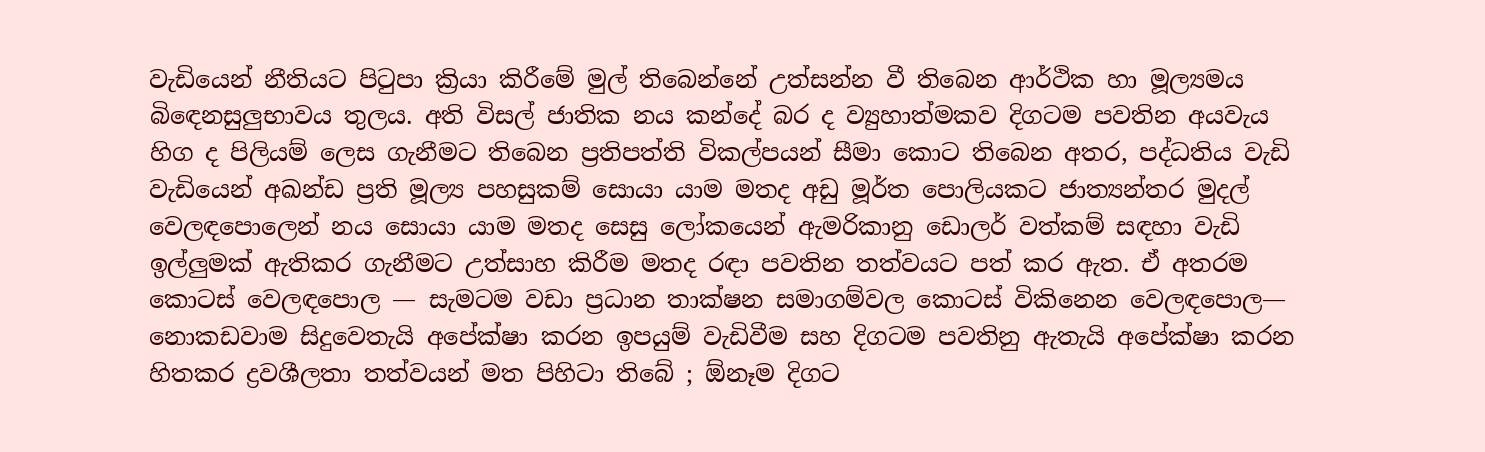වැඩියෙන් නීතියට පිටුපා ක්‍රියා කිරීමේ මුල් තිබෙන්නේ උත්සන්න වී තිබෙන ආර්ථික හා මූල්‍යමය බිඳෙනසුලුභාවය තුලය. අති විසල් ජාතික නය කන්දේ බර ද ව්‍යුහාත්මකව දිගටම පවතින අයවැය හිග ද පිලියම් ලෙස ගැනීමට තිබෙන ප්‍රතිපත්ති විකල්පයන් සීමා කොට තිබෙන අතර, පද්ධතිය වැඩි වැඩියෙන් අඛන්ඩ ප්‍රති මූල්‍ය පහසුකම් සොයා යාම මතද අඩු මූර්ත පොලියකට ජාත්‍යන්තර මුදල් වෙලඳපොලෙන් නය සොයා යාම මතද සෙසු ලෝකයෙන් ඇමරිකානු ඩොලර් වත්කම් සඳහා වැඩි ඉල්ලුමක් ඇතිකර ගැනීමට උත්සාහ කිරීම මතද රඳා පවතින තත්වයට පත් කර ඇත. ඒ අතරම කොටස් වෙලඳපොල — සැමටම වඩා ප්‍රධාන තාක්ෂන සමාගම්වල කොටස් විකිනෙන වෙලඳපොල— නොකඩවාම සිදුවෙතැයි අපේක්ෂා කරන ඉපයුම් වැඩිවීම සහ දිගටම පවතිනු ඇතැයි අපේක්ෂා කරන හිතකර ද්‍රවශීලතා තත්වයන් මත පිහිටා තිබේ ; ඕනෑම දිගට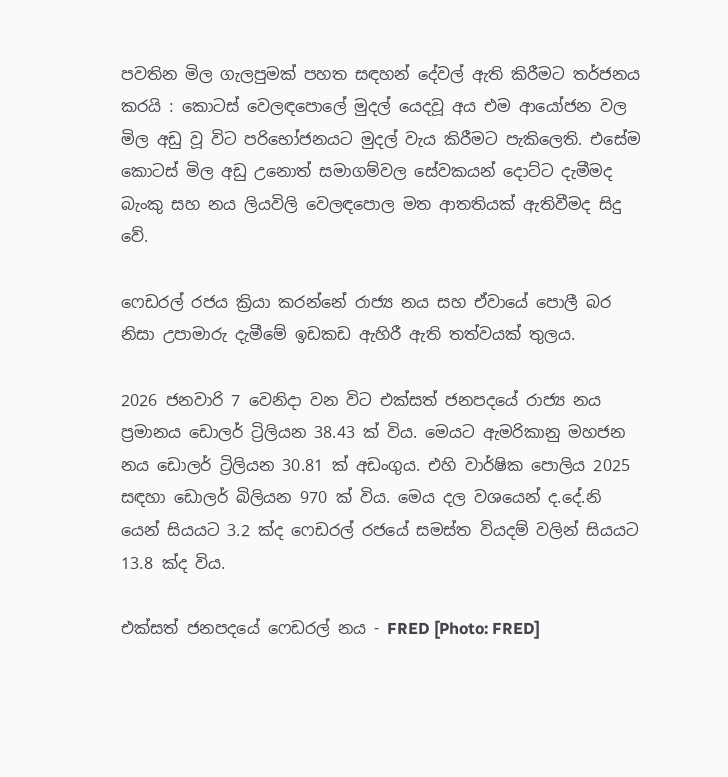පවතින මිල ගැලපුමක් පහත සඳහන් දේවල් ඇති කිරීමට තර්ජනය කරයි : කොටස් වෙලඳපොලේ මුදල් යෙදවූ අය එම ආයෝජන වල මිල අඩු වූ විට පරිභෝජනයට මුදල් වැය කිරීමට පැකිලෙති. එසේම කොටස් මිල අඩු උනොත් සමාගම්වල සේවකයන් දොට්ට දැමීමද බැංකු සහ නය ලියවිලි වෙලඳපොල මත ආතතියක් ඇතිවීමද සිදු වේ.

ෆෙඩරල් රජය ක්‍රියා කරන්නේ රාජ්‍ය නය සහ ඒවායේ පොලී බර නිසා උපාමාරු දැමීමේ ඉඩකඩ ඇහිරී ඇති තත්වයක් තුලය.

2026 ජනවාරි 7 වෙනිදා වන විට එක්සත් ජනපදයේ රාජ්‍ය නය ප්‍රමානය ඩොලර් ට්‍රිලියන 38.43 ක් විය. මෙයට ඇමරිකානු මහජන නය ඩොලර් ට්‍රිලියන 30.81 ක් අඩංගුය. එහි වාර්ෂික පොලිය 2025 සඳහා ඩොලර් බිලියන 970 ක් විය. මෙය දල වශයෙන් ද.දේ.නි යෙන් සියයට 3.2 ක්ද ෆෙඩරල් රජයේ සමස්ත වියදම් වලින් සියයට 13.8 ක්ද විය.

එක්සත් ජනපදයේ ෆෙඩරල් නය - FRED [Photo: FRED]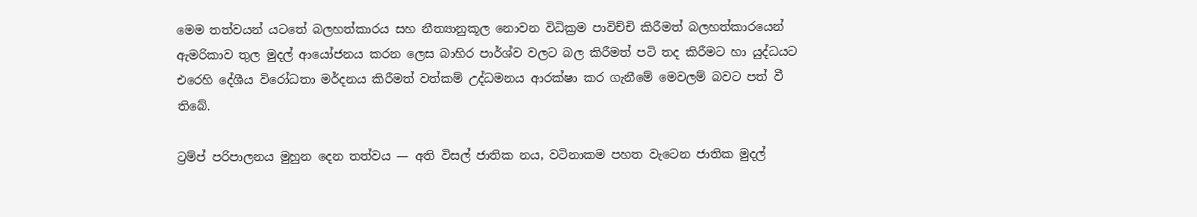මෙම තත්වයන් යටතේ බලහත්කාරය සහ නීත්‍යානුකූල නොවන විධික්‍රම පාවිච්චි කිරීමත් බලහත්කාරයෙන් ඇමරිකාව තුල මුදල් ආයෝජනය කරන ලෙස බාහිර පාර්ශ්ව වලට බල කිරීමත් පටි තද කිරීමට හා යුද්ධයට එරෙහි දේශීය විරෝධතා මර්දනය කිරීමත් වත්කම් උද්ධමනය ආරක්ෂා කර ගැනීමේ මෙවලම් බවට පත් වී තිබේ.

ට්‍රම්ප් පරිපාලනය මුහුන දෙන තත්වය — අති විසල් ජාතික නය, වටිනාකම පහත වැටෙන ජාතික මුදල්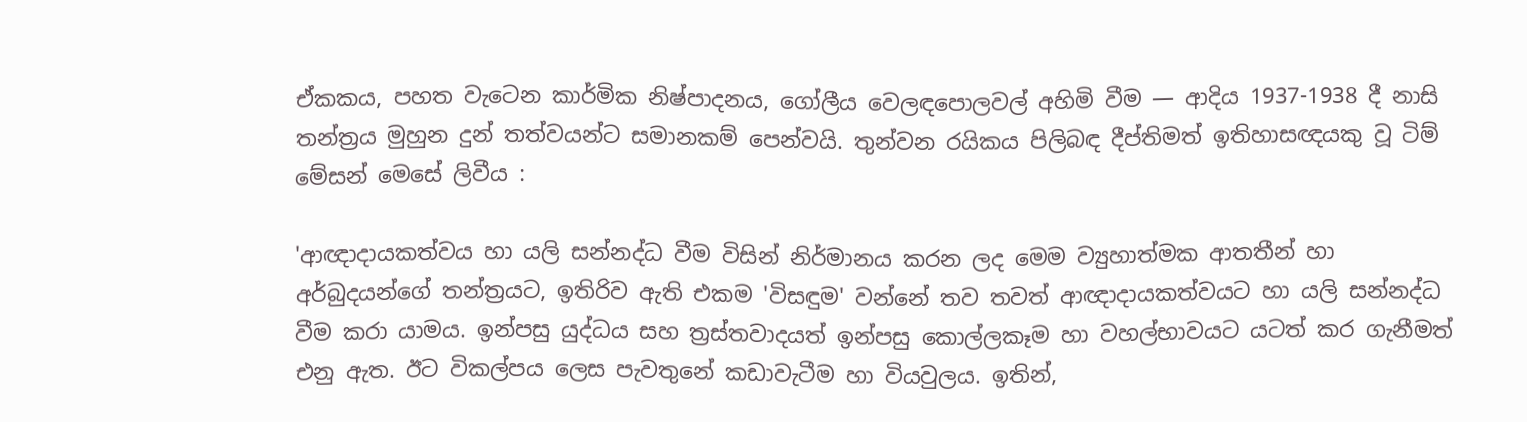ඒකකය, පහත වැටෙන කාර්මික නිෂ්පාදනය, ගෝලීය වෙලඳපොලවල් අහිමි වීම — ආදිය 1937-1938 දී නාසි තන්ත්‍රය මුහුන දුන් තත්වයන්ට සමානකම් පෙන්වයි. තුන්වන රයිකය පිලිබඳ දීප්තිමත් ඉතිහාසඥයකු වූ ටිම් මේසන් මෙසේ ලිවීය :

'ආඥාදායකත්වය හා යලි සන්නද්ධ වීම විසින් නිර්මානය කරන ලද මෙම ව්‍යුහාත්මක ආතතීන් හා අර්බුදයන්ගේ තන්ත්‍රයට, ඉතිරිව ඇති එකම 'විසඳුම' වන්නේ තව තවත් ආඥාදායකත්වයට හා යලි සන්නද්ධ වීම කරා යාමය. ඉන්පසු යුද්ධය සහ ත්‍රස්තවාදයත් ඉන්පසු කොල්ලකෑම හා වහල්භාවයට යටත් කර ගැනීමත් එනු ඇත. ඊට විකල්පය ලෙස පැවතුනේ කඩාවැටීම හා වියවුලය. ඉතින්,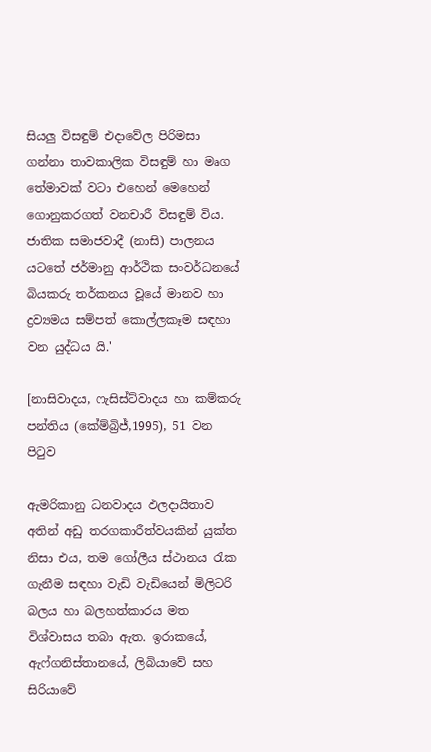සියලු විසඳුම් එදාවේල පිරිමසා ගන්නා තාවකාලික විසඳුම් හා මෘග තේමාවක් වටා එහෙන් මෙහෙන් ගොනුකරගත් වනචාරී විසඳුම් විය. ජාතික සමාජවාදී (නාසි) පාලනය යටතේ ජර්මානු ආර්ථික සංවර්ධනයේ බියකරු තර්කනය වූයේ මානව හා ද්‍රව්‍යමය සම්පත් කොල්ලකෑම සඳහා වන යුද්ධය යි.'

[නාසිවාදය, ෆැසිස්ට්වාදය හා කම්කරු පන්තිය (කේම්බ්‍රිජ්,1995), 51 වන පිටුව

ඇමරිකානු ධනවාදය ඵලදායිතාව අතින් අඩු තරගකාරීත්වයකින් යුක්ත නිසා එය, තම ගෝලීය ස්ථානය රැක ගැනීම සඳහා වැඩි වැඩියෙන් මිලිටරි බලය හා බලහත්කාරය මත විශ්වාසය තබා ඇත. ඉරාකයේ, ඇෆ්ගනිස්තානයේ, ලිබියාවේ සහ සිරියාවේ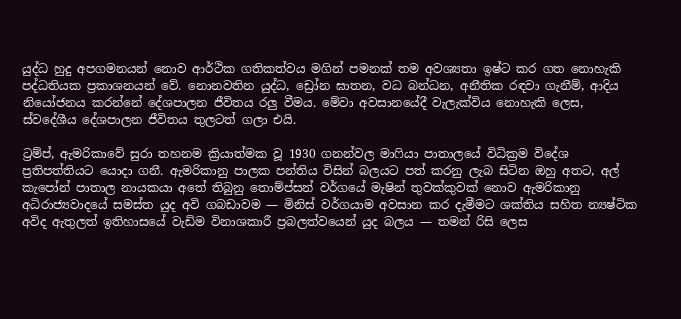යුද්ධ හුදු අපගමනයන් නොව ආර්ථික ගතිකත්වය මගින් පමනක් තම අවශ්‍යතා ඉෂ්ට කර ගත නොහැකි පද්ධතියක ප්‍රකාශනයන් වේ. නොනවතින යුද්ධ, ඩ්‍රෝන ඝාතන, වධ බන්ධන, අනීතික රඳවා ගැනීම්, ආදිය නියෝජනය කරන්නේ දේශපාලන ජීවිතය රලු වීමය. මේවා අවසානයේදී වැලැක්විය නොහැකි ලෙස, ස්වදේශීය දේශපාලන ජීවිතය තුලටත් ගලා එයි.

ට්‍රම්ප්, ඇමරිකාවේ සුරා තහනම ක්‍රියාත්මක වූ 1930 ගනන්වල මාෆියා පාතාලයේ විධික්‍රම විදේශ ප්‍රතිපත්තියට යොදා ගනී. ඇමරිකානු පාලක පන්තිය විසින් බලයට පත් කරනු ලැබ සිටින ඔහු අතට, අල් කැපෝන් පාතාල නායකයා අතේ තිබුනු තොම්ප්සන් වර්ගයේ මැෂින් තුවක්කුවක් නොව ඇමරිකානු අධිරාජ්‍යවාදයේ සමස්ත යුද අවි ගබඩාවම — මිනිස් වර්ගයාම අවසාන කර දැමීමට ශක්තිය සහිත න්‍යෂ්ටික අවිද ඇතුලත් ඉතිහාසයේ වැඩිම විනාශකාරී ප්‍රබලත්වයෙන් යුද බලය — තමන් රිසි ලෙස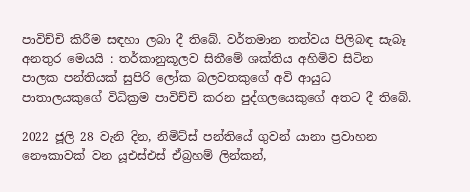පාවිච්චි කිරීම සඳහා ලබා දී තිබේ. වර්තමාන තත්වය පිලිබඳ සැබෑ අනතුර මෙයයි : තර්කානුකූලව සිතීමේ ශක්තිය අහිමිව සිටින පාලක පන්තියක් සුපිරි ලෝක බලවතකුගේ අවි ආයුධ පාතාලයකුගේ විධික්‍රම පාවිච්චි කරන පුද්ගලයෙකුගේ අතට දී තිබේ.

2022 ජූලි 28 වැනි දින, නිමිට්ස් පන්තියේ ගුවන් යානා ප්‍රවාහන නෞකාවක් වන යූඑස්එස් ඒබ්‍රහම් ලින්කන්,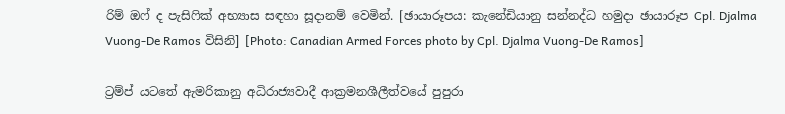රිම් ඔෆ් ද පැසිෆික් අභ්‍යාස සඳහා සූදානම් වෙමින්. [ඡායාරූපය: කැනේඩියානු සන්නද්ධ හමුදා ඡායාරූප Cpl. Djalma Vuong-De Ramos විසිනි] [Photo: Canadian Armed Forces photo by Cpl. Djalma Vuong-De Ramos]

ට්‍රම්ප් යටතේ ඇමරිකානු අධිරාජ්‍යවාදී ආක්‍රමනශීලීත්වයේ පුපුරා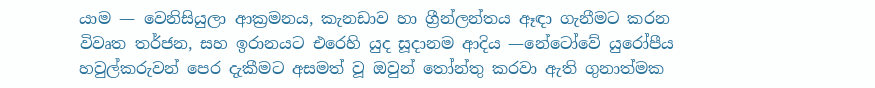යාම — වෙනිසියුලා ආක්‍රමනය, කැනඩාව හා ග්‍රීන්ලන්තය ඈඳා ගැනීමට කරන විවෘත තර්ජන, සහ ඉරානයට එරෙහි යුද සූදානම ආදිය —නේටෝවේ යුරෝපීය හවුල්කරුවන් පෙර දැකීමට අසමත් වූ ඔවුන් තෝන්තු කරවා ඇති ගුනාත්මක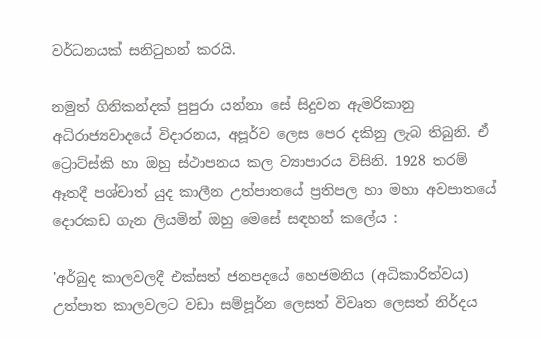වර්ධනයක් සනිටුහන් කරයි.

නමුත් ගිනිකන්දක් පුපුරා යන්නා සේ සිදුවන ඇමරිකානු අධිරාජ්‍යවාදයේ විදාරනය, අපූර්ව ලෙස පෙර දකිනු ලැබ තිබුනි. ඒ ට්‍රොට්ස්කි හා ඔහු ස්ථාපනය කල ව්‍යාපාරය විසිනි. 1928 තරම් ඈතදී පශ්චාත් යුද කාලීන උත්පාතයේ ප්‍රතිපල හා මහා අවපාතයේ දොරකඩ ගැන ලියමින් ඔහු මෙසේ සඳහන් කලේය :

'අර්බුද කාලවලදී එක්සත් ජනපදයේ හෙජමනිය (අධිකාරිත්වය) උත්පාත කාලවලට වඩා සම්පූර්න ලෙසත් විවෘත ලෙසත් නිර්දය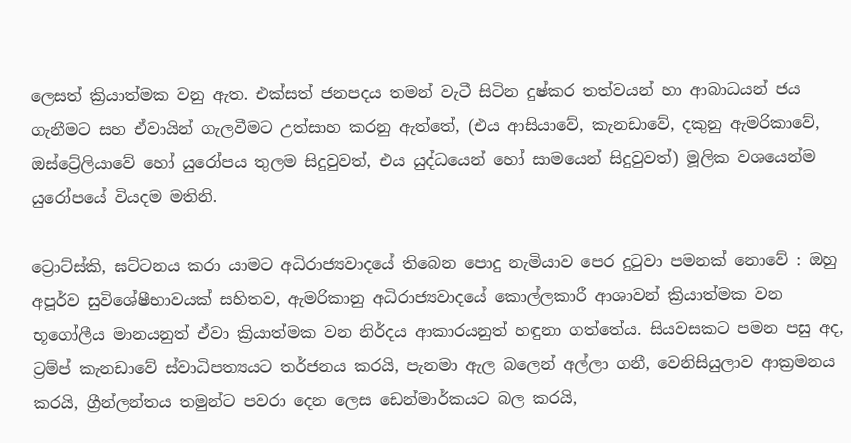ලෙසත් ක්‍රියාත්මක වනු ඇත. එක්සත් ජනපදය තමන් වැටී සිටින දුෂ්කර තත්වයන් හා ආබාධයන් ජය ගැනීමට සහ ඒවායින් ගැලවීමට උත්සාහ කරනු ඇත්තේ, (එය ආසියාවේ, කැනඩාවේ, දකුනු ඇමරිකාවේ, ඔස්ට්‍රේලියාවේ හෝ යුරෝපය තුලම සිදුවුවත්, එය යුද්ධයෙන් හෝ සාමයෙන් සිදුවුවත්) මූලික වශයෙන්ම යුරෝපයේ වියදම මතිනි.

ට්‍රොට්ස්කි, ඝට්ටනය කරා යාමට අධිරාජ්‍යවාදයේ තිබෙන පොදු නැමියාව පෙර දුටුවා පමනක් නොවේ : ඔහු අපූර්ව සුවිශේෂීභාවයක් සහිතව, ඇමරිකානු අධිරාජ්‍යවාදයේ කොල්ලකාරී ආශාවන් ක්‍රියාත්මක වන භූගෝලීය මානයනුත් ඒවා ක්‍රියාත්මක වන නිර්දය ආකාරයනුත් හඳුනා ගත්තේය. සියවසකට පමන පසු අද, ට්‍රම්ප් කැනඩාවේ ස්වාධිපත්‍යයට තර්ජනය කරයි, පැනමා ඇල බලෙන් අල්ලා ගනී, වෙනිසියුලාව ආක්‍රමනය කරයි, ග්‍රීන්ලන්තය තමුන්ට පවරා දෙන ලෙස ඩෙන්මාර්කයට බල කරයි,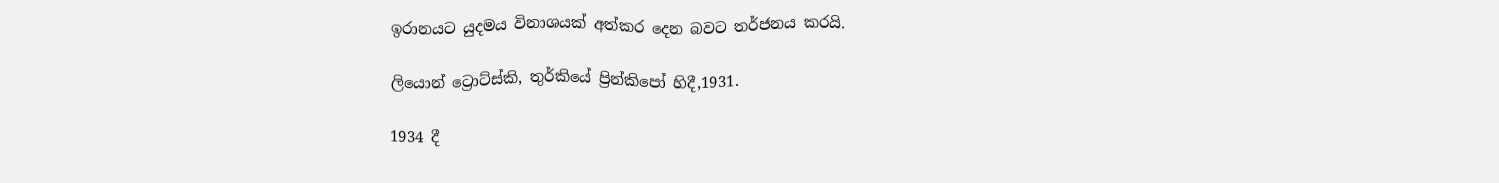ඉරානයට යුදමය විනාශයක් අත්කර දෙන බවට තර්ජනය කරයි.

ලියොන් ට්‍රොට්ස්කි, තුර්කියේ ප්‍රින්කිපෝ හිදී,1931.

1934 දී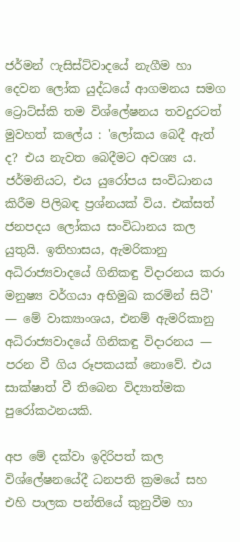ජර්මන් ෆැසිස්ට්වාදයේ නැගීම හා දෙවන ලෝක යුද්ධයේ ආගමනය සමග ට්‍රොට්ස්කි තම විශ්ලේෂනය තවදුරටත් මුවහත් කලේය : 'ලෝකය බෙදී ඇත් ද? එය නැවත බෙදීමට අවශ්‍ය ය. ජර්මනියට, එය යුරෝපය සංවිධානය කිරීම පිලිබඳ ප්‍රශ්නයක් විය. එක්සත් ජනපදය ලෝකය සංවිධානය කල යුතුයි. ඉතිහාසය, ඇමරිකානු අධිරාජ්‍යවාදයේ ගිනිකඳු විදාරනය කරා මනුෂ්‍ය වර්ගයා අභිමුඛ කරමින් සිටී' — මේ වාක්‍යාංශය, එනම් ඇමරිකානු අධිරාජ්‍යවාදයේ ගිනිකඳු විදාරනය — පරන වී ගිය රූපකයක් නොවේ. එය සාක්ෂාත් වී තිබෙන විද්‍යාත්මක පුරෝකථනයකි.

අප මේ දක්වා ඉදිරිපත් කල විශ්ලේෂනයේදී ධනපති ක්‍රමයේ සහ එහි පාලක පන්තියේ කුනුවීම හා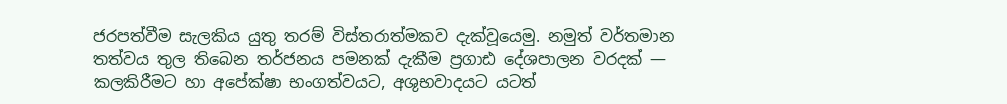ජරපත්වීම සැලකිය යුතු තරම් විස්තරාත්මකව දැක්වූයෙමු. නමුත් වර්තමාන තත්වය තුල තිබෙන තර්ජනය පමනක් දැකීම ප්‍රගාඪ දේශපාලන වරදක් — කලකිරීමට හා අපේක්ෂා භංගත්වයට, අශුභවාදයට යටත්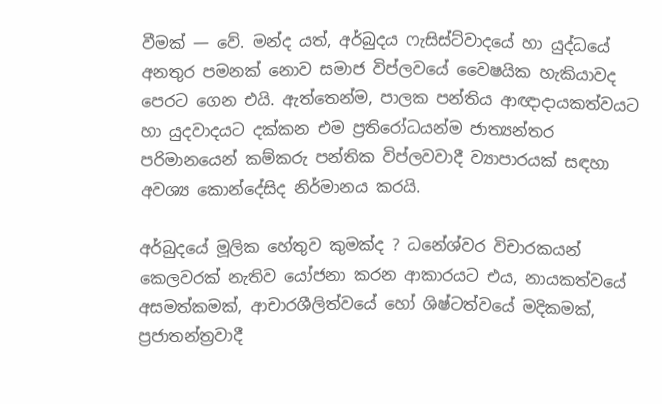වීමක් — වේ. මන්ද යත්, අර්බුදය ෆැසිස්ට්වාදයේ හා යුද්ධයේ අනතුර පමනක් නොව සමාජ විප්ලවයේ වෛෂයික හැකියාවද පෙරට ගෙන එයි. ඇත්තෙන්ම, පාලක පන්තිය ආඥාදායකත්වයට හා යුදවාදයට දක්කන එම ප්‍රතිරෝධයන්ම ජාත්‍යන්තර පරිමානයෙන් කම්කරු පන්තික විප්ලවවාදී ව්‍යාපාරයක් සඳහා අවශ්‍ය කොන්දේසිද නිර්මානය කරයි.

අර්බුදයේ මූලික හේතුව කුමක්ද ? ධනේශ්වර විචාරකයන් කෙලවරක් නැතිව යෝජනා කරන ආකාරයට එය, නායකත්වයේ අසමත්කමක්, ආචාරශීලිත්වයේ හෝ ශිෂ්ටත්වයේ මදිකමක්, ප්‍රජාතන්ත්‍රවාදී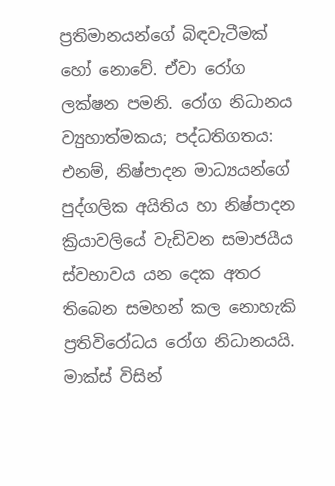ප්‍රතිමානයන්ගේ බිඳවැටීමක් හෝ නොවේ. ඒවා රෝග ලක්ෂන පමනි. රෝග නිධානය ව්‍යුහාත්මකය; පද්ධතිගතය: එනම්, නිෂ්පාදන මාධ්‍යයන්ගේ පුද්ගලික අයිතිය හා නිෂ්පාදන ක්‍රියාවලියේ වැඩිවන සමාජයීය ස්වභාවය යන දෙක අතර තිබෙන සමහන් කල නොහැකි ප්‍රතිවිරෝධය රෝග නිධානයයි. මාක්ස් විසින්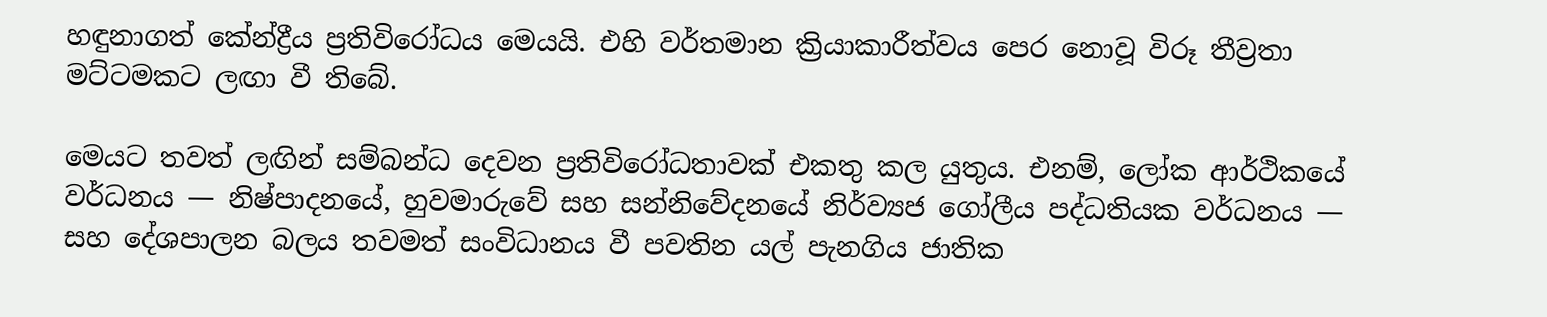හඳුනාගත් කේන්ද්‍රීය ප්‍රතිවිරෝධය මෙයයි. එහි වර්තමාන ක්‍රියාකාරීත්වය පෙර නොවූ විරූ තීව්‍රතා මට්ටමකට ලඟා වී තිබේ.

මෙයට තවත් ලඟින් සම්බන්ධ දෙවන ප්‍රතිවිරෝධතාවක් එකතු කල යුතුය. එනම්, ලෝක ආර්ථිකයේ වර්ධනය — නිෂ්පාදනයේ, හුවමාරුවේ සහ සන්නිවේදනයේ නිර්ව්‍යජ ගෝලීය පද්ධතියක වර්ධනය — සහ දේශපාලන බලය තවමත් සංවිධානය වී පවතින යල් පැනගිය ජාතික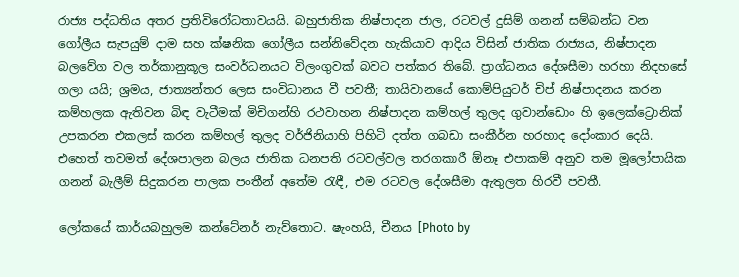රාජ්‍ය පද්ධතිය අතර ප්‍රතිවිරෝධතාවයයි. බහුජාතික නිෂ්පාදන ජාල, රටවල් දුසිම් ගනන් සම්බන්ධ වන ගෝලීය සැපයුම් දාම සහ ක්ෂනික ගෝලීය සන්නිවේදන හැකියාව ආදිය විසින් ජාතික රාජ්‍යය, නිෂ්පාදන බලවේග වල තර්කානුකූල සංවර්ධනයට විලංගුවක් බවට පත්කර තිබේ. ප්‍රාග්ධනය දේශසීමා හරහා නිදහසේ ගලා යයි; ශ්‍රමය, ජාත්‍යන්තර ලෙස සංවිධානය වී පවතී; තායිවානයේ කොම්පියුටර් චිප් නිෂ්පාදනය කරන කම්හලක ඇතිවන බිඳ වැටීමක් මිචිගන්හි රථවාහන නිෂ්පාදන කම්හල් තුලද ගුවාන්ඩොං හි ඉලෙක්ට්‍රොනික් උපකරන එකලස් කරන කම්හල් තුලද වර්ජිනියාහි පිහිටි දත්ත ගබඩා සංකීර්න හරහාද දෝංකාර දෙයි. එහෙත් තවමත් දේශපාලන බලය ජාතික ධනපති රටවල්වල තරගකාරී ඕනෑ එපාකම් අනුව තම මූලෝපායික ගනන් බැලීම් සිදුකරන පාලක පංතීන් අතේම රැඳී, එම රටවල දේශසීමා ඇතුලත හිරවී පවතී.

ලෝකයේ කාර්යබහුලම කන්ටේනර් නැව්තොට. ෂැංහයි, චීනය [Photo by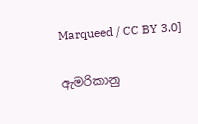Marqueed / CC BY 3.0]

ඇමරිකානු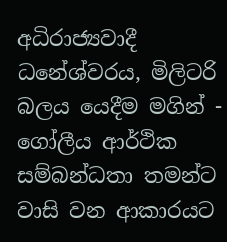අධිරාජ්‍යවාදී ධනේශ්වරය, මිලිටරි බලය යෙදීම මගින් - ගෝලීය ආර්ථික සම්බන්ධතා තමන්ට වාසි වන ආකාරයට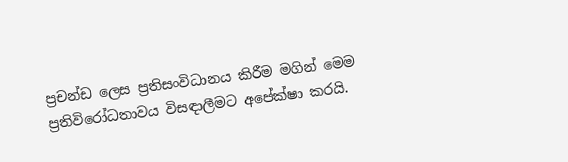ප්‍රචන්ඩ ලෙස ප්‍රතිසංවිධානය කිරීම මගින් මෙම ප්‍රතිවිරෝධතාවය විසඳාලීමට අපේක්ෂා කරයි.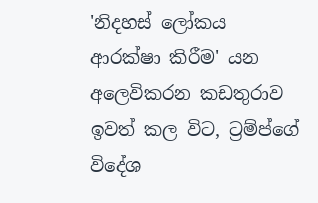'නිදහස් ලෝකය ආරක්ෂා කිරීම' යන අලෙවිකරන කඩතුරාව ඉවත් කල විට, ට්‍රම්ප්ගේ විදේශ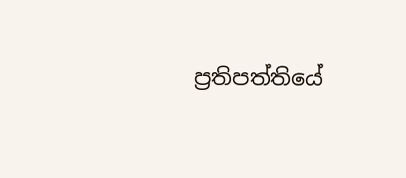ප්‍රතිපත්තියේ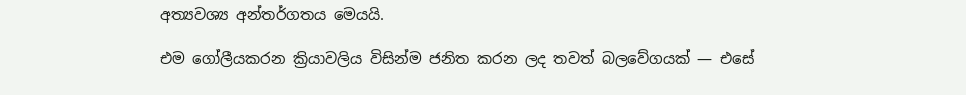අත්‍යවශ්‍ය අන්තර්ගතය මෙයයි.

එම ගෝලීයකරන ක්‍රියාවලිය විසින්ම ජනිත කරන ලද තවත් බලවේගයක් — එසේ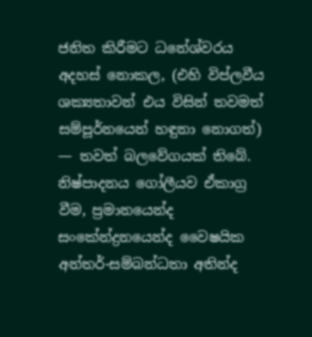ජනිත කිරීමට ධනේශ්වරය අදහස් නොකල, (එහි විප්ලවීය ශක්‍යතාවන් එය විසින් තවමත් සම්පූර්නයෙන් හඳුනා නොගත්) — තවත් බලවේගයක් තිබේ. නිෂ්පාදනය ගෝලීයව ඒකාග්‍ර වීම, ප්‍රමානයෙන්ද සංකේන්ද්‍රනයෙන්ද වෛෂයික අන්තර්-සම්බන්ධතා අතින්ද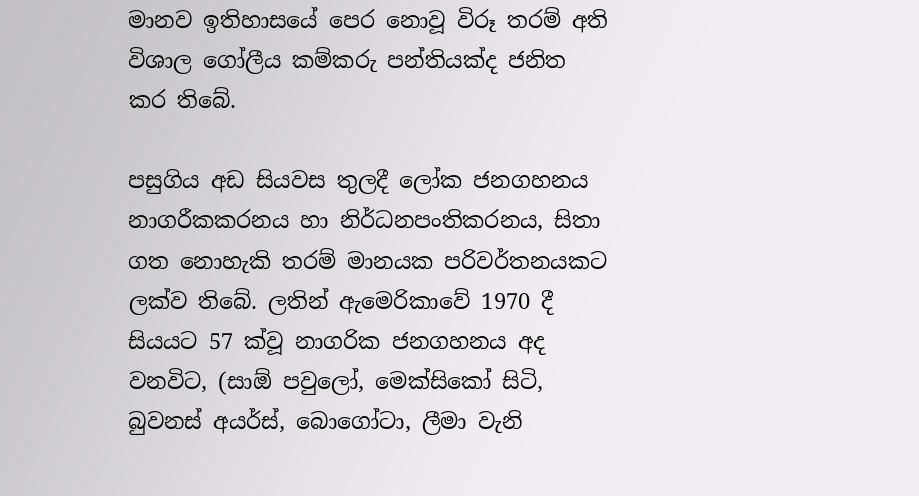මානව ඉතිහාසයේ පෙර නොවූ විරූ තරම් අති විශාල ගෝලීය කම්කරු පන්තියක්ද ජනිත කර තිබේ.

පසුගිය අඩ සියවස තුලදී ලෝක ජනගහනය නාගරීකකරනය හා නිර්ධනපංතිකරනය, සිතා ගත නොහැකි තරම් මානයක පරිවර්තනයකට ලක්ව තිබේ. ලතින් ඇමෙරිකාවේ 1970 දී සියයට 57 ක්වූ නාගරික ජනගහනය අද වනවිට, (සාඕ පවුලෝ, මෙක්සිකෝ සිටි, බුවනස් අයර්ස්, බොගෝටා, ලීමා වැනි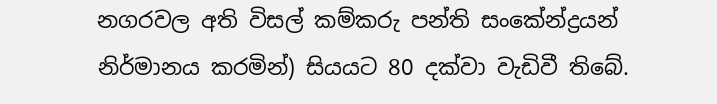නගරවල අති විසල් කම්කරු පන්ති සංකේන්ද්‍රයන් නිර්මානය කරමින්) සියයට 80 දක්වා වැඩිවී තිබේ.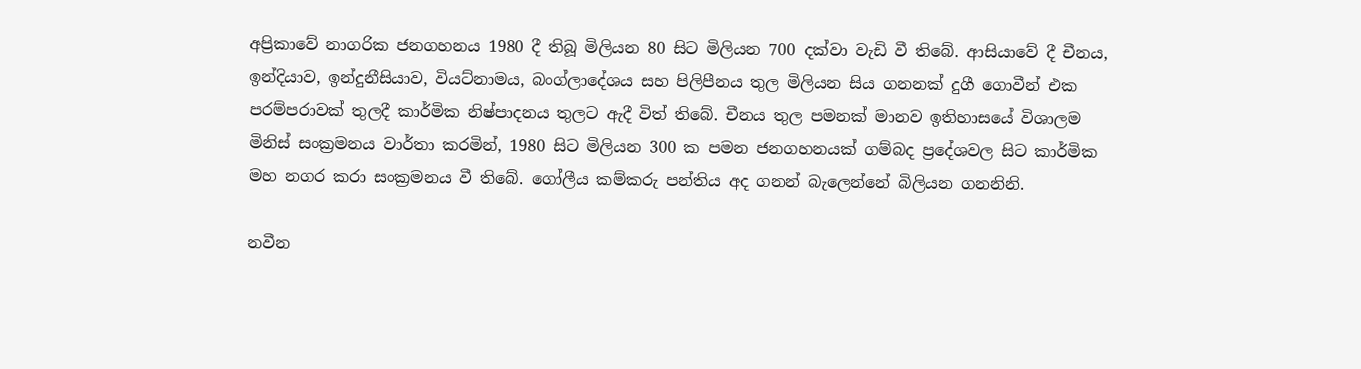අප්‍රිකාවේ නාගරික ජනගහනය 1980 දී තිබූ මිලියන 80 සිට මිලියන 700 දක්වා වැඩි වී තිබේ. ආසියාවේ දී චීනය, ඉන්දියාව, ඉන්දුනීසියාව, වියට්නාමය, බංග්ලාදේශය සහ පිලිපීනය තුල මිලියන සිය ගනනක් දුගී ගොවීන් එක පරම්පරාවක් තුලදී කාර්මික නිෂ්පාදනය තුලට ඇදී විත් තිබේ. චීනය තුල පමනක් මානව ඉතිහාසයේ විශාලම මිනිස් සංක්‍රමනය වාර්තා කරමින්, 1980 සිට මිලියන 300 ක පමන ජනගහනයක් ගම්බද ප්‍රදේශවල සිට කාර්මික මහ නගර කරා සංක්‍රමනය වී තිබේ. ගෝලීය කම්කරු පන්තිය අද ගනන් බැලෙන්නේ බිලියන ගනනිනි.

නවීන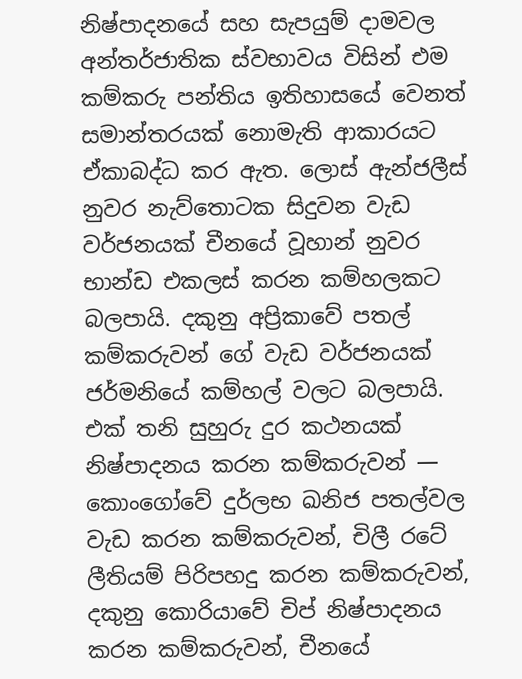නිෂ්පාදනයේ සහ සැපයුම් දාමවල අන්තර්ජාතික ස්වභාවය විසින් එම කම්කරු පන්තිය ඉතිහාසයේ වෙනත් සමාන්තරයක් නොමැති ආකාරයට ඒකාබද්ධ කර ඇත. ලොස් ඇන්ජලීස් නුවර නැව්තොටක සිදුවන වැඩ වර්ජනයක් චීනයේ වූහාන් නුවර භාන්ඩ එකලස් කරන කම්හලකට බලපායි. දකුනු අප්‍රිකාවේ පතල් කම්කරුවන් ගේ වැඩ වර්ජනයක් ජර්මනියේ කම්හල් වලට බලපායි. එක් තනි සුහුරු දුර කථනයක් නිෂ්පාදනය කරන කම්කරුවන් — කොංගෝවේ දුර්ලභ ඛනිජ පතල්වල වැඩ කරන කම්කරුවන්, චිලී රටේ ලීතියම් පිරිපහදු කරන කම්කරුවන්, දකුනු කොරියාවේ චිප් නිෂ්පාදනය කරන කම්කරුවන්, චීනයේ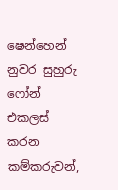ෂෙන්හෙන් නුවර සුහුරු ෆෝන් එකලස් කරන කම්කරුවන්,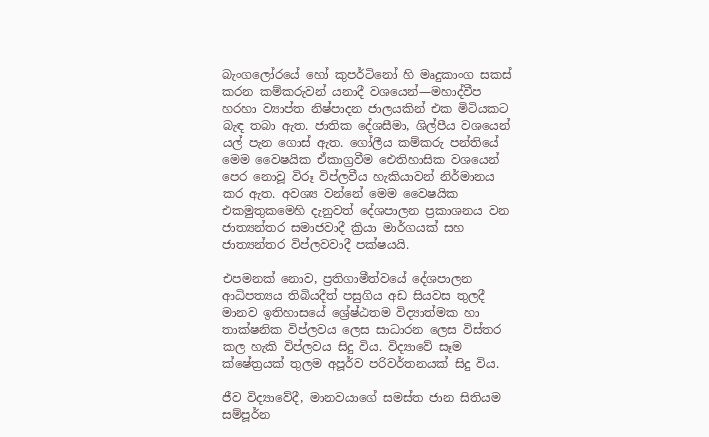බැංගලෝරයේ හෝ කුපර්ටිනෝ හි මෘදුකාංග සකස් කරන කම්කරුවන් යනාදී වශයෙන්—මහාද්වීප හරහා ව්‍යාප්ත නිෂ්පාදන ජාලයකින් එක මිටියකට බැඳ තබා ඇත. ජාතික දේශසීමා, ශිල්පීය වශයෙන් යල් පැන ගොස් ඇත. ගෝලීය කම්කරු පන්තියේ මෙම වෛෂයික ඒකාග්‍රවීම ඓතිහාසික වශයෙන් පෙර නොවූ විරූ විප්ලවීය හැකියාවන් නිර්මානය කර ඇත. අවශ්‍ය වන්නේ මෙම වෛෂයික එකමුතුකමෙහි දැනුවත් දේශපාලන ප්‍රකාශනය වන ජාත්‍යන්තර සමාජවාදී ක්‍රියා මාර්ගයක් සහ ජාත්‍යන්තර විප්ලවවාදී පක්ෂයයි.

එපමනක් නොව, ප්‍රතිගාමීත්වයේ දේශපාලන ආධිපත්‍යය තිබියදීත් පසුගිය අඩ සියවස තුලදී මානව ඉතිහාසයේ ශ්‍රේෂ්ඨතම විද්‍යාත්මක හා තාක්ෂනික විප්ලවය ලෙස සාධාරන ලෙස විස්තර කල හැකි විප්ලවය සිදු විය. විද්‍යාවේ සෑම ක්ෂේත්‍රයක් තුලම අපූර්ව පරිවර්තනයක් සිදු විය.

ජීව විද්‍යාවේදී, මානවයාගේ සමස්ත ජාන සිතියම සම්පූර්න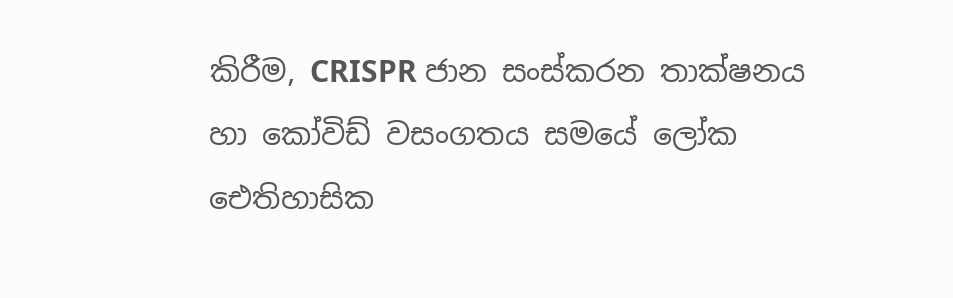කිරීම, CRISPR ජාන සංස්කරන තාක්ෂනය හා කෝවිඩ් වසංගතය සමයේ ලෝක ඓතිහාසික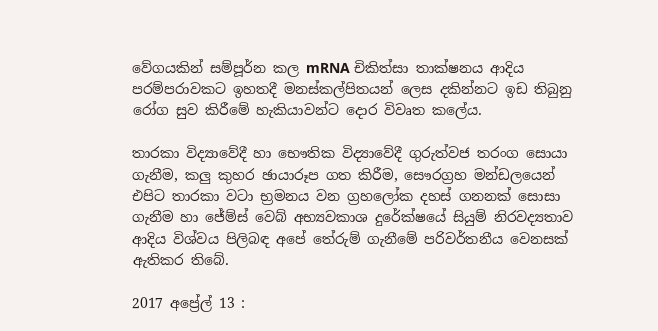වේගයකින් සම්පූර්න කල mRNA චිකිත්සා තාක්ෂනය ආදිය පරම්පරාවකට ඉහතදී මනස්කල්පිතයන් ලෙස දකින්නට ඉඩ තිබුනු රෝග සුව කිරීමේ හැකියාවන්ට දොර විවෘත කලේය.

තාරකා විද්‍යාවේදී හා භෞතික විද්‍යාවේදී ගුරුත්වජ තරංග සොයා ගැනීම, කලු කුහර ඡායාරූප ගත කිරීම, සෞරග්‍රහ මන්ඩලයෙන් එපිට තාරකා වටා භ්‍රමනය වන ග්‍රහලෝක දහස් ගනනක් සොසා ගැනීම හා ජේම්ස් වෙබ් අභ්‍යවකාශ දුරේක්ෂයේ සියුම් නිරවද්‍යතාව ආදිය විශ්වය පිලිබඳ අපේ තේරුම් ගැනීමේ පරිවර්තනීය වෙනසක් ඇතිකර තිබේ.

2017 අප්‍රේල් 13 :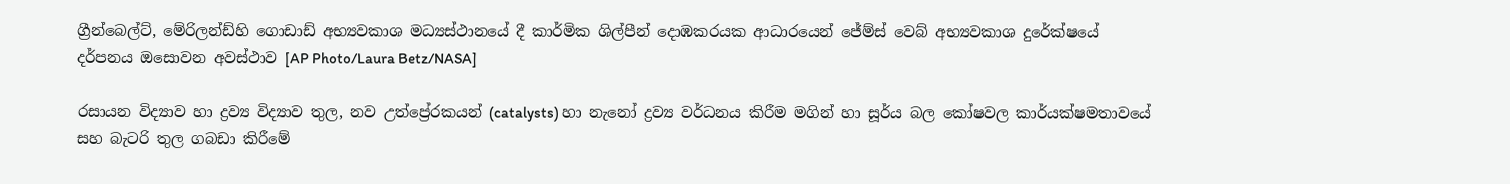ග්‍රීන්බෙල්ට්, මේරිලන්ඩ්හි ගොඩාඩ් අභ්‍යවකාශ මධ්‍යස්ථානයේ දී කාර්මික ශිල්පීන් දොඹකරයක ආධාරයෙන් ජේම්ස් වෙබ් අභ්‍යවකාශ දුරේක්ෂයේ දර්පනය ඔසොවන අවස්ථාව [AP Photo/Laura Betz/NASA]

රසායන විද්‍යාව හා ද්‍රව්‍ය විද්‍යාව තුල, නව උත්ප්‍රේරකයන් (catalysts) හා නැනෝ ද්‍රව්‍ය වර්ධනය කිරීම මගින් හා සූර්ය බල කෝෂවල කාර්යක්ෂමතාවයේ සහ බැටරි තුල ගබඩා කිරීමේ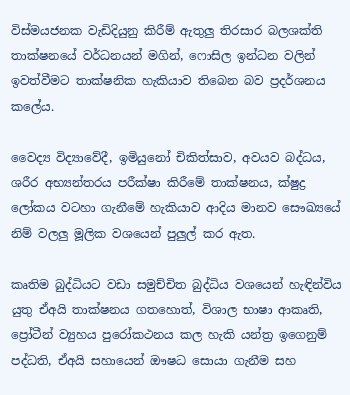විස්මයජනක වැඩිදියුනු කිරීම් ඇතුලු තිරසාර බලශක්ති තාක්ෂනයේ වර්ධනයන් මගින්, ෆොසිල ඉන්ධන වලින් ඉවත්වීමට තාක්ෂනික හැකියාව තිබෙන බව ප්‍රදර්ශනය කලේය.

වෛද්‍ය විද්‍යාවේදී, ඉමියුනෝ චිකිත්සාව, අවයව බද්ධය, ශරීර අභ්‍යන්තරය පරීක්ෂා කිරීමේ තාක්ෂනය, ක්ෂුද්‍ර ලෝකය වටහා ගැනීමේ හැකියාව ආදිය මානව සෞඛ්‍යයේ නිම් වලලු මූලික වශයෙන් පුලුල් කර ඇත.

කෘතිම බුද්ධියට වඩා සමුච්චිත බුද්ධිය වශයෙන් හැඳින්විය යුතු ඒඅයි තාක්ෂනය ගතහොත්, විශාල භාෂා ආකෘති, ප්‍රෝටීන් ව්‍යුහය පුරෝකථනය කල හැකි යන්ත්‍ර ඉගෙනුම් පද්ධති, ඒඅයි සහායෙන් ඖෂධ සොයා ගැනීම සහ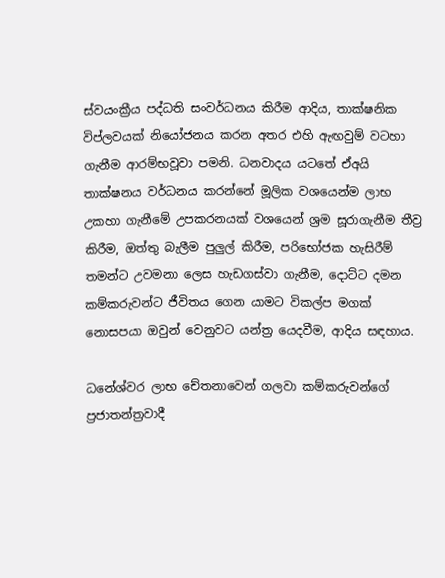ස්වයංක්‍රීය පද්ධති සංවර්ධනය කිරීම ආදිය, තාක්ෂනික විප්ලවයක් නියෝජනය කරන අතර එහි ඇඟවුම් වටහා ගැනීම ආරම්භවූවා පමනි. ධනවාදය යටතේ ඒඅයි තාක්ෂනය වර්ධනය කරන්නේ මූලික වශයෙන්ම ලාභ උකහා ගැනීමේ උපකරනයක් වශයෙන් ශ්‍රම සූරාගැනීම තීව්‍ර කිරීම, ඔත්තු බැලීම පුලුල් කිරීම, පරිභෝජක හැසිරීම් තමන්ට උවමනා ලෙස හැඩගස්වා ගැනීම, දොට්ට දමන කම්කරුවන්ට ජීවිතය ගෙන යාමට විකල්ප මගක් නොසපයා ඔවුන් වෙනුවට යන්ත්‍ර යෙදවීම, ආදිය සඳහාය.

ධනේශ්වර ලාභ චේතනාවෙන් ගලවා කම්කරුවන්ගේ ප්‍රජාතන්ත්‍රවාදී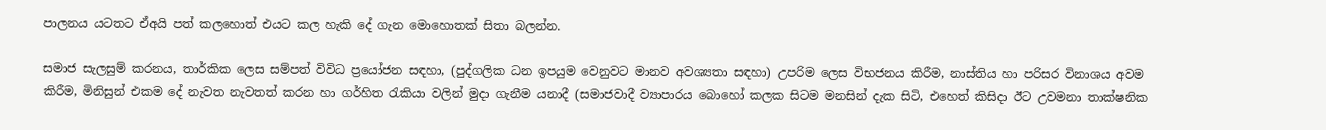පාලනය යටතට ඒඅයි පත් කලහොත් එයට කල හැකි දේ ගැන මොහොතක් සිතා බලන්න.

සමාජ සැලසුම් කරනය, තාර්කික ලෙස සම්පත් විවිධ ප්‍රයෝජන සඳහා, (පුද්ගලික ධන ඉපයුම වෙනුවට මානව අවශ්‍යතා සඳහා) උපරිම ලෙස විභජනය කිරීම, නාස්තිය හා පරිසර විනාශය අවම කිරීම, මිනිසුන් එකම දේ නැවත නැවතත් කරන හා ගර්හිත රැකියා වලින් මුදා ගැනීම යනාදී (සමාජවාදී ව්‍යාපාරය බොහෝ කලක සිටම මනසින් දැක සිටි, එහෙත් කිසිදා ඊට උවමනා තාක්ෂනික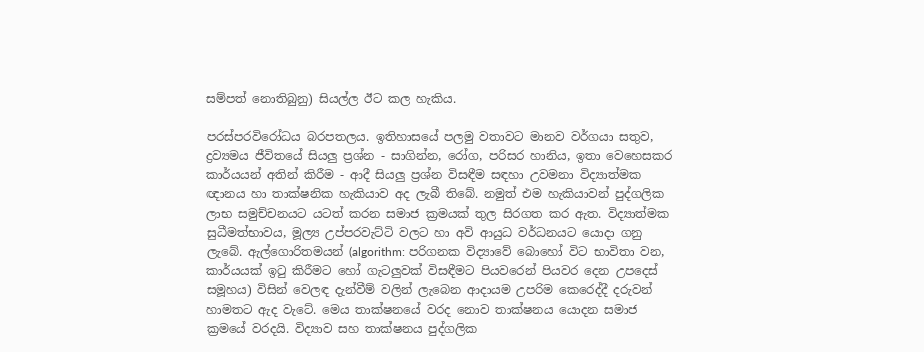සම්පත් නොතිබුනු) සියල්ල ඊට කල හැකිය.

පරස්පරවිරෝධය බරපතලය. ඉතිහාසයේ පලමු වතාවට මානව වර්ගයා සතුව, ද්‍රව්‍යමය ජීවිතයේ සියලු ප්‍රශ්න - සාගින්න, රෝග, පරිසර හානිය, ඉතා වෙහෙසකර කාර්යයන් අතින් කිරීම - ආදී සියලු ප්‍රශ්න විසඳීම සඳහා උවමනා විද්‍යාත්මක ඥානය හා තාක්ෂනික හැකියාව අද ලැබී තිබේ. නමුත් එම හැකියාවන් පුද්ගලික ලාභ සමුච්චනයට යටත් කරන සමාජ ක්‍රමයක් තුල සිරගත කර ඇත. විද්‍යාත්මක සුධීමත්භාවය, මූල්‍ය උප්පරවැට්ටි වලට හා අවි ආයුධ වර්ධනයට යොදා ගනු ලැබේ. ඇල්ගොරිතමයන් (algorithm: පරිගනක විද්‍යාවේ බොහෝ විට භාවිතා වන, කාර්යයක් ඉටු කිරීමට හෝ ගැටලුවක් විසඳීමට පියවරෙන් පියවර දෙන උපදෙස් සමූහය) විසින් වෙලඳ දැන්වීම් වලින් ලැබෙන ආදායම උපරිම කෙරෙද්දී දරුවන් හාමතට ඇද වැටේ. මෙය තාක්ෂනයේ වරද නොව තාක්ෂනය යොදන සමාජ ක්‍රමයේ වරදයි. විද්‍යාව සහ තාක්ෂනය පුද්ගලික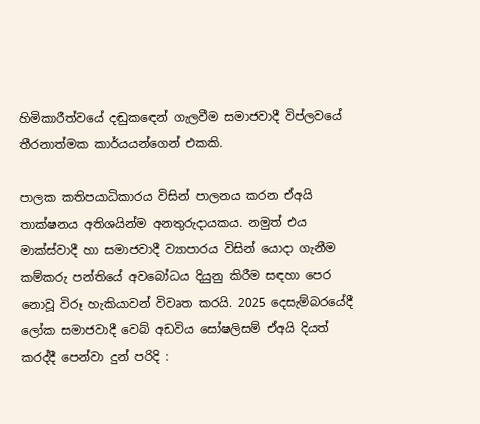හිමිකාරීත්වයේ දඬුකඳෙන් ගැලවීම සමාජවාදී විප්ලවයේ තීරනාත්මක කාර්යයන්ගෙන් එකකි.

පාලක කතිපයාධිකාරය විසින් පාලනය කරන ඒඅයි තාක්ෂනය අතිශයින්ම අනතුරුදායකය. නමුත් එය මාක්ස්වාදී හා සමාජවාදී ව්‍යාපාරය විසින් යොදා ගැනීම කම්කරු පන්තියේ අවබෝධය දියුනු කිරීම සඳහා පෙර නොවූ විරූ හැකියාවන් විවෘත කරයි. 2025 දෙසැම්බරයේදී ලෝක සමාජවාදී වෙබ් අඩවිය සෝෂලිසම් ඒඅයි දියත් කරද්දී පෙන්වා දුන් පරිදි :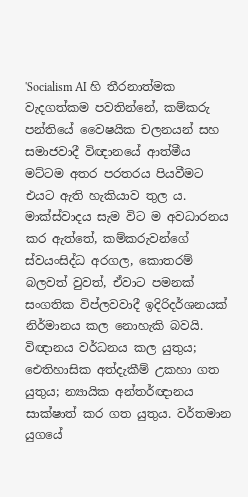'Socialism AI හි තීරනාත්මක වැදගත්කම පවතින්නේ, කම්කරු පන්තියේ වෛෂයික චලනයන් සහ සමාජවාදී විඥානයේ ආත්මීය මට්ටම අතර පරතරය පියවීමට එයට ඇති හැකියාව තුල ය. මාක්ස්වාදය සැම විට ම අවධාරනය කර ඇත්තේ, කම්කරුවන්ගේ ස්වයංසිද්ධ අරගල, කොතරම් බලවත් වුවත්, ඒවාට පමනක් සංගතික විප්ලවවාදී ඉදිරිදර්ශනයක් නිර්මානය කල නොහැකි බවයි. විඥානය වර්ධනය කල යුතුය; ඓතිහාසික අත්දැකීම් උකහා ගත යුතුය; න්‍යායික අන්තර්ඥානය සාක්ෂාත් කර ගත යුතුය. වර්තමාන යුගයේ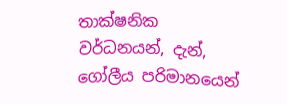තාක්ෂනික වර්ධනයන්, දැන්, ගෝලීය පරිමානයෙන්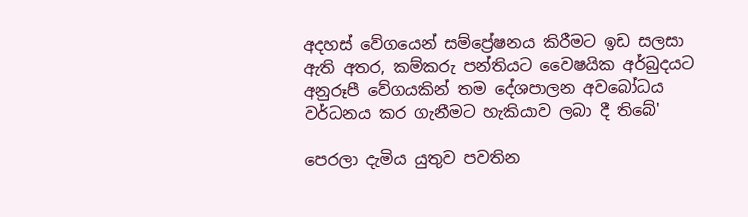අදහස් වේගයෙන් සම්ප්‍රේෂනය කිරීමට ඉඩ සලසා ඇති අතර, කම්කරු පන්තියට වෛෂයික අර්බුදයට අනුරූපී වේගයකින් තම දේශපාලන අවබෝධය වර්ධනය කර ගැනීමට හැකියාව ලබා දී තිබේ'

පෙරලා දැමිය යුතුව පවතින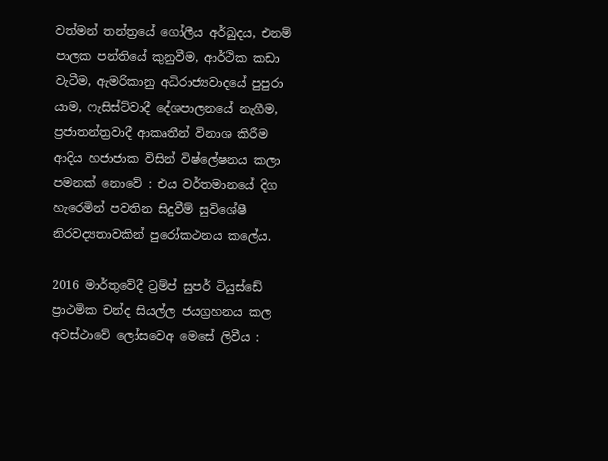වත්මන් තන්ත්‍රයේ ගෝලීය අර්බුදය, එනම් පාලක පන්තියේ කුනුවීම, ආර්ථික කඩා වැටීම, ඇමරිකානු අධිරාජ්‍යවාදයේ පුපුරා යාම, ෆැසිස්ට්වාදී දේශපාලනයේ නැගීම, ප්‍රජාතන්ත්‍රවාදී ආකෘතීන් විනාශ කිරීම ආදිය හජාජාක විසින් විෂ්ලේෂනය කලා පමනක් නොවේ : එය වර්තමානයේ දිග හැරෙමින් පවතින සිදුවීම් සුවිශේෂී නිරවද්‍යතාවකින් පුරෝකථනය කලේය.

2016 මාර්තුවේදී ට්‍රම්ප් සුපර් ටියුස්ඩේ ප්‍රාථමික චන්ද සියල්ල ජයග්‍රහනය කල අවස්ථාවේ ලෝසවෙඅ මෙසේ ලිවීය :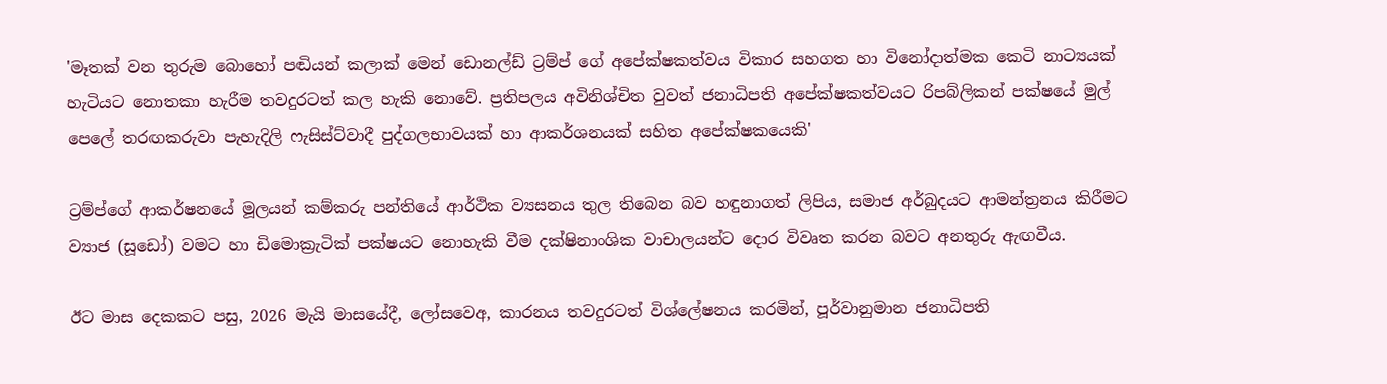'මෑතක් වන තුරුම බොහෝ පඬියන් කලාක් මෙන් ඩොනල්ඩ් ට්‍රම්ප් ගේ අපේක්ෂකත්වය විකාර සහගත හා විනෝදාත්මක කෙටි නාට්‍යයක් හැටියට නොතකා හැරීම තවදුරටත් කල හැකි නොවේ. ප්‍රතිපලය අවිනිශ්චිත වුවත් ජනාධිපති අපේක්ෂකත්වයට රිපබ්ලිකන් පක්ෂයේ මුල් පෙලේ තරඟකරුවා පැහැදිලි ෆැසිස්ට්වාදී පුද්ගලභාවයක් හා ආකර්ශනයක් සහිත අපේක්ෂකයෙකි'

ට්‍රම්ප්ගේ ආකර්ෂනයේ මූලයන් කම්කරු පන්තියේ ආර්ථික ව්‍යසනය තුල තිබෙන බව හඳුනාගත් ලිපිය, සමාජ අර්බුදයට ආමන්ත්‍රනය කිරීමට ව්‍යාජ (සූඩෝ) වමට හා ඩිමොක්‍රැටික් පක්ෂයට නොහැකි වීම දක්ෂිනාංශික වාචාලයන්ට දොර විවෘත කරන බවට අනතුරු ඇඟවීය.

ඊට මාස දෙකකට පසු, 2026 මැයි මාසයේදී, ලෝසවෙඅ, කාරනය තවදුරටත් විශ්ලේෂනය කරමින්, පූර්වානුමාන ජනාධිපති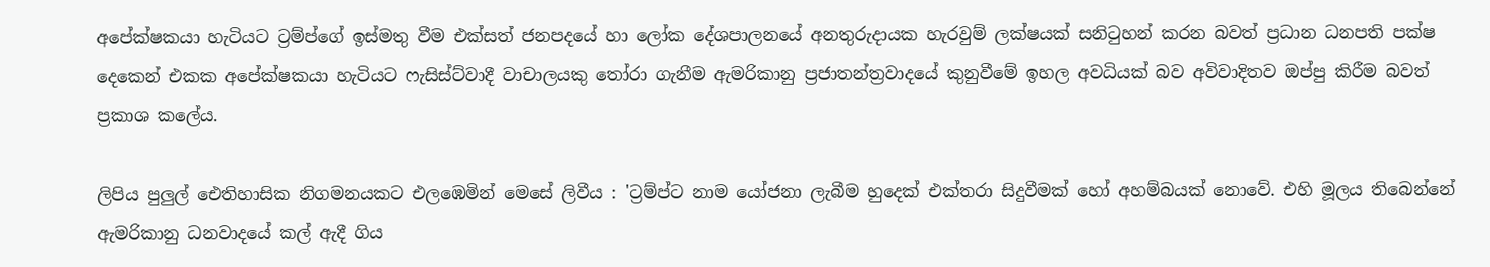අපේක්ෂකයා හැටියට ට්‍රම්ප්ගේ ඉස්මතු වීම එක්සත් ජනපදයේ හා ලෝක දේශපාලනයේ අනතුරුදායක හැරවුම් ලක්ෂයක් සනිටුහන් කරන බවත් ප්‍රධාන ධනපති පක්ෂ දෙකෙන් එකක අපේක්ෂකයා හැටියට ෆැසිස්ට්වාදී වාචාලයකු තෝරා ගැනීම ඇමරිකානු ප්‍රජාතන්ත්‍රවාදයේ කුනුවීමේ ඉහල අවධියක් බව අවිවාදිතව ඔප්පු කිරීම බවත් ප්‍රකාශ කලේය.

ලිපිය පුලුල් ඓතිහාසික නිගමනයකට එලඹෙමින් මෙසේ ලිවීය : 'ට්‍රම්ප්ට නාම යෝජනා ලැබීම හුදෙක් එක්තරා සිදුවීමක් හෝ අහම්බයක් නොවේ. එහි මූලය තිබෙන්නේ ඇමරිකානු ධනවාදයේ කල් ඇදී ගිය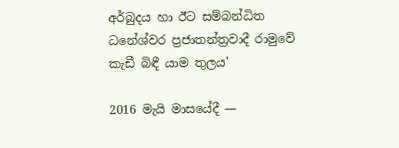අර්බුදය හා ඊට සම්බන්ධිත ධනේශ්වර ප්‍රජාතන්ත්‍රවාදී රාමුවේ කැඩී බිඳී යාම තුලය'

2016 මැයි මාසයේදී —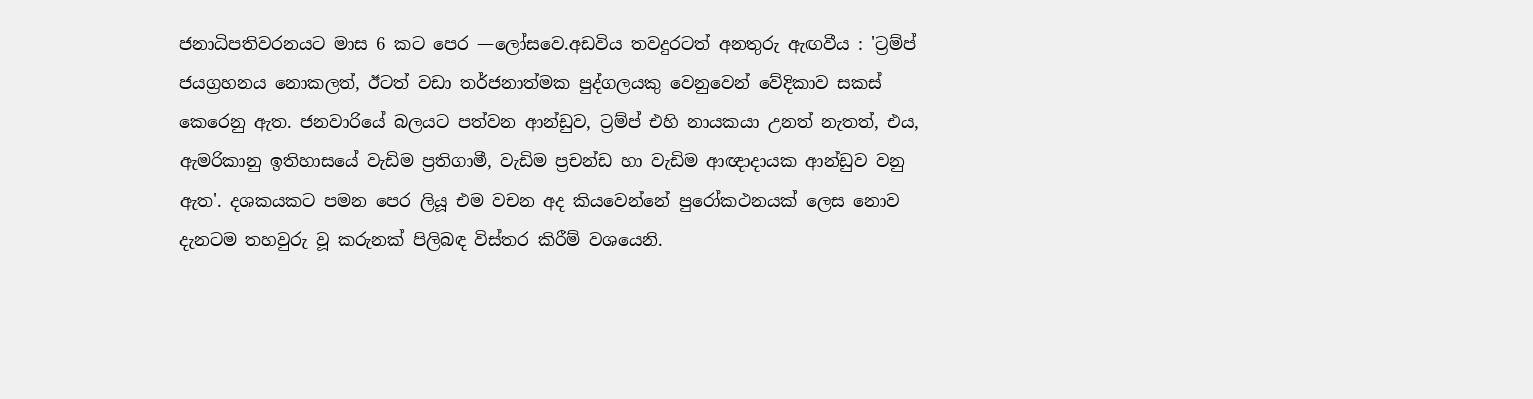ජනාධිපතිවරනයට මාස 6 කට පෙර —ලෝසවෙ.අඩවිය තවදුරටත් අනතුරු ඇඟවීය : 'ට්‍රම්ප් ජයග්‍රහනය නොකලත්, ඊටත් වඩා තර්ජනාත්මක පුද්ගලයකු වෙනුවෙන් වේදිකාව සකස් කෙරෙනු ඇත. ජනවාරියේ බලයට පත්වන ආන්ඩුව, ට්‍රම්ප් එහි නායකයා උනත් නැතත්, එය, ඇමරිකානු ඉතිහාසයේ වැඩිම ප්‍රතිගාමී, වැඩිම ප්‍රචන්ඩ හා වැඩිම ආඥාදායක ආන්ඩුව වනු ඇත'. දශකයකට පමන පෙර ලියූ එම වචන අද කියවෙන්නේ පුරෝකථනයක් ලෙස නොව දැනටම තහවුරු වූ කරුනක් පිලිබඳ විස්තර කිරීම් වශයෙනි.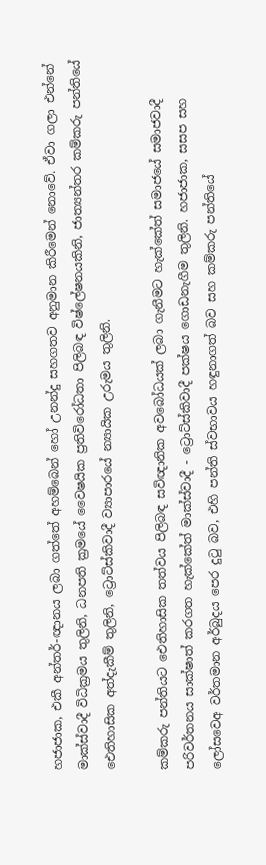හජාජාක, එකී අන්තර්-ඥානය ලබා ගත්තේ අහම්බෙන් හෝ උනන්දු සහගතව අනුමාන කිරීමෙන් නොවේ. ඒවා ගලා එන්නේ මාක්ස්වාදී විධික්‍රමය තුලිනි, ධනපති ක්‍රමයේ වෛෂයික ප්‍රතිවිරෝධතා පිලිබඳ විෂ්ලේෂනයකිනි, ජාත්‍යන්තර කම්කරු පන්තියේ ඓතිහාසික අත්දැකීම් තුලිනි, ට්‍රොට්ස්කිවාදී ව්‍යාපාරයේ න්‍යායික උරුමය තුලිනි.

කම්කරු පන්තියට ඓතිහාසික තත්වය පිලිබඳ සවිඥානික අවබෝධයක් ලබා ගැනීමට හැක්කේත් සමාජයේ සමාජවාදී පරිවර්තනය සාක්ෂාත් කරගත හැක්කේත් මාක්ස්වාදී - ට්‍රොට්ස්කිවාදී පක්ෂය ගොඩනැගීම තුලිනි. හජාජාක, සසප සහ ලෝසවෙඅ වර්තමාන අර්බුදය පෙර දුටු බව, එහි පන්ති ස්වභාවය හඳුනාගත් බව සහ කම්කරු පන්තියේ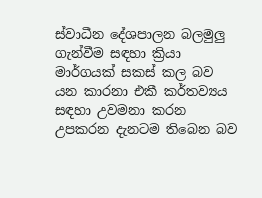ස්වාධීන දේශපාලන බලමුලු ගැන්වීම සඳහා ක්‍රියා මාර්ගයක් සකස් කල බව යන කාරනා එකී කර්තව්‍යය සඳහා උවමනා කරන උපකරන දැනටම තිබෙන බව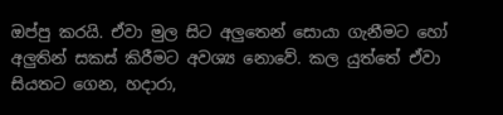ඔප්පු කරයි. ඒවා මුල සිට අලුතෙන් සොයා ගැනීමට හෝ අලුතින් සකස් කිරීමට අවශ්‍ය නොවේ. කල යුත්තේ ඒවා සියතට ගෙන, හදාරා,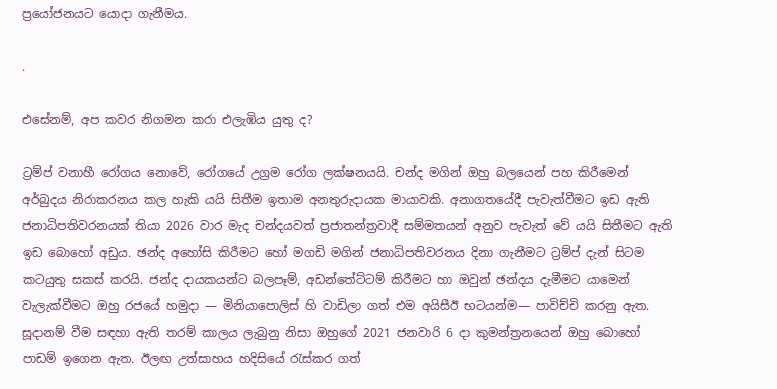ප්‍රයෝජනයට යොදා ගැනීමය.

.

එසේනම්, අප කවර නිගමන කරා එලැඹිය යුතු ද?

ට්‍රම්ප් වනාහී රෝගය නොවේ, රෝගයේ උග්‍රම රෝග ලක්ෂනයයි. චන්ද මගින් ඔහු බලයෙන් පහ කිරීමෙන් අර්බුදය නිරාකරනය කල හැකි යයි සිතීම ඉතාම අනතුරුදායක මායාවකි. අනාගතයේදී පැවැත්වීමට ඉඩ ඇති ජනාධිපතිවරනයක් තියා 2026 වාර මැද චන්දයවත් ප්‍රජාතන්ත්‍රවාදී සම්මතයන් අනුව පැවැත් වේ යයි සිතීමට ඇති ඉඩ බොහෝ අඩුය. ඡන්ද අහෝසි කිරීමට හෝ මගඩි මගින් ජනාධිපතිවරනය දිනා ගැනීමට ට්‍රම්ප් දැන් සිටම කටයුතු සකස් කරයි. ජන්ද දායකයන්ට බලපෑම්, අඩන්තේට්ටම් කිරීමට හා ඔවුන් ඡන්දය දැමීමට යාමෙන් වැලැක්වීමට ඔහු රජයේ හමුදා — මිනියාපොලිස් හි වාඩිලා ගත් එම අයිසීඊ භටයන්ම— පාවිච්චි කරනු ඇත. සූදානම් වීම සඳහා ඇති තරම් කාලය ලැබුනු නිසා ඔහුගේ 2021 ජනවාරි 6 දා කුමන්ත්‍රනයෙන් ඔහු බොහෝ පාඩම් ඉගෙන ඇත. ඊලඟ උත්සාහය හදිසියේ රැස්කර ගත්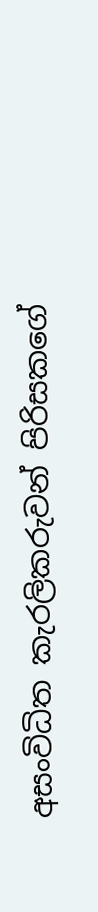අසංවිධිත කැරලිකරුවන් පිරිසකගේ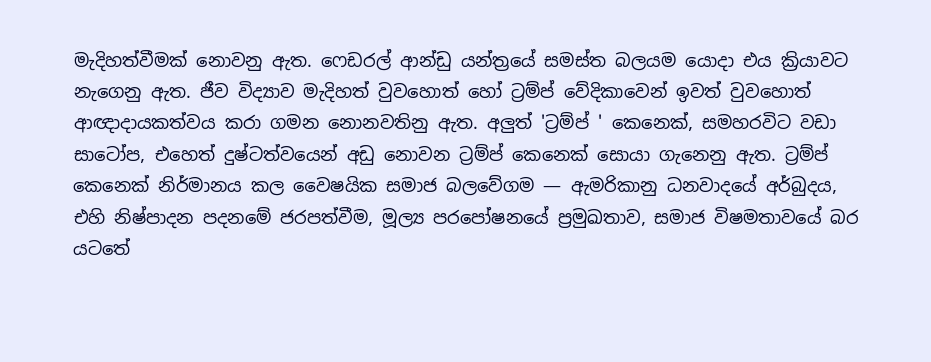මැදිහත්වීමක් නොවනු ඇත. ෆෙඩරල් ආන්ඩු යන්ත්‍රයේ සමස්ත බලයම යොදා එය ක්‍රියාවට නැගෙනු ඇත. ජීව විද්‍යාව මැදිහත් වුවහොත් හෝ ට්‍රම්ප් වේදිකාවෙන් ඉවත් වුවහොත් ආඥාදායකත්වය කරා ගමන නොනවතිනු ඇත. අලුත් 'ට්‍රම්ප් ' කෙනෙක්, සමහරවිට වඩා සාටෝප, එහෙත් දුෂ්ටත්වයෙන් අඩු නොවන ට්‍රම්ප් කෙනෙක් සොයා ගැනෙනු ඇත. ට්‍රම්ප් කෙනෙක් නිර්මානය කල වෛෂයික සමාජ බලවේගම — ඇමරිකානු ධනවාදයේ අර්බුදය, එහි නිෂ්පාදන පදනමේ ජරපත්වීම, මූල්‍ය පරපෝෂනයේ ප්‍රමුඛතාව, සමාජ විෂමතාවයේ බර යටතේ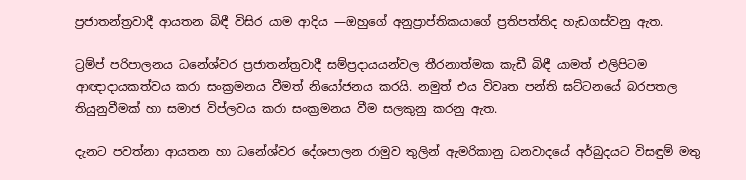ප්‍රජාතන්ත්‍රවාදී ආයතන බිඳී විසිර යාම ආදිය —ඔහුගේ අනුප්‍රාප්තිකයාගේ ප්‍රතිපත්තිද හැඩගස්වනු ඇත.

ට්‍රම්ප් පරිපාලනය ධනේශ්වර ප්‍රජාතන්ත්‍රවාදී සම්ප්‍රදායයන්වල තීරනාත්මක කැඩී බිඳී යාමත් එලිපිටම ආඥාදායකත්වය කරා සංක්‍රමනය වීමත් නියෝජනය කරයි. නමුත් එය විවෘත පන්ති ඝට්ටනයේ බරපතල තියුනුවීමක් හා සමාජ විප්ලවය කරා සංක්‍රමනය වීම සලකුනු කරනු ඇත.

දැනට පවත්නා ආයතන හා ධනේශ්වර දේශපාලන රාමුව තුලින් ඇමරිකානු ධනවාදයේ අර්බුදයට විසඳුම් මතු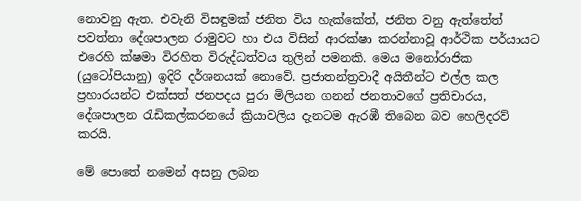නොවනු ඇත. එවැනි විසඳුමක් ජනිත විය හැක්කේත්, ජනිත වනු ඇත්තේත් පවත්නා දේශපාලන රාමුවට හා එය විසින් ආරක්ෂා කරන්නාවූ ආර්ථික පර්යායට එරෙහි ක්ෂමා විරහිත විරුද්ධත්වය තුලින් පමනකි. මෙය මනෝරාජික (යුටෝපියානු) ඉදිරි දර්ශනයක් නොවේ. ප්‍රජාතන්ත්‍රවාදී අයිතීන්ට එල්ල කල ප්‍රහාරයන්ට එක්සත් ජනපදය පුරා මිලියන ගනන් ජනතාවගේ ප්‍රතිචාරය, දේශපාලන රැඩිකල්කරනයේ ක්‍රියාවලිය දැනටම ඇරඹී තිබෙන බව හෙලිදරව් කරයි.

මේ පොතේ නමෙන් අසනු ලබන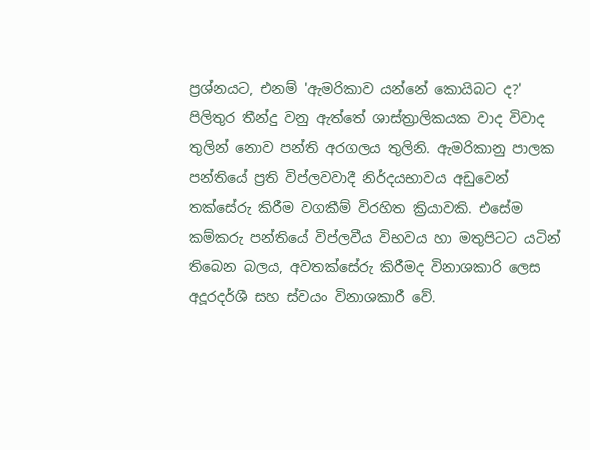ප්‍රශ්නයට, එනම් 'ඇමරිකාව යන්නේ කොයිබට ද?' පිලිතුර තීන්දු වනු ඇත්තේ ශාස්ත්‍රාලිකයක වාද විවාද තුලින් නොව පන්ති අරගලය තුලිනි. ඇමරිකානු පාලක පන්තියේ ප්‍රති විප්ලවවාදී නිර්දයභාවය අඩුවෙන් තක්සේරු කිරීම වගකීම් විරහිත ක්‍රියාවකි. එසේම කම්කරු පන්තියේ විප්ලවීය විභවය හා මතුපිටට යටින් තිබෙන බලය, අවතක්සේරු කිරීමද විනාශකාරි ලෙස අදූරදර්ශී සහ ස්වයං විනාශකාරී වේ.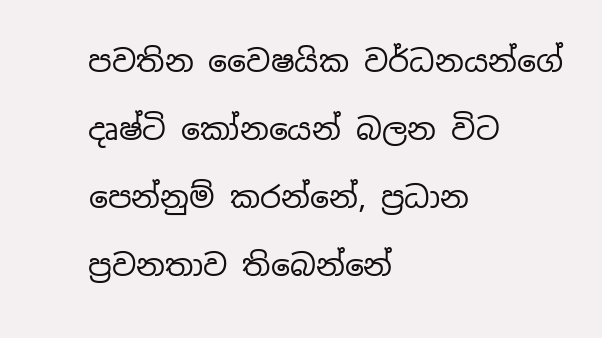පවතින වෛෂයික වර්ධනයන්ගේ දෘෂ්ටි කෝනයෙන් බලන විට පෙන්නුම් කරන්නේ, ප්‍රධාන ප්‍රවනතාව තිබෙන්නේ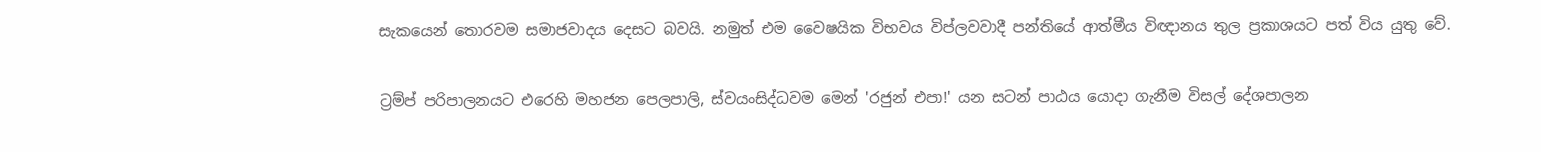සැකයෙන් තොරවම සමාජවාදය දෙසට බවයි. නමුත් එම වෛෂයික විභවය විප්ලවවාදී පන්තියේ ආත්මීය විඥානය තුල ප්‍රකාශයට පත් විය යුතු වේ.

ට්‍රම්ප් පරිපාලනයට එරෙහි මහජන පෙලපාලි, ස්වයංසිද්ධවම මෙන් 'රජුන් එපා!' යන සටන් පාඨය යොදා ගැනීම විසල් දේශපාලන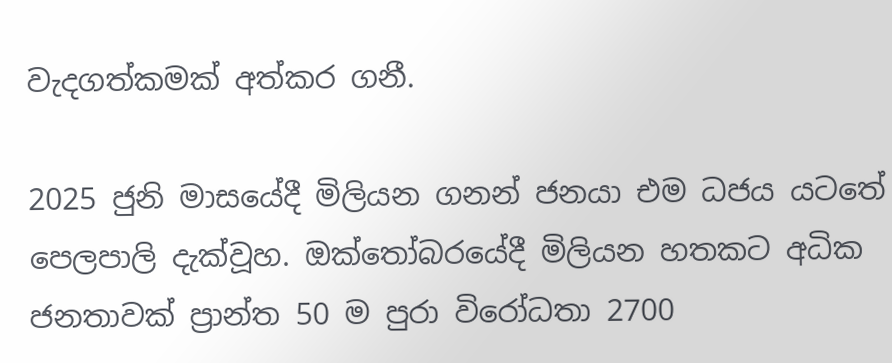වැදගත්කමක් අත්කර ගනී.

2025 ජුනි මාසයේදී මිලියන ගනන් ජනයා එම ධජය යටතේ පෙලපාලි දැක්වූහ. ඔක්තෝබරයේදී මිලියන හතකට අධික ජනතාවක් ප්‍රාන්ත 50 ම පුරා විරෝධතා 2700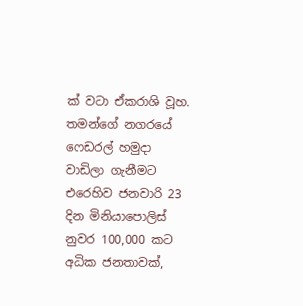ක් වටා ඒකරාශි වූහ. තමන්ගේ නගරයේ ෆෙඩරල් හමුදා වාඩිලා ගැනීමට එරෙහිව ජනවාරි 23 දින මිනියාපොලිස් නුවර 100,000 කට අධික ජනතාවක්,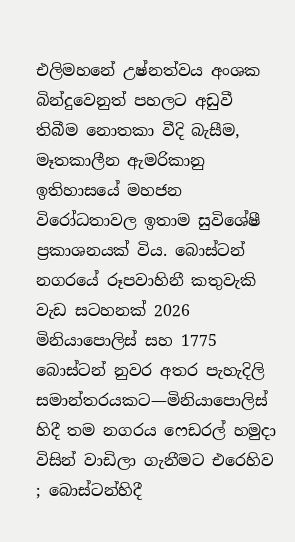එලිමහනේ උෂ්නත්වය අංශක බින්දුවෙනුත් පහලට අඩුවී තිබීම නොතකා වීදි බැසීම, මෑතකාලීන ඇමරිකානු ඉතිහාසයේ මහජන විරෝධතාවල ඉතාම සුවිශේෂී ප්‍රකාශනයක් විය. බොස්ටන් නගරයේ රූපවාහිනී කතුවැකි වැඩ සටහනක් 2026 මිනියාපොලිස් සහ 1775 බොස්ටන් නුවර අතර පැහැදිලි සමාන්තරයකට—මිනියාපොලිස් හිදී තම නගරය ෆෙඩරල් හමුදා විසින් වාඩිලා ගැනීමට එරෙහිව ; බොස්ටන්හිදී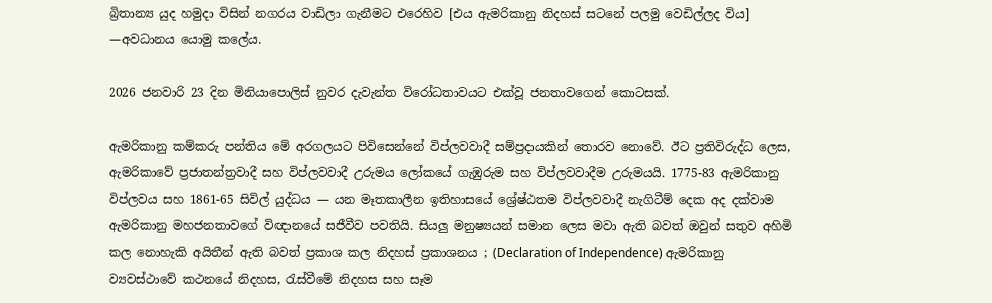බ්‍රිතාන්‍ය යුද හමුදා විසින් නගරය වාඩිලා ගැනීමට එරෙහිව [එය ඇමරිකානු නිදහස් සටනේ පලමු වෙඩිල්ලද විය] —අවධානය යොමු කලේය.

2026 ජනවාරි 23 දින මිනියාපොලිස් නුවර දැවැන්ත විරෝධතාවයට එක්වූ ජනතාවගෙන් කොටසක්.

ඇමරිකානු කම්කරු පන්තිය මේ අරගලයට පිවිසෙන්නේ විප්ලවවාදී සම්ප්‍රදායකින් තොරව නොවේ. ඊට ප්‍රතිවිරුද්ධ ලෙස, ඇමරිකාවේ ප්‍රජාතන්ත්‍රවාදී සහ විප්ලවවාදී උරුමය ලෝකයේ ගැඹුරුම සහ විප්ලවවාදීම උරුමයයි. 1775-83 ඇමරිකානු විප්ලවය සහ 1861-65 සිවිල් යුද්ධය — යන මෑතකාලීන ඉතිහාසයේ ශ්‍රේෂ්ඨතම විප්ලවවාදී නැගිටීම් දෙක අද දක්වාම ඇමරිකානු මහජනතාවගේ විඥානයේ සජීවීව පවතියි. සියලු මනුෂ්‍යයන් සමාන ලෙස මවා ඇති බවත් ඔවුන් සතුව අහිමි කල නොහැකි අයිතීන් ඇති බවත් ප්‍රකාශ කල නිදහස් ප්‍රකාශනය ; (Declaration of Independence) ඇමරිකානු ව්‍යවස්ථාවේ කථනයේ නිදහස, රැස්වීමේ නිදහස සහ සෑම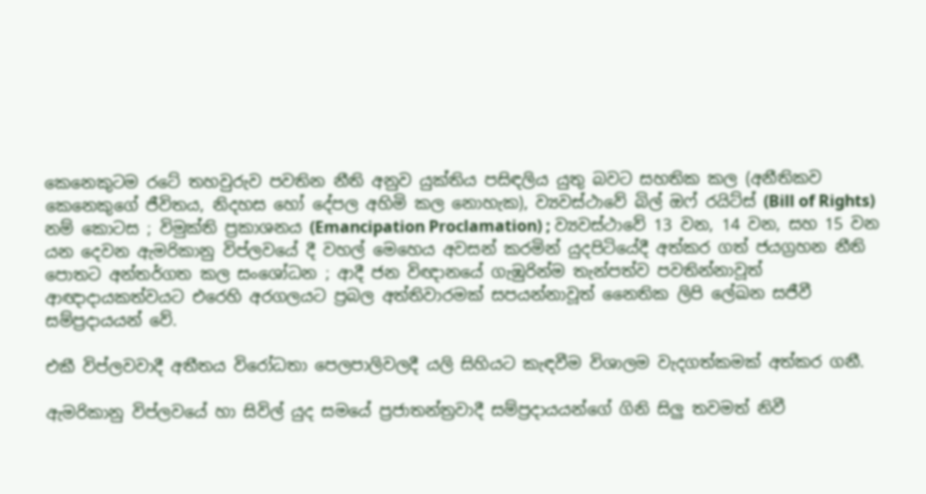කෙනෙකුටම රටේ තහවුරුව පවතින නීති අනුව යුක්තිය පසිඳලිය යුතු බවට සහතික කල (අනීතිකව කෙනෙකුගේ ජීවිතය, නිදහස හෝ දේපල අහිමි කල නොහැක), ව්‍යවස්ථාවේ බිල් ඔෆ් රයිට්ස් (Bill of Rights) නම් කොටස ; විමුක්ති ප්‍රකාශනය (Emancipation Proclamation) ; ව්‍යවස්ථාවේ 13 වන, 14 වන, සහ 15 වන යන දෙවන ඇමරිකානු විප්ලවයේ දී වහල් මෙහෙය අවසන් කරමින් යුදපිටියේදී අත්කර ගත් ජයග්‍රහන නීති පොතට අන්තර්ගත කල සංශෝධන ; ආදී ජන විඥානයේ ගැඹුරින්ම තැන්පත්ව පවතින්නාවූත් ආඥාදායකත්වයට එරෙහි අරගලයට ප්‍රබල අත්තිවාරමක් සපයන්නාවූත් නෛතික ලිපි ලේඛන සජීවී සම්ප්‍රදායයන් වේ.

එකී විප්ලවවාදී අතීතය විරෝධතා පෙලපාලිවලදී යලි සිහියට කැඳවීම විශාලම වැදගත්කමක් අත්කර ගනී.

ඇමරිකානු විප්ලවයේ හා සිවිල් යුද සමයේ ප්‍රජාතන්ත්‍රවාදී සම්ප්‍රදායයන්ගේ ගිනි සිලු තවමත් නිවී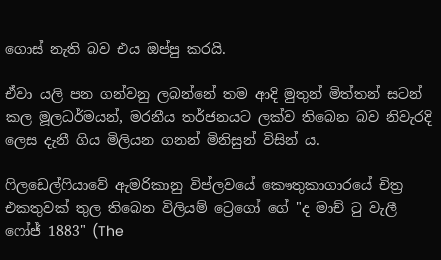ගොස් නැති බව එය ඔප්පු කරයි.

ඒවා යලි පන ගන්වනු ලබන්නේ තම ආදි මුතුන් මිත්තන් සටන් කල මූලධර්මයන්, මරනීය තර්ජනයට ලක්ව තිබෙන බව නිවැරදි ලෙස දැනී ගිය මිලියන ගනන් මිනිසුන් විසින්‍ ය.

ෆිලඩෙල්ෆියාවේ ඇමරිකානු විප්ලවයේ කෞතුකාගාරයේ චිත්‍ර එකතුවක් තුල තිබෙන විලියම් ට්‍රෙගෝ ගේ "ද මාච් ටු වැලී ෆෝජ් 1883" (The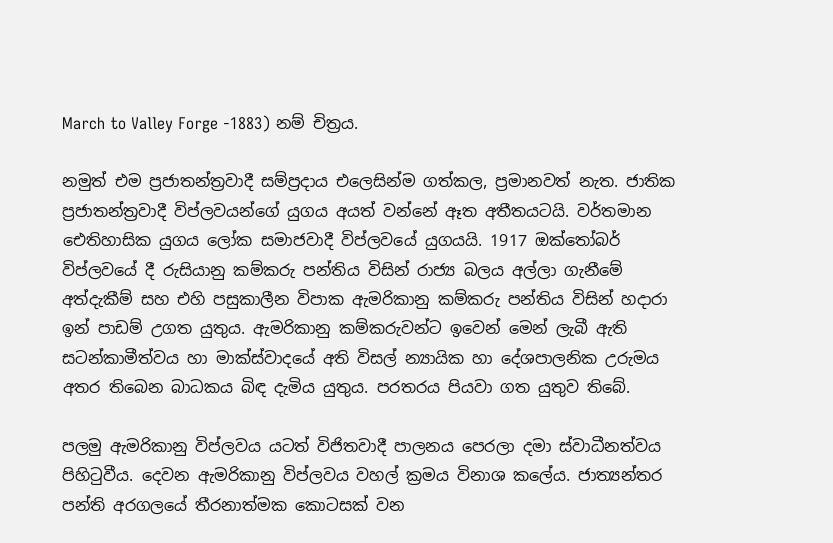March to Valley Forge -1883) නම් චිත්‍රය.

නමුත් එම ප්‍රජාතන්ත්‍රවාදී සම්ප්‍රදාය එලෙසින්ම ගත්කල, ප්‍රමානවත් නැත. ජාතික ප්‍රජාතන්ත්‍රවාදී විප්ලවයන්ගේ යුගය අයත් වන්නේ ඈත අතීතයටයි. වර්තමාන ඓතිහාසික යුගය ලෝක සමාජවාදී විප්ලවයේ යුගයයි. 1917 ඔක්තෝබර් විප්ලවයේ දී රුසියානු කම්කරු පන්තිය විසින් රාජ්‍ය බලය අල්ලා ගැනීමේ අත්දැකීම් සහ එහි පසුකාලීන විපාක ඇමරිකානු කම්කරු පන්තිය විසින් හදාරා ඉන් පාඩම් උගත යුතුය. ඇමරිකානු කම්කරුවන්ට ඉවෙන් මෙන් ලැබී ඇති සටන්කාමීත්වය හා මාක්ස්වාදයේ අති විසල් න්‍යායික හා දේශපාලනික උරුමය අතර තිබෙන බාධකය බිඳ දැමිය යුතුය. පරතරය පියවා ගත යුතුව තිබේ.

පලමු ඇමරිකානු විප්ලවය යටත් විජිතවාදී පාලනය පෙරලා දමා ස්වාධීනත්වය පිහිටුවීය. දෙවන ඇමරිකානු විප්ලවය වහල් ක්‍රමය විනාශ කලේය. ජාත්‍යන්තර පන්ති අරගලයේ තීරනාත්මක කොටසක් වන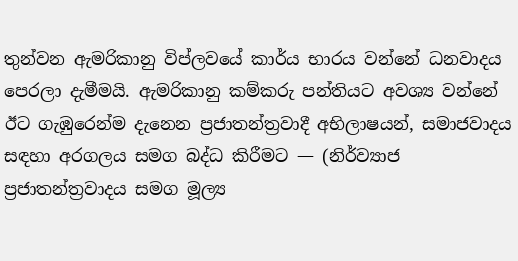තුන්වන ඇමරිකානු විප්ලවයේ කාර්ය භාරය වන්නේ ධනවාදය පෙරලා දැමීමයි. ඇමරිකානු කම්කරු පන්තියට අවශ්‍ය වන්නේ ඊට ගැඹුරෙන්ම දැනෙන ප්‍රජාතන්ත්‍රවාදී අභිලාෂයන්, සමාජවාදය සඳහා අරගලය සමග බද්ධ කිරීමට — (නිර්ව්‍යාජ ප්‍රජාතන්ත්‍රවාදය සමග මූල්‍ය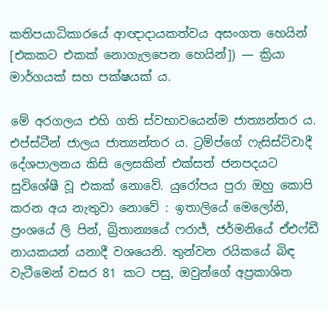කතිපයාධිකාරයේ ආඥාදායකත්වය අසංගත හෙයින් [එකකට එකක් නොගැලපෙන හෙයින්]) — ක්‍රියා මාර්ගයක් සහ පක්ෂයක්‍ ය.

මේ අරගලය එහි ගති ස්වභාවයෙන්ම ජාත්‍යන්තර ය. එප්ස්ටීන් ජාලය ජාත්‍යන්තර ය. ට්‍රම්ප්ගේ ෆැසිස්ට්වාදී දේශපාලනය කිසි ලෙසකින් එක්සත් ජනපදයට සුවිශේෂී වූ එකක් නොවේ. යුරෝපය පුරා ඔහු කොපි කරන අය නැතුවා නොවේ : ඉතාලියේ මෙලෝනි, ප්‍රංශයේ ලි පින්, බ්‍රිතාන්‍යයේ ෆරාජ්, ජර්මනියේ ඒඑෆ්ඩී නායකයන් යනාදී වශයෙනි. තුන්වන රයිකයේ බිඳ වැටීමෙන් වසර 81 කට පසු, ඔවුන්ගේ අප්‍රකාශිත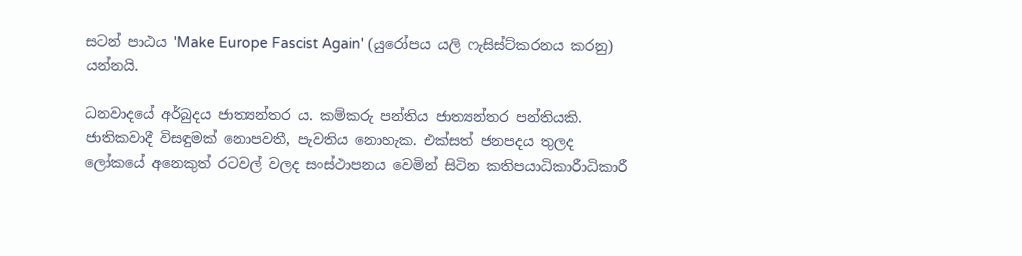සටන් පාඨය 'Make Europe Fascist Again' (යුරෝපය යලි ෆැසිස්‌ට්කරනය කරනු) යන්නයි.

ධනවාදයේ අර්බුදය ජාත්‍යන්තර ය. කම්කරු පන්තිය ජාත්‍යන්තර පන්තියකි. ජාතිකවාදී විසඳුමක් නොපවතී, පැවතිය නොහැක. එක්සත් ජනපදය තුලද ලෝකයේ අනෙකුත් රටවල් වලද සංස්ථාපනය වෙමින් සිටින කතිපයාධිකාරීාධිකාරී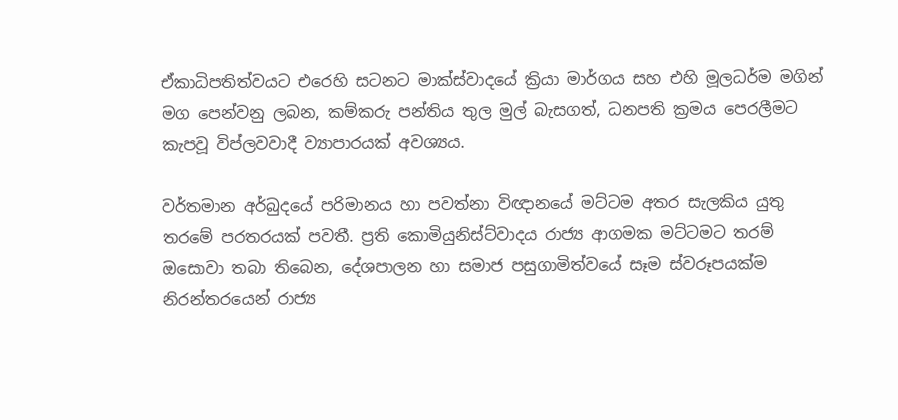ඒකාධිපතිත්වයට එරෙහි සටනට මාක්ස්වාදයේ ක්‍රියා මාර්ගය සහ එහි මූලධර්ම මගින් මග පෙන්වනු ලබන, කම්කරු පන්තිය තුල මුල් බැසගත්, ධනපති ක්‍රමය පෙරලීමට කැපවූ විප්ලවවාදී ව්‍යාපාරයක් අවශ්‍යය.

වර්තමාන අර්බුදයේ පරිමානය හා පවත්නා විඥානයේ මට්ටම අතර සැලකිය යුතු තරමේ පරතරයක් පවතී. ප්‍රති කොමියුනිස්ට්වාදය රාජ්‍ය ආගමක මට්ටමට තරම් ඔසොවා තබා තිබෙන, දේශපාලන හා සමාජ පසුගාමිත්වයේ සෑම ස්වරූපයක්ම නිරන්තරයෙන් රාජ්‍ය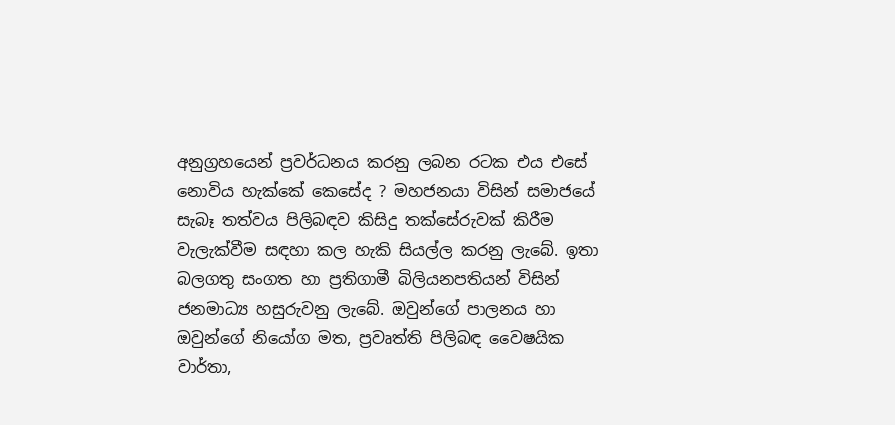අනුග්‍රහයෙන් ප්‍රවර්ධනය කරනු ලබන රටක එය එසේ නොවිය හැක්කේ කෙසේද ? මහජනයා විසින් සමාජයේ සැබෑ තත්වය පිලිබඳව කිසිදු තක්සේරුවක් කිරීම වැලැක්වීම සඳහා කල හැකි සියල්ල කරනු ලැබේ. ඉතා බලගතු සංගත හා ප්‍රතිගාමී බිලියනපතියන් විසින් ජනමාධ්‍ය හසුරුවනු ලැබේ. ඔවුන්ගේ පාලනය හා ඔවුන්ගේ නියෝග මත, ප්‍රවෘත්ති පිලිබඳ වෛෂයික වාර්තා,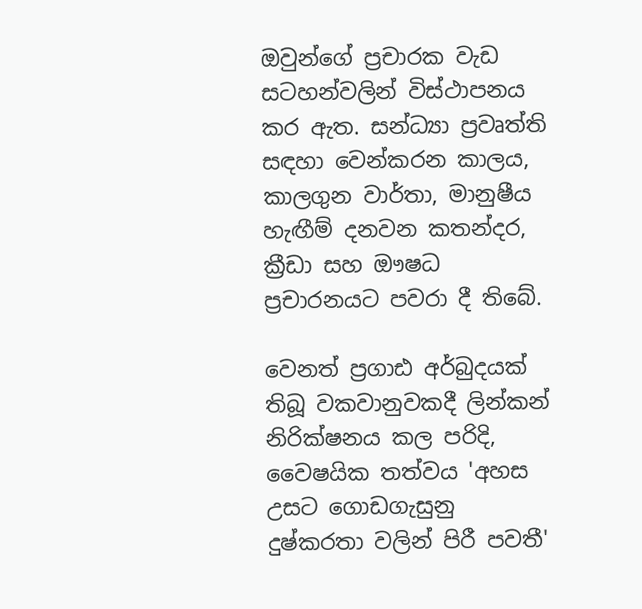ඔවුන්ගේ ප්‍රචාරක වැඩ සටහන්වලින් විස්ථාපනය කර ඇත. සන්ධ්‍යා ප්‍රවෘත්ති සඳහා වෙන්කරන කාලය, කාලගුන වාර්තා, මානුෂීය හැඟීම් දනවන කතන්දර, ක්‍රීඩා සහ ඖෂධ ප්‍රචාරනයට පවරා දී තිබේ.

වෙනත් ප්‍රගාඪ අර්බුදයක් තිබූ වකවානුවකදී ලින්කන් නිරික්ෂනය කල පරිදි, වෛෂයික තත්වය 'අහස උසට ගොඩගැසුනු දුෂ්කරතා වලින් පිරී පවතී'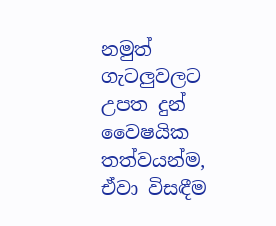නමුත් ගැටලුවලට උපත දුන් වෛෂයික තත්වයන්ම, ඒවා විසඳීම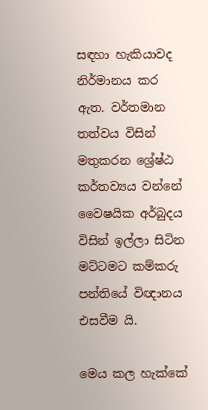සඳහා හැකියාවද නිර්මානය කර ඇත. වර්තමාන තත්වය විසින් මතුකරන ශ්‍රේෂ්ඨ කර්තව්‍යය වන්නේ වෛෂයික අර්බුදය විසින් ඉල්ලා සිටින මට්ටමට කම්කරු පන්තියේ විඥානය එසවීම යි.

මෙය කල හැක්කේ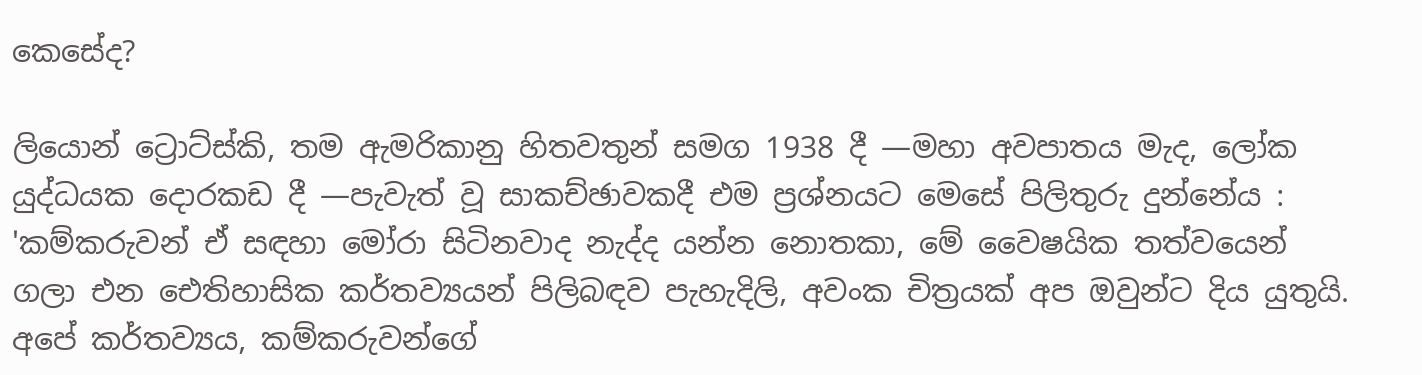කෙසේද?

ලියොන් ට්‍රොට්ස්කි, තම ඇමරිකානු හිතවතුන් සමග 1938 දී —මහා අවපාතය මැද, ලෝක යුද්ධයක දොරකඩ දී —පැවැත් වූ සාකච්ඡාවකදී එම ප්‍රශ්නයට මෙසේ පිලිතුරු දුන්නේය : 'කම්කරුවන් ඒ සඳහා මෝරා සිටිනවාද නැද්ද යන්න නොතකා, මේ වෛෂයික තත්වයෙන් ගලා එන ඓතිහාසික කර්තව්‍යයන් පිලිබඳව පැහැදිලි, අවංක චිත්‍රයක් අප ඔවුන්ට දිය යුතුයි. අපේ කර්තව්‍යය, කම්කරුවන්ගේ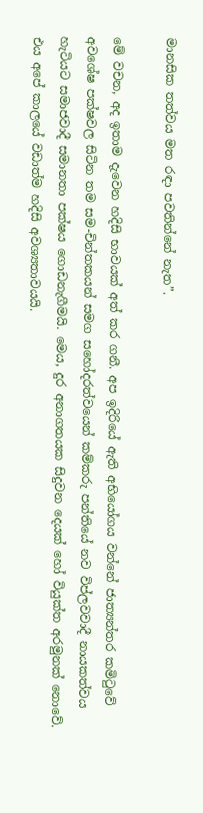මානසික තත්වය මත රඳා පවතින්නේ නැත”.

මේ වචන, අද ඉතාම දැවෙන හදිසි භාවයක් අත් කර ගනී. අප ඉදිරියේ ඇති අභියෝගය වන්නේ ජාත්‍යන්තර කමිටුවේ අවශේෂ පක්ෂවල සිටින තම සම-චින්තකයන් සමග සහෝදරත්වයෙන් කම්කරු පන්තියේ නව විප්ලවවාදී නායකත්වය හැටියට සමාජවාදී සමානතා පක්ෂය ගොඩනැගීමයි. මෙය, දුර අනාගතයක සිදුවන දෙයක් හෝ වියුක්ත අරමුනක් නොවේ. එය අපේ කාලයේ වඩාත්ම හදිසි අවශ්‍යතාවයයි.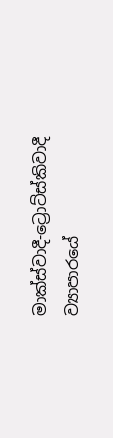මාක්ස්වාදී-ට්‍රොට්ස්කිවාදී ව්‍යාපාරයේ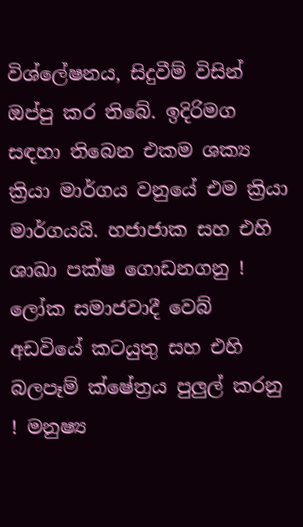විශ්ලේෂනය, සිදුවීම් විසින් ඔප්පු කර තිබේ. ඉදිරිමග සඳහා තිබෙන එකම ශක්‍ය ක්‍රියා මාර්ගය වනුයේ එම ක්‍රියා මාර්ගයයි. හජාජාක සහ එහි ශාඛා පක්ෂ ගොඩනගනු ! ලෝක සමාජවාදී වෙබ් අඩවියේ කටයුතු සහ එහි බලපෑම් ක්ෂේත්‍රය පුලුල් කරනු ! මනුෂ්‍ය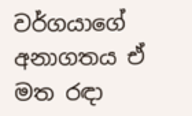වර්ගයාගේ අනාගතය ඒ මත රඳා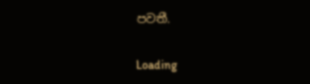පවතී.

Loading